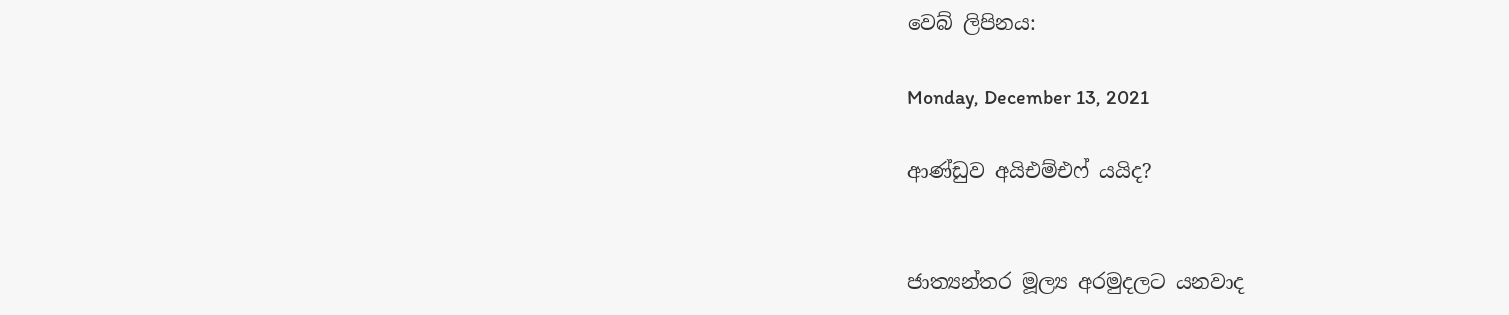වෙබ් ලිපිනය:

Monday, December 13, 2021

ආණ්ඩුව අයිඑම්එෆ් යයිද?


ජාත්‍යන්තර මූල්‍ය අරමුදලට යනවාද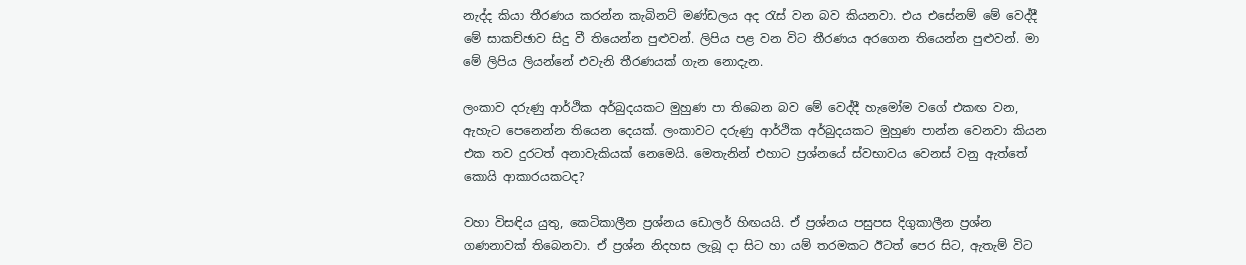නැද්ද කියා තීරණය කරන්න කැබිනට් මණ්ඩලය අද රැස් වන බව කියනවා. එය එසේනම් මේ වෙද්දී මේ සාකච්ඡාව සිදු වී තියෙන්න පුළුවන්. ලිපිය පළ වන විට තීරණය අරගෙන තියෙන්න පුළුවන්. මා මේ ලිපිය ලියන්නේ එවැනි තීරණයක් ගැන නොදැන.

ලංකාව දරුණු ආර්ථික අර්බුදයකට මුහුණ පා තිබෙන බව මේ වෙද්දී හැමෝම වගේ එකඟ වන, ඇහැට පෙනෙන්න තියෙන දෙයක්. ලංකාවට දරුණු ආර්ථික අර්බුදයකට මුහුණ පාන්න වෙනවා කියන එක තව දුරටත් අනාවැකියක් නෙමෙයි. මෙතැනින් එහාට ප්‍රශ්නයේ ස්වභාවය වෙනස් වනු ඇත්තේ කොයි ආකාරයකටද?

වහා විසඳිය යුතු, කෙටිකාලීන ප්‍රශ්නය ඩොලර් හිඟයයි. ඒ ප්‍රශ්නය පසුපස දිගුකාලීන ප්‍රශ්න ගණනාවක් තිබෙනවා. ඒ ප්‍රශ්න නිදහස ලැබූ දා සිට හා යම් තරමකට ඊටත් පෙර සිට, ඇතැම් විට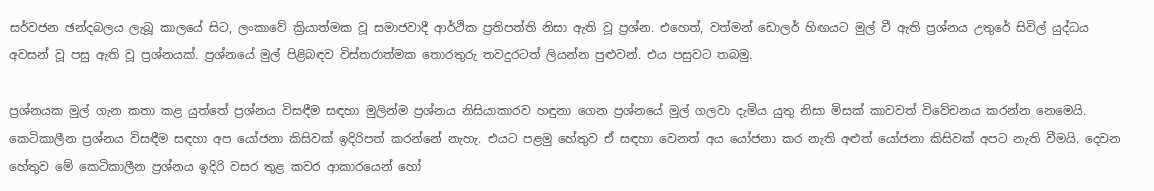සර්වජන ඡන්දබලය ලැබූ කාලයේ සිට, ලංකාවේ ක්‍රියාත්මක වූ සමාජවාදී ආර්ථික ප්‍රතිපත්ති නිසා ඇති වූ ප්‍රශ්න. එහෙත්, වත්මන් ඩොලර් හිඟයට මුල් වී ඇති ප්‍රශ්නය උතුරේ සිවිල් යුද්ධය අවසන් වූ පසු ඇති වූ ප්‍රශ්නයක්. ප්‍රශ්නයේ මුල් පිළිබඳව විස්තරාත්මක තොරතුරු තවදුරටත් ලියන්න පුළුවන්. එය පසුවට තබමු.

ප්‍රශ්නයක මුල් ගැන කතා කළ යුත්තේ ප්‍රශ්නය විසඳීම සඳහා මුලින්ම ප්‍රශ්නය නිසියාකාරව හඳුනා ගෙන ප්‍රශ්නයේ මුල් ගලවා දැමිය යුතු නිසා මිසක් කාවවත් විවේචනය කරන්න නෙමෙයි. කෙටිකාලීන ප්‍රශ්නය විසඳීම සඳහා අප යෝජනා කිසිවක් ඉදිරිපත් කරන්නේ නැහැ. එයට පළමු හේතුව ඒ සඳහා වෙනත් අය යෝජනා කර නැති අළුත් යෝජනා කිසිවක් අපට නැති වීමයි. දෙවන හේතුව මේ කෙටිකාලීන ප්‍රශ්නය ඉදිරි වසර තුළ කවර ආකාරයෙන් හෝ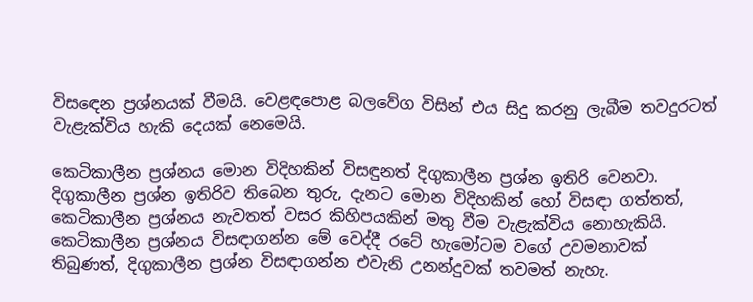විසඳෙන ප්‍රශ්නයක් වීමයි. වෙළඳපොළ බලවේග විසින් එය සිදු කරනු ලැබීම තවදුරටත් වැළැක්විය හැකි දෙයක් නෙමෙයි.

කෙටිකාලීන ප්‍රශ්නය මොන විදිහකින් විසඳුනත් දිගුකාලීන ප්‍රශ්න ඉතිරි වෙනවා. දිගුකාලීන ප්‍රශ්න ඉතිරිව තිබෙන තුරු, දැනට මොන විදිහකින් හෝ විසඳා ගත්තත්, කෙටිකාලීන ප්‍රශ්නය නැවතත් වසර කිහිපයකින් මතු වීම වැළැක්විය නොහැකියි. කෙටිකාලීන ප්‍රශ්නය විසඳාගන්න මේ වෙද්දී රටේ හැමෝටම වගේ උවමනාවක් තිබුණත්, දිගුකාලීන ප්‍රශ්න විසඳාගන්න එවැනි උනන්දුවක් තවමත් නැහැ.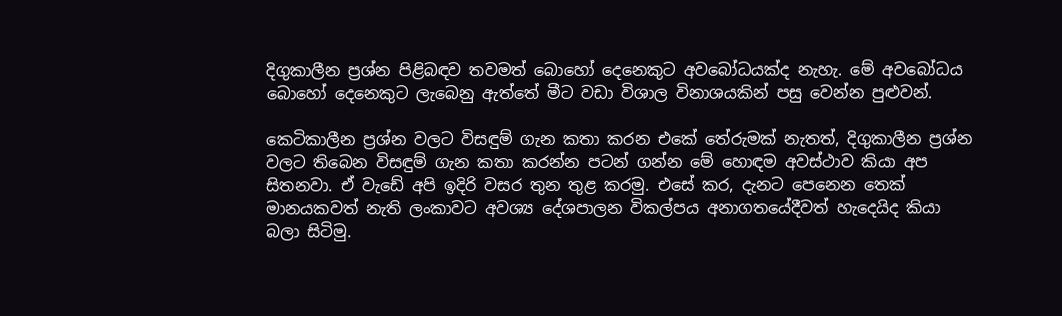දිගුකාලීන ප්‍රශ්න පිළිබඳව තවමත් බොහෝ දෙනෙකුට අවබෝධයක්ද නැහැ. මේ අවබෝධය බොහෝ දෙනෙකුට ලැබෙනු ඇත්තේ මීට වඩා විශාල විනාශයකින් පසු වෙන්න පුළුවන්.

කෙටිකාලීන ප්‍රශ්න වලට විසඳුම් ගැන කතා කරන එකේ තේරුමක් නැතත්, දිගුකාලීන ප්‍රශ්න වලට තිබෙන විසඳුම් ගැන කතා කරන්න පටන් ගන්න මේ හොඳම අවස්ථාව කියා අප සිතනවා. ඒ වැඩේ අපි ඉදිරි වසර තුන තුළ කරමු. එසේ කර, දැනට පෙනෙන තෙක් මානයකවත් නැති ලංකාවට අවශ්‍ය දේශපාලන විකල්පය අනාගතයේදීවත් හැදෙයිද කියා බලා සිටිමු.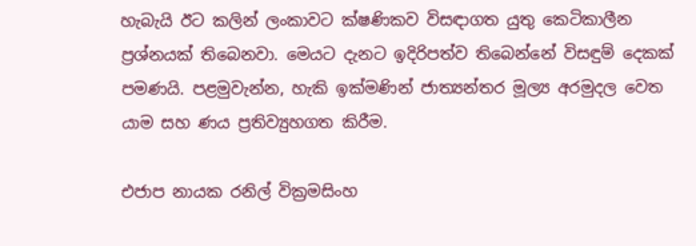හැබැයි ඊට කලින් ලංකාවට ක්ෂණිකව විසඳාගත යුතු කෙටිකාලීන ප්‍රශ්නයක් තිබෙනවා. මෙයට දැනට ඉදිරිපත්ව තිබෙන්නේ විසඳුම් දෙකක් පමණයි. පළමුවැන්න, හැකි ඉක්මණින් ජාත්‍යන්තර මූල්‍ය අරමුදල වෙත යාම සහ ණය ප්‍රතිව්‍යුහගත කිරීම.

එජාප නායක රනිල් වික්‍රමසිංහ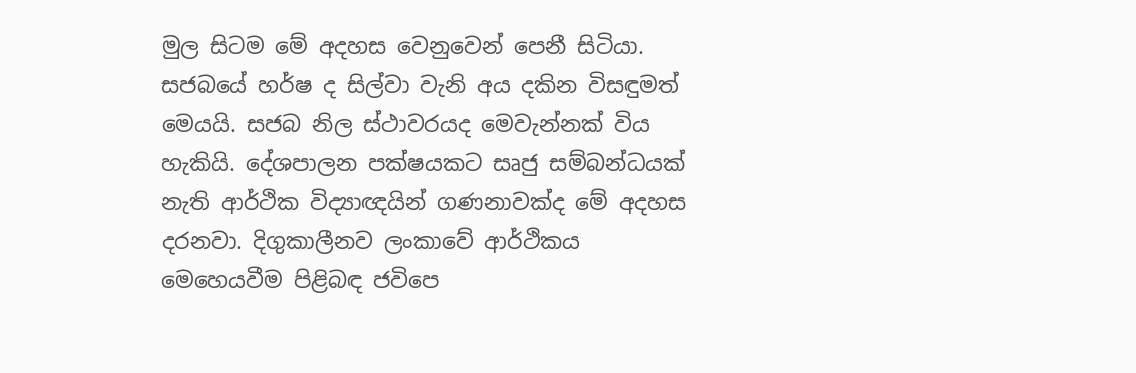මුල සිටම මේ අදහස වෙනුවෙන් පෙනී සිටියා. සජබයේ හර්ෂ ද සිල්වා වැනි අය දකින විසඳුමත් මෙයයි. සජබ නිල ස්ථාවරයද මෙවැන්නක් විය හැකියි. දේශපාලන පක්ෂයකට සෘජු සම්බන්ධයක් නැති ආර්ථික විද්‍යාඥයින් ගණනාවක්ද මේ අදහස දරනවා. දිගුකාලීනව ලංකාවේ ආර්ථිකය මෙහෙයවීම පිළිබඳ ජවිපෙ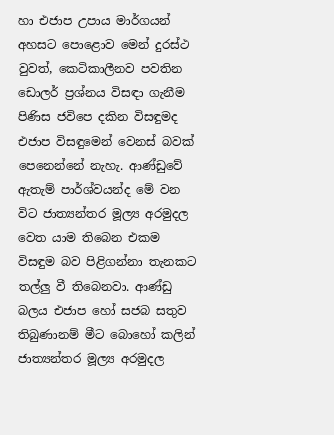හා එජාප උපාය මාර්ගයන් අහසට පොළොව මෙන් දුරස්ථ වුවත්, කෙටිකාලීනව පවතින ඩොලර් ප්‍රශ්නය විසඳා ගැනීම පිණිස ජවිපෙ දකින විසඳුමද එජාප විසඳුමෙන් වෙනස් බවක් පෙනෙන්නේ නැහැ. ආණ්ඩුවේ ඇතැම් පාර්ශ්වයන්ද මේ වන විට ජාත්‍යන්තර මූල්‍ය අරමුදල වෙත යාම තිබෙන එකම විසඳුම බව පිළිගන්නා තැනකට තල්ලු වී තිබෙනවා. ආණ්ඩු බලය එජාප හෝ සජබ සතුව තිබුණානම් මීට බොහෝ කලින් ජාත්‍යන්තර මූල්‍ය අරමුදල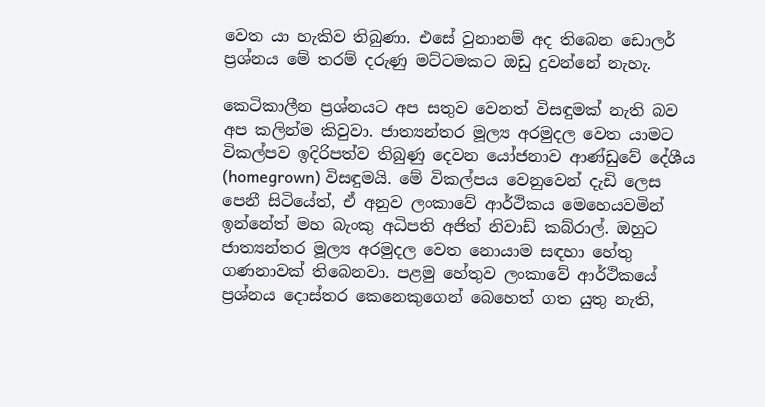වෙත යා හැකිව තිබුණා. එසේ වුනානම් අද තිබෙන ඩොලර් ප්‍රශ්නය මේ තරම් දරුණු මට්ටමකට ඔඩු දුවන්නේ නැහැ.

කෙටිකාලීන ප්‍රශ්නයට අප සතුව වෙනත් විසඳුමක් නැති බව අප කලින්ම කිවුවා. ජාත්‍යන්තර මූල්‍ය අරමුදල වෙත යාමට විකල්පව ඉදිරිපත්ව තිබුණු දෙවන යෝජනාව ආණ්ඩුවේ දේශීය (homegrown) විසඳුමයි. මේ විකල්පය වෙනුවෙන් දැඩි ලෙස පෙනී සිටියේත්, ඒ අනුව ලංකාවේ ආර්ථිකය මෙහෙයවමින් ඉන්නේත් මහ බැංකු අධිපති අජිත් නිවාඩ් කබ්රාල්. ඔහුට ජාත්‍යන්තර මූල්‍ය අරමුදල වෙත නොයාම සඳහා හේතු ගණනාවක් තිබෙනවා. පළමු හේතුව ලංකාවේ ආර්ථිකයේ ප්‍රශ්නය දොස්තර කෙනෙකුගෙන් බෙහෙත් ගත යුතු නැති,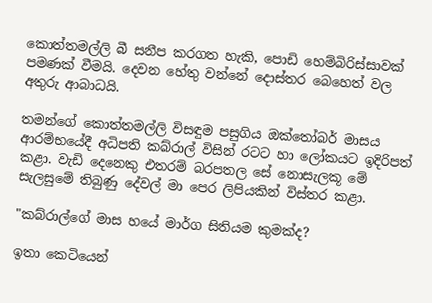කොත්තමල්ලි බී සනීප කරගත හැකි, පොඩි හෙම්බිරිස්සාවක් පමණක් වීමයි. දෙවන හේතු වන්නේ දොස්තර බෙහෙත් වල අතුරු ආබාධයි.

තමන්ගේ කොත්තමල්ලි විසඳුම පසුගිය ඔක්තෝබර් මාසය ආරම්භයේදී අධිපති කබ්රාල් විසින් රටට හා ලෝකයට ඉදිරිපත් කළා. වැඩි දෙනෙකු එතරම් බරපතල සේ නොසැලකූ මේ සැලසුමේ තිබුණු දේවල් මා පෙර ලිපියකින් විස්තර කළා.

"කබ්රාල්ගේ මාස හයේ මාර්ග සිතියම කුමක්ද?

ඉතා කෙටියෙන්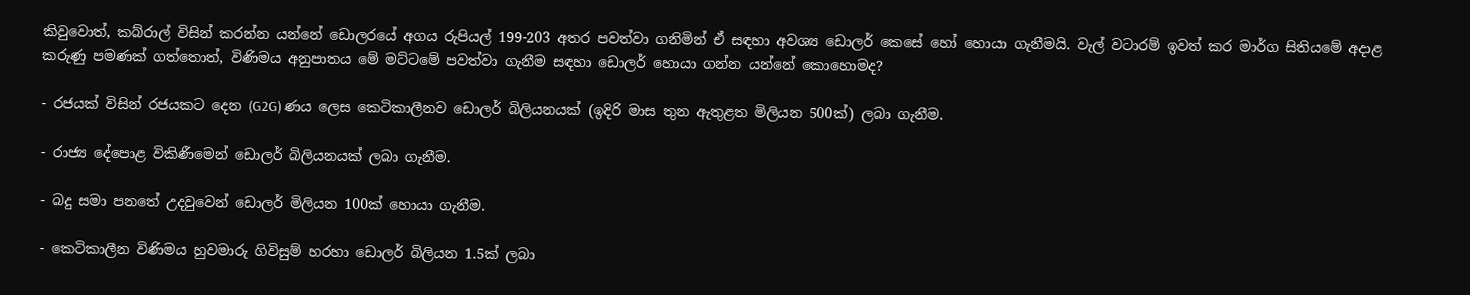කිවුවොත්, කබ්රාල් විසින් කරන්න යන්නේ ඩොලරයේ අගය රුපියල් 199-203 අතර පවත්වා ගනිමින් ඒ සඳහා අවශ්‍ය ඩොලර් කෙසේ හෝ හොයා ගැනීමයි. වැල් වටාරම් ඉවත් කර මාර්ග සිතියමේ අදාළ කරුණු පමණක් ගත්තොත්, විණිමය අනුපාතය මේ මට්ටමේ පවත්වා ගැනීම සඳහා ඩොලර් හොයා ගන්න යන්නේ කොහොමද?

- රජයක් විසින් රජයකට දෙන (G2G) ණය ලෙස කෙටිකාලීනව ඩොලර් බිලියනයක් (ඉදිරි මාස තුන ඇතුළත මිලියන 500ක්) ලබා ගැනීම.

- රාජ්‍ය දේපොළ විකිණීමෙන් ඩොලර් බිලියනයක් ලබා ගැනීම.

- බදු සමා පනතේ උදවුවෙන් ඩොලර් මිලියන 100ක් හොයා ගැනීම.

- කෙටිකාලීන විණිමය හුවමාරු ගිවිසුම් හරහා ඩොලර් බිලියන 1.5ක් ලබා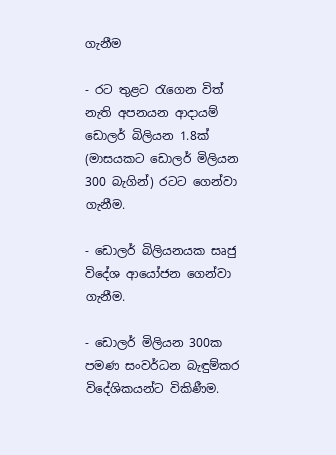ගැනීම

- රට තුළට රැගෙන විත් නැති අපනයන ආදායම් ඩොලර් බිලියන 1.8ක් (මාසයකට ඩොලර් මිලියන 300 බැගින්) රටට ගෙන්වා ගැනීම.

- ඩොලර් බිලියනයක සෘජු විදේශ ආයෝජන ගෙන්වා ගැනීම.

- ඩොලර් මිලියන 300ක පමණ සංවර්ධන බැඳුම්කර විදේශිකයන්ට විකිණීම.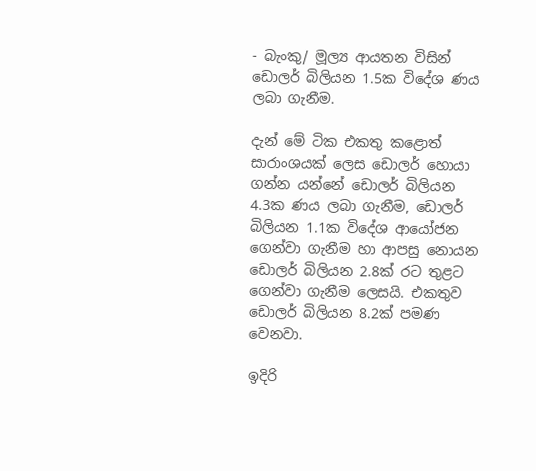- බැංකු/ මූල්‍ය ආයතන විසින් ඩොලර් බිලියන 1.5ක විදේශ ණය ලබා ගැනීම.

දැන් මේ ටික එකතු කළොත් සාරාංශයක් ලෙස ඩොලර් හොයා ගන්න යන්නේ ඩොලර් බිලියන 4.3ක ණය ලබා ගැනීම, ඩොලර් බිලියන 1.1ක විදේශ ආයෝජන ගෙන්වා ගැනීම හා ආපසු නොයන ඩොලර් බිලියන 2.8ක් රට තුළට ගෙන්වා ගැනීම ලෙසයි. එකතුව ඩොලර් බිලියන 8.2ක් පමණ වෙනවා.

ඉදිරි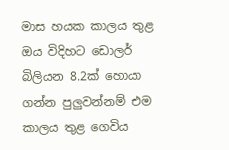මාස හයක කාලය තුළ ඔය විදිහට ඩොලර් බිලියන 8.2ක් හොයා ගන්න පුලුවන්නම් එම කාලය තුළ ගෙවිය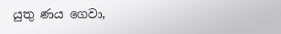යුතු ණය ගෙවා,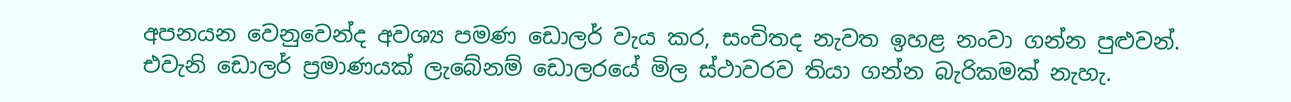අපනයන වෙනුවෙන්ද අවශ්‍ය පමණ ඩොලර් වැය කර, සංචිතද නැවත ඉහළ නංවා ගන්න පුළුවන්. එවැනි ඩොලර් ප්‍රමාණයක් ලැබේනම් ඩොලරයේ මිල ස්ථාවරව තියා ගන්න බැරිකමක් නැහැ.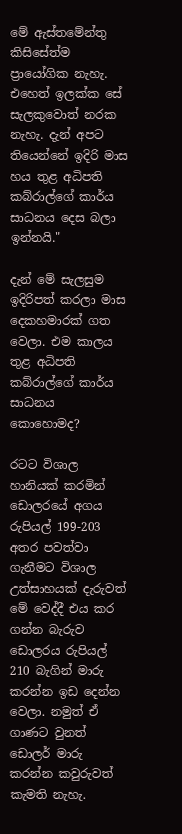මේ ඇස්තමේන්තු කිසිසේත්ම ප්‍රායෝගික නැහැ. එහෙත් ඉලක්ක සේ සැලකුවොත් නරක නැහැ. දැන් අපට තියෙන්නේ ඉදිරි මාස හය තුළ අධිපති කබ්රාල්ගේ කාර්ය සාධනය දෙස බලා ඉන්නයි."

දැන් මේ සැලසුම ඉදිරිපත් කරලා මාස දෙකහමාරක් ගත වෙලා. එම කාලය තුළ අධිපති කබ්රාල්ගේ කාර්ය සාධනය කොහොමද?

රටට විශාල හානියක් කරමින් ඩොලරයේ අගය රුපියල් 199-203 අතර පවත්වා ගැනීමට විශාල උත්සාහයක් දැරුවත් මේ වෙද්දී එය කර ගන්න බැරුව ඩොලරය රුපියල් 210 බැගින් මාරු කරන්න ඉඩ දෙන්න වෙලා. නමුත් ඒ ගාණට වුනත් ඩොලර් මාරු කරන්න කවුරුවත් කැමති නැහැ.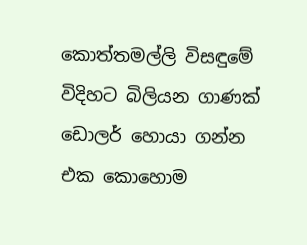කොත්තමල්ලි විසඳුමේ විදිහට බිලියන ගාණක් ඩොලර් හොයා ගන්න එක කොහොම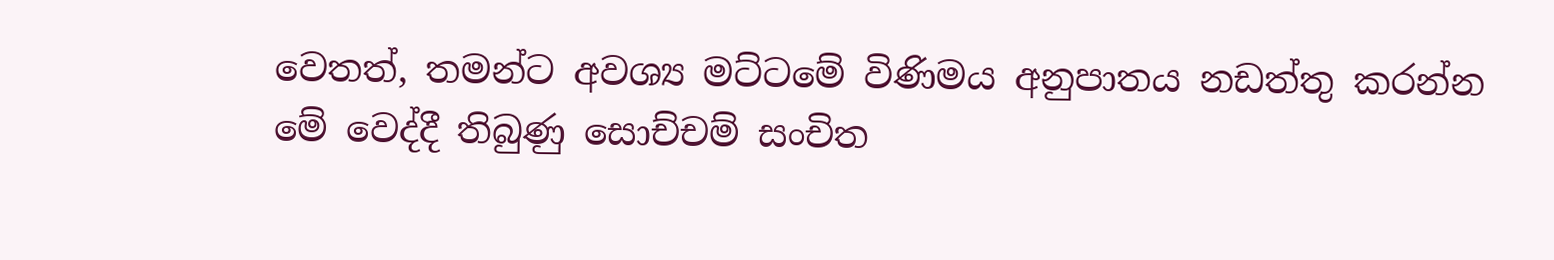වෙතත්, තමන්ට අවශ්‍ය මට්ටමේ විණිමය අනුපාතය නඩත්තු කරන්න මේ වෙද්දී තිබුණු සොච්චම් සංචිත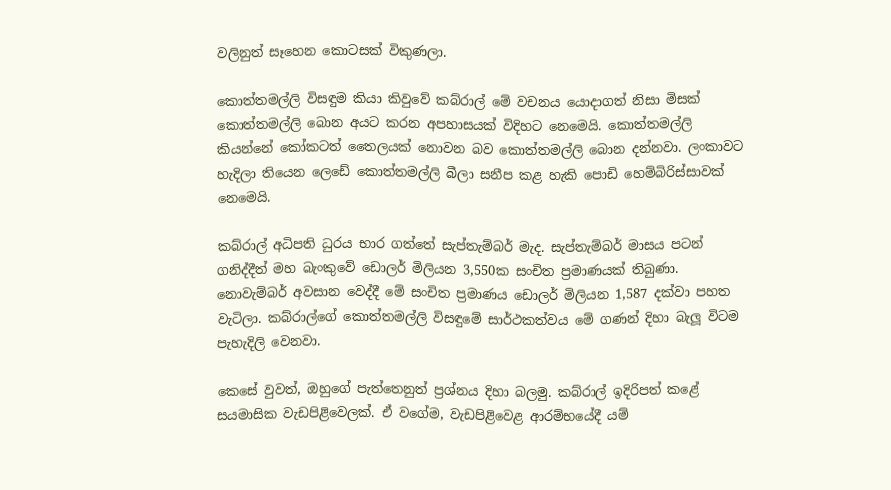වලිනුත් සෑහෙන කොටසක් විකුණලා.

කොත්තමල්ලි විසඳුම කියා කිවුවේ කබ්රාල් මේ වචනය යොදාගත් නිසා මිසක් කොත්තමල්ලි බොන අයට කරන අපහාසයක් විදිහට නෙමෙයි. කොත්තමල්ලි කියන්නේ කෝකටත් තෛලයක් නොවන බව කොත්තමල්ලි බොන දන්නවා. ලංකාවට හැදිලා තියෙන ලෙඩේ කොත්තමල්ලි බීලා සනීප කළ හැකි පොඩි හෙම්බිරිස්සාවක් නෙමෙයි.

කබ්රාල් අධිපති ධුරය භාර ගත්තේ සැප්තැම්බර් මැද. සැප්තැම්බර් මාසය පටන් ගනිද්දීත් මහ බැංකුවේ ඩොලර් මිලියන 3,550ක සංචිත ප්‍රමාණයක් තිබුණා. නොවැම්බර් අවසාන වෙද්දී මේ සංචිත ප්‍රමාණය ඩොලර් මිලියන 1,587 දක්වා පහත වැටිලා. කබ්රාල්ගේ කොත්තමල්ලි විසඳුමේ සාර්ථකත්වය මේ ගණන් දිහා බැලූ විටම පැහැදිලි වෙනවා.

කෙසේ වුවත්, ඔහුගේ පැත්තෙනුත් ප්‍රශ්නය දිහා බලමු. කබ්රාල් ඉදිරිපත් කළේ සයමාසික වැඩපිළිවෙලක්. ඒ වගේම, වැඩපිළිවෙළ ආරම්භයේදී යම්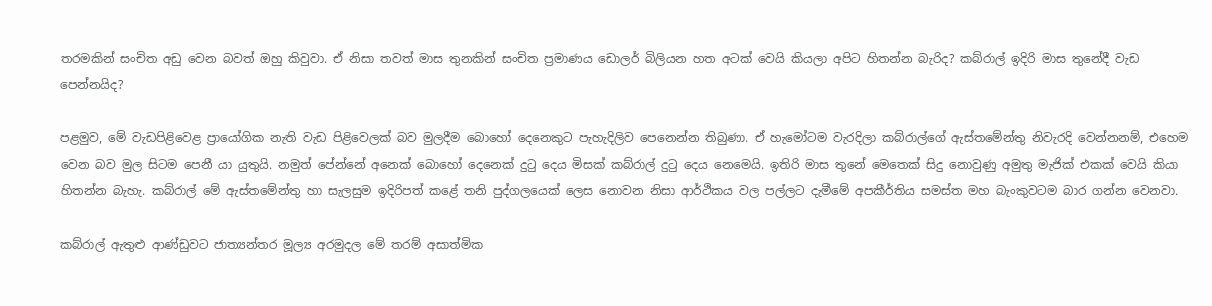තරමකින් සංචිත අඩු වෙන බවත් ඔහු කිවුවා. ඒ නිසා තවත් මාස තුනකින් සංචිත ප්‍රමාණය ඩොලර් බිලියන හත අටක් වෙයි කියලා අපිට හිතන්න බැරිද? කබ්රාල් ඉදිරි මාස තුනේදී වැඩ පෙන්නයිද?

පළමුව, මේ වැඩපිළිවෙළ ප්‍රායෝගික නැති වැඩ පිළිවෙලක් බව මුලදීම බොහෝ දෙනෙකුට පැහැදිලිව පෙනෙන්න තිබුණා. ඒ හැමෝටම වැරදිලා කබ්රාල්ගේ ඇස්තමේන්තු නිවැරදි වෙන්නනම්, එහෙම වෙන බව මුල සිටම පෙනී යා යුතුයි. නමුත් පේන්නේ අනෙක් බොහෝ දෙනෙක් දුටු දෙය මිසක් කබ්රාල් දුටු දෙය නෙමෙයි. ඉතිරි මාස තුනේ මෙතෙක් සිදු නොවුණු අමුතු මැජික් එකක් වෙයි කියා හිතන්න බැහැ. කබ්රාල් මේ ඇස්තමේන්තු හා සැලසුම ඉදිරිපත් කළේ තනි පුද්ගලයෙක් ලෙස නොවන නිසා ආර්ථිකය වල පල්ලට දැමීමේ අපකීර්තිය සමස්ත මහ බැංකුවටම බාර ගන්න වෙනවා.

කබ්රාල් ඇතුළු ආණ්ඩුවට ජාත්‍යන්තර මූල්‍ය අරමුදල මේ තරම් අසාත්මික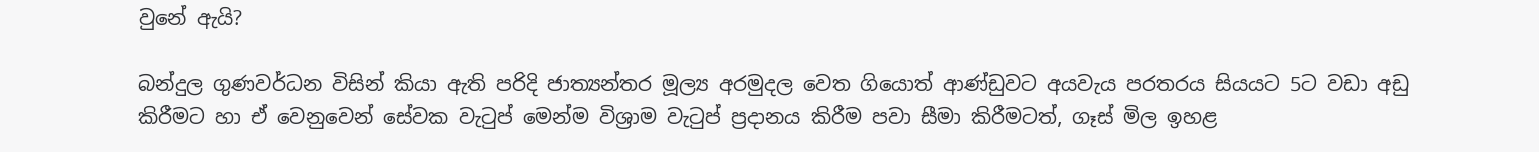වුනේ ඇයි?

බන්දුල ගුණවර්ධන විසින් කියා ඇති පරිදි ජාත්‍යන්තර මූල්‍ය අරමුදල වෙත ගියොත් ආණ්ඩුවට අයවැය පරතරය සියයට 5ට වඩා අඩු කිරීමට හා ඒ වෙනුවෙන් සේවක වැටුප් මෙන්ම විශ්‍රාම වැටුප් ප්‍රදානය කිරීම පවා සීමා කිරීමටත්, ගෑස් මිල ඉහළ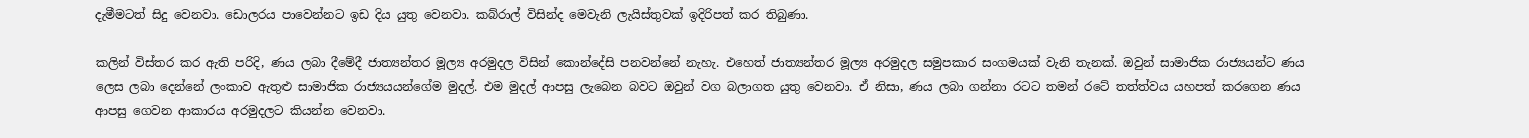දැමීමටත් සිදු වෙනවා. ඩොලරය පාවෙන්නට ඉඩ දිය යුතු වෙනවා. කබ්රාල් විසින්ද මෙවැනි ලැයිස්තුවක් ඉදිරිපත් කර තිබුණා.

කලින් විස්තර කර ඇති පරිදි, ණය ලබා දීමේදී ජාත්‍යන්තර මූල්‍ය අරමුදල විසින් කොන්දේසි පනවන්නේ නැහැ. එහෙත් ජාත්‍යන්තර මූල්‍ය අරමුදල සමුපකාර සංගමයක් වැනි තැනක්. ඔවුන් සාමාජික රාජ්‍යයන්ට ණය ලෙස ලබා දෙන්නේ ලංකාව ඇතුළු සාමාජික රාජ්‍යයයන්ගේම මුදල්. එම මුදල් ආපසු ලැබෙන බවට ඔවුන් වග බලාගත යුතු වෙනවා. ඒ නිසා, ණය ලබා ගන්නා රටට තමන් රටේ තත්ත්වය යහපත් කරගෙන ණය ආපසු ගෙවන ආකාරය අරමුදලට කියන්න වෙනවා.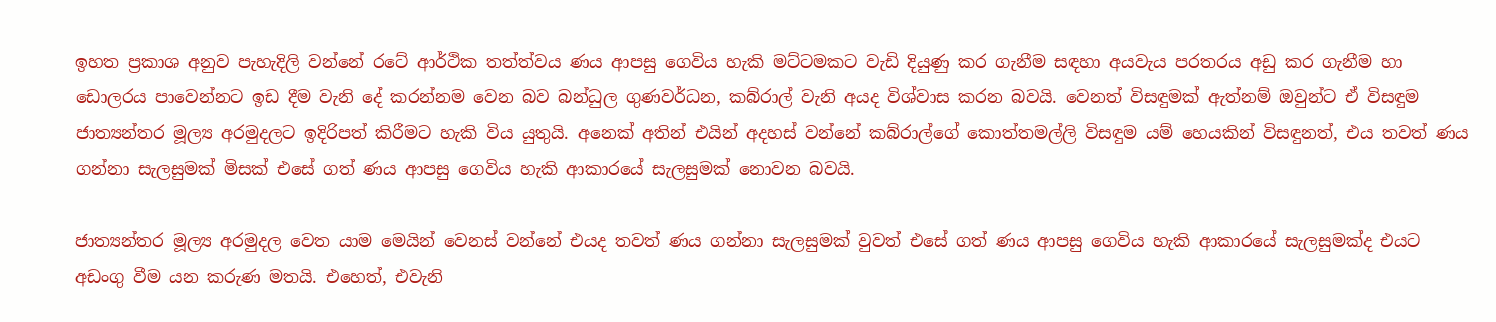ඉහත ප්‍රකාශ අනුව පැහැදිලි වන්නේ රටේ ආර්ථික තත්ත්වය ණය ආපසු ගෙවිය හැකි මට්ටමකට වැඩි දියුණු කර ගැනීම සඳහා අයවැය පරතරය අඩු කර ගැනීම හා ඩොලරය පාවෙන්නට ඉඩ දීම වැනි දේ කරන්නම වෙන බව බන්ධුල ගුණවර්ධන, කබ්රාල් වැනි අයද විශ්වාස කරන බවයි. වෙනත් විසඳුමක් ඇත්නම් ඔවුන්ට ඒ විසඳුම ජාත්‍යන්තර මූල්‍ය අරමුදලට ඉදිරිපත් කිරීමට හැකි විය යුතුයි. අනෙක් අතින් එයින් අදහස් වන්නේ කබ්රාල්ගේ කොත්තමල්ලි විසඳුම යම් හෙයකින් විසඳුනත්, එය තවත් ණය ගන්නා සැලසුමක් මිසක් එසේ ගත් ණය ආපසු ගෙවිය හැකි ආකාරයේ සැලසුමක් නොවන බවයි.

ජාත්‍යන්තර මූල්‍ය අරමුදල වෙත යාම මෙයින් වෙනස් වන්නේ එයද තවත් ණය ගන්නා සැලසුමක් වුවත් එසේ ගත් ණය ආපසු ගෙවිය හැකි ආකාරයේ සැලසුමක්ද එයට අඩංගු වීම යන කරුණ මතයි. එහෙත්, එවැනි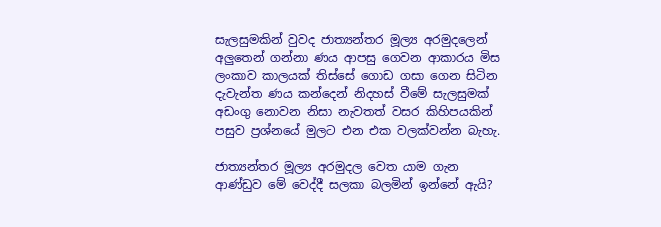සැලසුමකින් වුවද ජාත්‍යන්තර මූල්‍ය අරමුදලෙන් අලුතෙන් ගන්නා ණය ආපසු ගෙවන ආකාරය මිස ලංකාව කාලයක් තිස්සේ ගොඩ ගසා ගෙන සිටින දැවැන්ත ණය කන්දෙන් නිදහස් වීමේ සැලසුමක් අඩංගු නොවන නිසා නැවතත් වසර කිහිපයකින් පසුව ප්‍රශ්නයේ මුලට එන එක වලක්වන්න බැහැ.

ජාත්‍යන්තර මූල්‍ය අරමුදල වෙත යාම ගැන ආණ්ඩුව මේ වෙද්දී සලකා බලමින් ඉන්නේ ඇයි?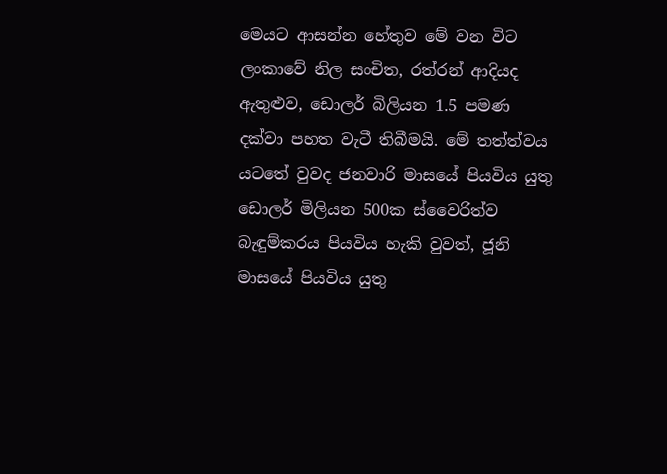මෙයට ආසන්න හේතුව මේ වන විට ලංකාවේ නිල සංචිත, රත්රන් ආදියද ඇතුළුව, ඩොලර් බිලියන 1.5 පමණ දක්වා පහත වැටී තිබීමයි. මේ තත්ත්වය යටතේ වුවද ජනවාරි මාසයේ පියවිය යුතු ඩොලර් මිලියන 500ක ස්වෛරිත්ව බැඳුම්කරය පියවිය හැකි වුවත්, ජූනි මාසයේ පියවිය යුතු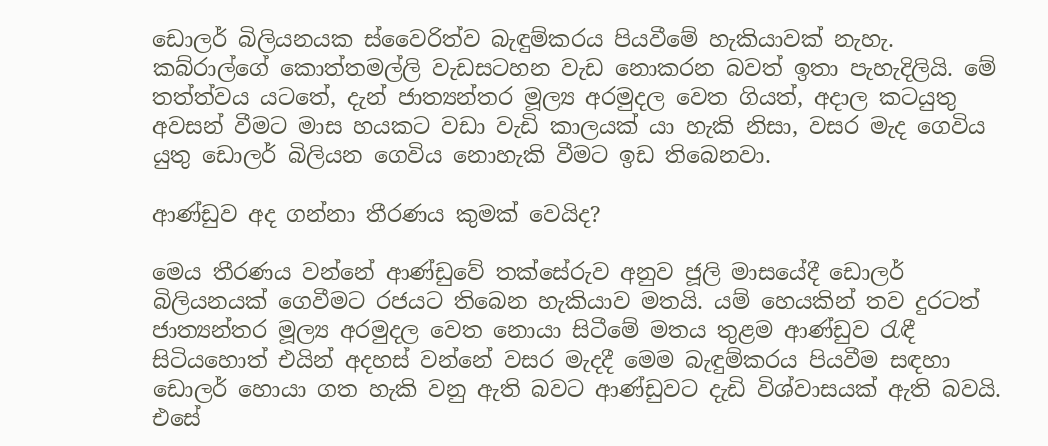ඩොලර් බිලියනයක ස්වෛරිත්ව බැඳුම්කරය පියවීමේ හැකියාවක් නැහැ. කබ්රාල්ගේ කොත්තමල්ලි වැඩසටහන වැඩ නොකරන බවත් ඉතා පැහැදිලියි. මේ තත්ත්වය යටතේ, දැන් ජාත්‍යන්තර මූල්‍ය අරමුදල වෙත ගියත්, අදාල කටයුතු අවසන් වීමට මාස හයකට වඩා වැඩි කාලයක් යා හැකි නිසා, වසර මැද ගෙවිය යුතු ඩොලර් බිලියන ගෙවිය නොහැකි වීමට ඉඩ තිබෙනවා.

ආණ්ඩුව අද ගන්නා තීරණය කුමක් වෙයිද?

මෙය තීරණය වන්නේ ආණ්ඩුවේ තක්සේරුව අනුව ජූලි මාසයේදී ඩොලර් බිලියනයක් ගෙවීමට රජයට තිබෙන හැකියාව මතයි. යම් හෙයකින් තව දුරටත් ජාත්‍යන්තර මූල්‍ය අරමුදල වෙත නොයා සිටීමේ මතය තුළම ආණ්ඩුව රැඳී සිටියහොත් එයින් අදහස් වන්නේ වසර මැදදී මෙම බැඳුම්කරය පියවීම සඳහා ඩොලර් හොයා ගත හැකි වනු ඇති බවට ආණ්ඩුවට දැඩි විශ්වාසයක් ඇති බවයි. එසේ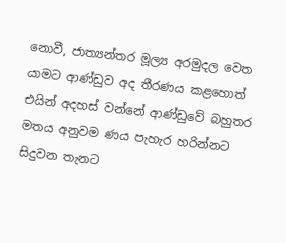නොවී, ජාත්‍යන්තර මූල්‍ය අරමුදල වෙත යාමට ආණ්ඩුව අද තීරණය කළහොත් එයින් අදහස් වන්නේ ආණ්ඩුවේ බහුතර මතය අනුවම ණය පැහැර හරින්නට සිදුවන තැනට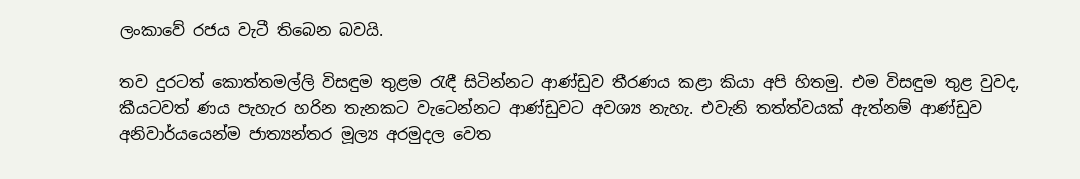ලංකාවේ රජය වැටී තිබෙන බවයි.

තව දුරටත් කොත්තමල්ලි විසඳුම තුළම රැඳී සිටින්නට ආණ්ඩුව තීරණය කළා කියා අපි හිතමු. එම විසඳුම තුළ වුවද, කීයටවත් ණය පැහැර හරින තැනකට වැටෙන්නට ආණ්ඩුවට අවශ්‍ය නැහැ. එවැනි තත්ත්වයක් ඇත්නම් ආණ්ඩුව අනිවාර්යයෙන්ම ජාත්‍යන්තර මූල්‍ය අරමුදල වෙත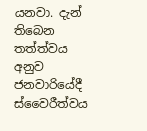යනවා. දැන් තිබෙන තත්ත්වය අනුව ජනවාරියේදී ස්වෛරීත්වය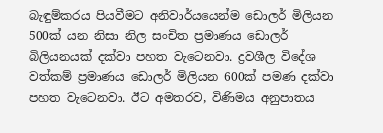බැඳුම්කරය පියවීමට අනිවාර්යයෙන්ම ඩොලර් මිලියන 500ක් යන නිසා නිල සංචිත ප්‍රමාණය ඩොලර් බිලියනයක් දක්වා පහත වැටෙනවා. ද්‍රවශීල විදේශ වත්කම් ප්‍රමාණය ඩොලර් මිලියන 600ක් පමණ දක්වා පහත වැටෙනවා. ඊට අමතරව, විණිමය අනුපාතය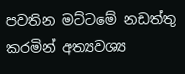පවතින මට්ටමේ නඩත්තු කරමින් අත්‍යවශ්‍ය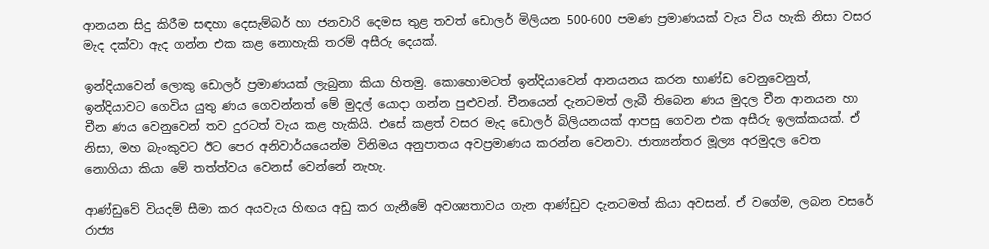ආනයන සිදු කිරීම සඳහා දෙසැම්බර් හා ජනවාරි දෙමස තුළ තවත් ඩොලර් මිලියන 500-600 පමණ ප්‍රමාණයක් වැය විය හැකි නිසා වසර මැද දක්වා ඇද ගන්න එක කළ නොහැකි තරම් අසීරු දෙයක්.

ඉන්දියාවෙන් ලොකු ඩොලර් ප්‍රමාණයක් ලැබුනා කියා හිතමු. කොහොමටත් ඉන්දියාවෙන් ආනයනය කරන භාණ්ඩ වෙනුවෙනුත්, ඉන්දියාවට ගෙවිය යුතු ණය ගෙවන්නත් මේ මුදල් යොදා ගන්න පුළුවන්. චීනයෙන් දැනටමත් ලැබී තිබෙන ණය මුදල චීන ආනයන හා චීන ණය වෙනුවෙන් තව දුරටත් වැය කළ හැකියි. එසේ කළත් වසර මැද ඩොලර් බිලියනයක් ආපසු ගෙවන එක අසීරු ඉලක්කයක්. ඒ නිසා, මහ බැංකුවට ඊට පෙර අනිවාර්යයෙන්ම විනිමය අනුපාතය අවප්‍රමාණය කරන්න වෙනවා. ජාත්‍යන්තර මූල්‍ය අරමුදල වෙත නොගියා කියා මේ තත්ත්වය වෙනස් වෙන්නේ නැහැ.

ආණ්ඩුවේ වියදම් සීමා කර අයවැය හිඟය අඩු කර ගැනීමේ අවශ්‍යතාවය ගැන ආණ්ඩුව දැනටමත් කියා අවසන්. ඒ වගේම, ලබන වසරේ රාජ්‍ය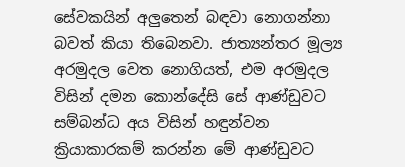සේවකයින් අලුතෙන් බඳවා නොගන්නා බවත් කියා තිබෙනවා. ජාත්‍යන්තර මූල්‍ය අරමුදල වෙත නොගියත්, එම අරමුදල විසින් දමන කොන්දේසි සේ ආණ්ඩුවට සම්බන්ධ අය විසින් හඳුන්වන ක්‍රියාකාරකම් කරන්න මේ ආණ්ඩුවට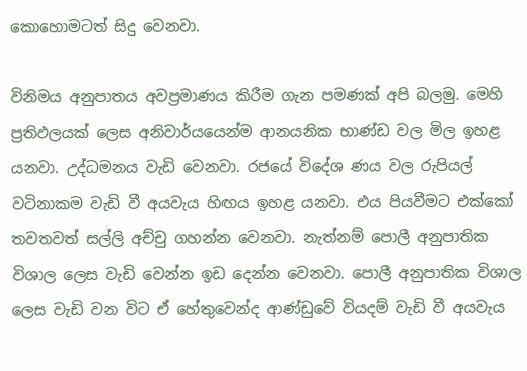කොහොමටත් සිදු වෙනවා.

විනිමය අනුපාතය අවප්‍රමාණය කිරීම ගැන පමණක් අපි බලමු. මෙහි ප්‍රතිඵලයක් ලෙස අනිවාර්යයෙන්ම ආනයනික භාණ්ඩ වල මිල ඉහළ යනවා. උද්ධමනය වැඩි වෙනවා. රජයේ විදේශ ණය වල රුපියල් වටිනාකම වැඩි වී අයවැය හිඟය ඉහළ යනවා. එය පියවීමට එක්කෝ තවතවත් සල්ලි අච්චු ගහන්න වෙනවා. නැත්නම් පොලී අනුපාතික විශාල ලෙස වැඩි වෙන්න ඉඩ දෙන්න වෙනවා. පොලී අනුපාතික විශාල ලෙස වැඩි වන විට ඒ හේතුවෙන්ද ආණ්ඩුවේ වියදම් වැඩි වී අයවැය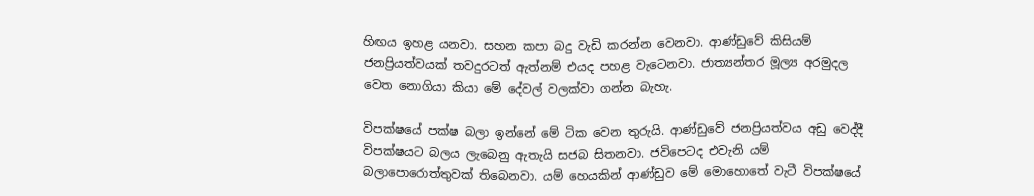හිඟය ඉහළ යනවා. සහන කපා බදු වැඩි කරන්න වෙනවා. ආණ්ඩුවේ කිසියම් ජනප්‍රියත්වයක් තවදුරටත් ඇත්නම් එයද පහළ වැටෙනවා. ජාත්‍යන්තර මූල්‍ය අරමුදල වෙත නොගියා කියා මේ දේවල් වලක්වා ගන්න බැහැ.

විපක්ෂයේ පක්ෂ බලා ඉන්නේ මේ ටික වෙන තුරුයි. ආණ්ඩුවේ ජනප්‍රියත්වය අඩු වෙද්දී විපක්ෂයට බලය ලැබෙනු ඇතැයි සජබ සිතනවා. ජවිපෙටද එවැනි යම් බලාපොරොත්තුවක් තිබෙනවා. යම් හෙයකින් ආණ්ඩුව මේ මොහොතේ වැටී විපක්ෂයේ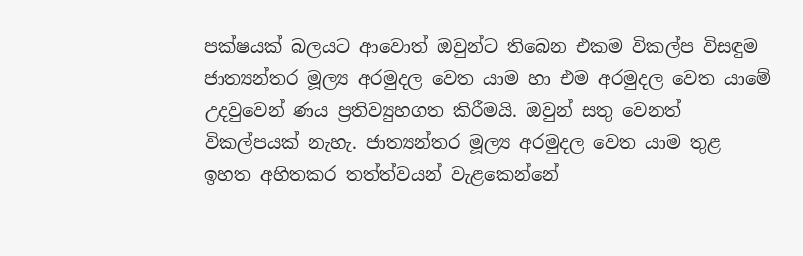පක්ෂයක් බලයට ආවොත් ඔවුන්ට තිබෙන එකම විකල්ප විසඳුම ජාත්‍යන්තර මූල්‍ය අරමුදල වෙත යාම හා එම අරමුදල වෙත යාමේ උදවුවෙන් ණය ප්‍රතිව්‍යුහගත කිරීමයි. ඔවුන් සතු වෙනත් විකල්පයක් නැහැ. ජාත්‍යන්තර මූල්‍ය අරමුදල වෙත යාම තුළ ඉහත අහිතකර තත්ත්වයන් වැළකෙන්නේ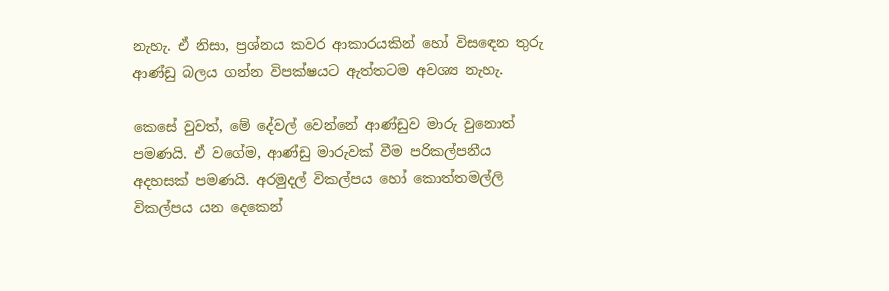නැහැ. ඒ නිසා, ප්‍රශ්නය කවර ආකාරයකින් හෝ විසඳෙන තුරු ආණ්ඩු බලය ගන්න විපක්ෂයට ඇත්තටම අවශ්‍ය නැහැ.

කෙසේ වුවත්, මේ දේවල් වෙන්නේ ආණ්ඩුව මාරු වුනොත් පමණයි. ඒ වගේම, ආණ්ඩු මාරුවක් වීම පරිකල්පනීය අදහසක් පමණයි. අරමුදල් විකල්පය හෝ කොත්තමල්ලි විකල්පය යන දෙකෙන්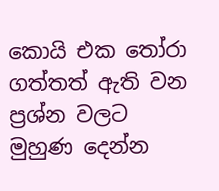කොයි එක තෝරා ගත්තත් ඇති වන ප්‍රශ්න වලට මුහුණ දෙන්න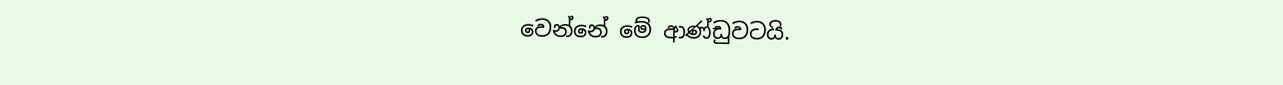වෙන්නේ මේ ආණ්ඩුවටයි.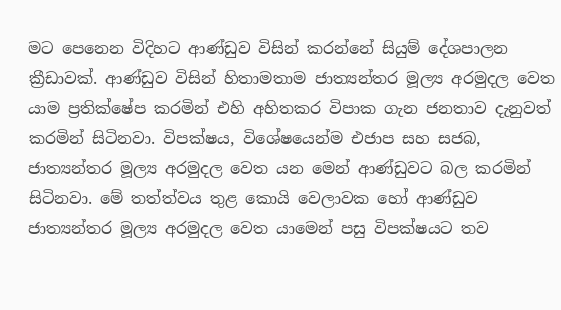මට පෙනෙන විදිහට ආණ්ඩුව විසින් කරන්නේ සියුම් දේශපාලන ක්‍රීඩාවක්. ආණ්ඩුව විසින් හිතාමතාම ජාත්‍යන්තර මූල්‍ය අරමුදල වෙත යාම ප්‍රතික්ෂේප කරමින් එහි අහිතකර විපාක ගැන ජනතාව දැනුවත් කරමින් සිටිනවා. විපක්ෂය, විශේෂයෙන්ම එජාප සහ සජබ, ජාත්‍යන්තර මූල්‍ය අරමුදල වෙත යන මෙන් ආණ්ඩුවට බල කරමින් සිටිනවා. මේ තත්ත්වය තුළ කොයි වෙලාවක හෝ ආණ්ඩුව ජාත්‍යන්තර මූල්‍ය අරමුදල වෙත යාමෙන් පසු විපක්ෂයට තව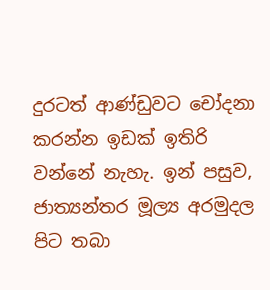දුරටත් ආණ්ඩුවට චෝදනා කරන්න ඉඩක් ඉතිරි වන්නේ නැහැ. ඉන් පසුව, ජාත්‍යන්තර මූල්‍ය අරමුදල පිට තබා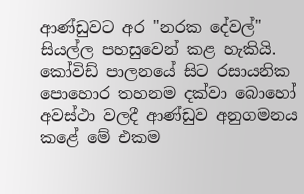ආණ්ඩුවට අර "නරක දේවල්" සියල්ල පහසුවෙන් කළ හැකියි. කෝවිඩ් පාලනයේ සිට රසායනික පොහොර තහනම දක්වා බොහෝ අවස්ථා වලදී ආණ්ඩුව අනුගමනය කළේ මේ එකම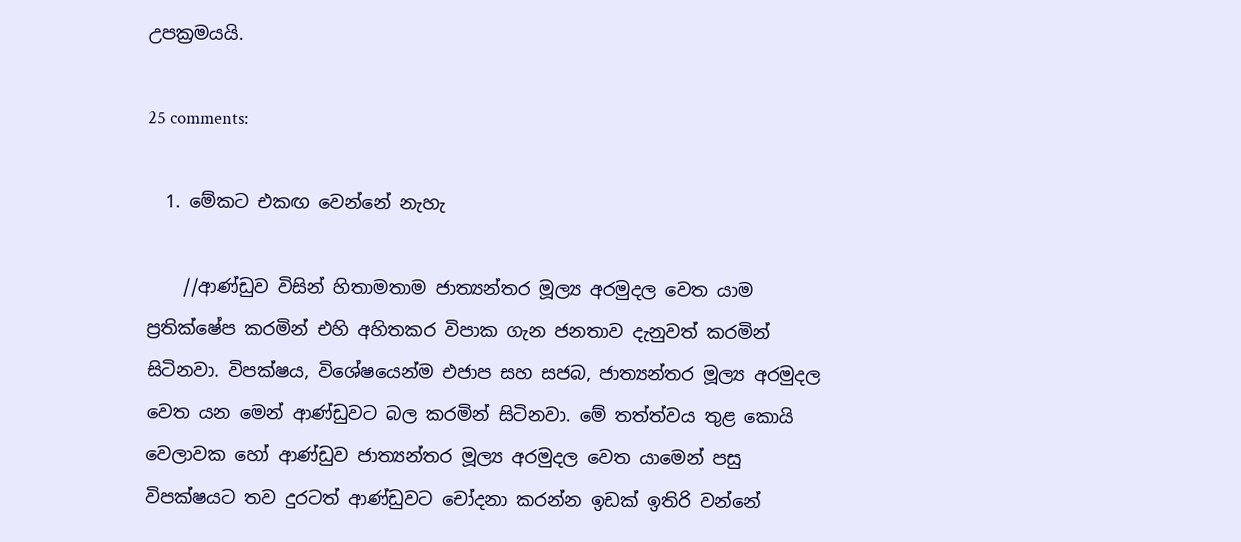උපක්‍රමයයි.

25 comments:

  1. මේකට එකඟ වෙන්නේ නැහැ

    //ආණ්ඩුව විසින් හිතාමතාම ජාත්‍යන්තර මූල්‍ය අරමුදල වෙත යාම ප්‍රතික්ෂේප කරමින් එහි අහිතකර විපාක ගැන ජනතාව දැනුවත් කරමින් සිටිනවා. විපක්ෂය, විශේෂයෙන්ම එජාප සහ සජබ, ජාත්‍යන්තර මූල්‍ය අරමුදල වෙත යන මෙන් ආණ්ඩුවට බල කරමින් සිටිනවා. මේ තත්ත්වය තුළ කොයි වෙලාවක හෝ ආණ්ඩුව ජාත්‍යන්තර මූල්‍ය අරමුදල වෙත යාමෙන් පසු විපක්ෂයට තව දුරටත් ආණ්ඩුවට චෝදනා කරන්න ඉඩක් ඉතිරි වන්නේ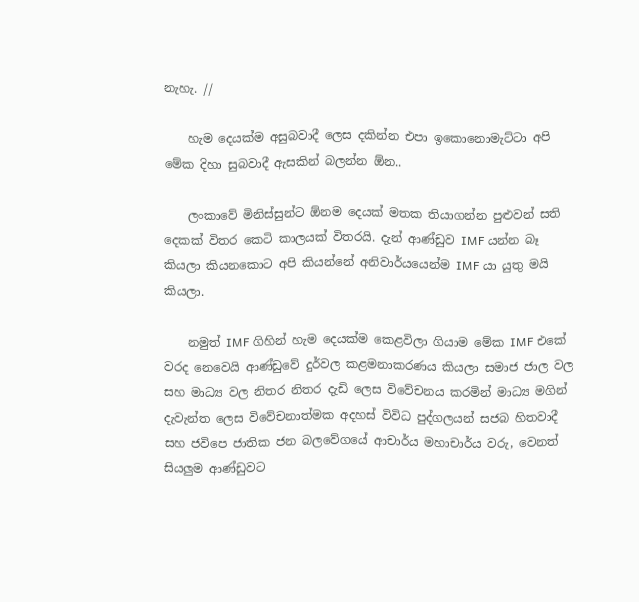නැහැ. //

    හැම දෙයක්ම අසුබවාදී ලෙස දකින්න එපා ඉකොනොමැට්ටා අපි මේක දිහා සුබවාදී ඇසකින් බලන්න ඕන..

    ලංකාවේ මිනිස්සුන්ට ඕනම දෙයක් මතක තියාගන්න පුළුවන් සති දෙකක් විතර කෙටි කාලයක් විතරයි. දැන් ආණ්ඩුව IMF යන්න බෑ කියලා කියනකොට අපි කියන්නේ අනිවාර්යයෙන්ම IMF යා යුතු මයි කියලා.

    නමුත් IMF ගිහින් හැම දෙයක්ම කෙළවිලා ගියාම මේක IMF එකේ වරද නෙවෙයි ආණ්ඩුවේ දුර්වල කළමනාකරණය කියලා සමාජ ජාල වල සහ මාධ්‍ය වල නිතර නිතර දැඩි ලෙස විවේචනය කරමින් මාධ්‍ය මගින් දැවැන්ත ලෙස විවේචනාත්මක අදහස් විවිධ පුද්ගලයන් සජබ හිතවාදී සහ ජවිපෙ ජාතික ජන බලවේගයේ ආචාර්ය මහාචාර්ය වරු, වෙනත් සියලුම ආණ්ඩුවට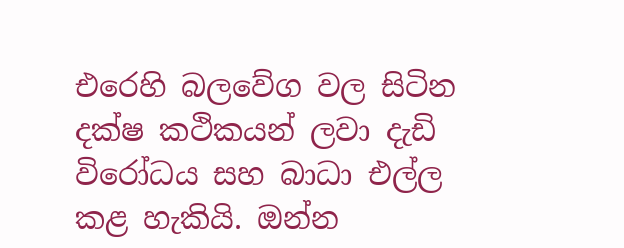එරෙහි බලවේග වල සිටින දක්ෂ කථිකයන් ලවා දැඩි විරෝධය සහ බාධා එල්ල කළ හැකියි. ඔන්න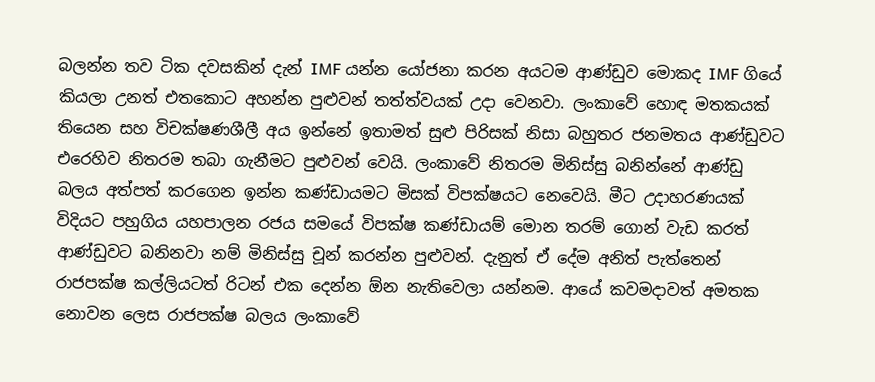බලන්න තව ටික දවසකින් දැන් IMF යන්න යෝජනා කරන අයටම ආණ්ඩුව මොකද IMF ගියේ කියලා උනත් එතකොට අහන්න පුළුවන් තත්ත්වයක් උදා වෙනවා. ලංකාවේ හොඳ මතකයක් තියෙන සහ විචක්ෂණශීලී අය ඉන්නේ ඉතාමත් සුළු පිරිසක් නිසා බහුතර ජනමතය ආණ්ඩුවට එරෙහිව නිතරම තබා ගැනීමට පුළුවන් වෙයි. ලංකාවේ නිතරම මිනිස්සු බනින්නේ ආණ්ඩු බලය අත්පත් කරගෙන ඉන්න කණ්ඩායමට මිසක් විපක්ෂයට නෙවෙයි. මීට උදාහරණයක් විදියට පහුගිය යහපාලන රජය සමයේ විපක්ෂ කණ්ඩායම් මොන තරම් ගොන් වැඩ කරත් ආණ්ඩුවට බනිනවා නම් මිනිස්සු චූන් කරන්න පුළුවන්. දැනුත් ඒ දේම අනිත් පැත්තෙන් රාජපක්ෂ කල්ලියටත් රිටන් එක දෙන්න ඕන නැතිවෙලා යන්නම. ආයේ කවමදාවත් අමතක නොවන ලෙස රාජපක්ෂ බලය ලංකාවේ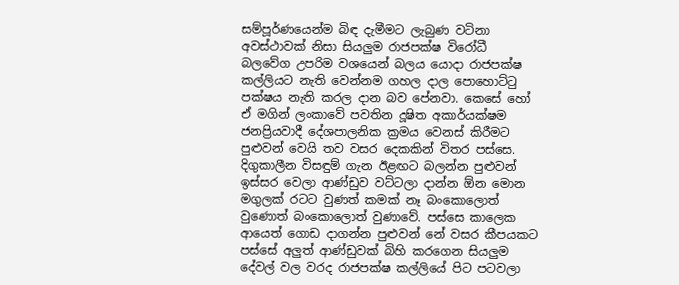සම්පූර්ණයෙන්ම බිඳ දැමීමට ලැබුණ වටිනා අවස්ථාවක් නිසා සියලුම රාජපක්ෂ විරෝධී බලවේග උපරිම වශයෙන් බලය යොදා රාජපක්ෂ කල්ලියට නැති වෙන්නම ගහල දාල පොහොට්ටු පක්ෂය නැති කරල දාන බව පේනවා. කෙසේ හෝ ඒ මගින් ලංකාවේ පවතින දූෂිත අකාර්යක්ෂම ජනප්‍රියවාදී දේශපාලනික ක්‍රමය වෙනස් කිරීමට පුළුවන් වෙයි තව වසර දෙකකින් විතර පස්සෙ. දිගුකාලීන විසඳුම් ගැන ඊළඟට බලන්න පුළුවන් ඉස්සර වෙලා ආණ්ඩුව වට්ටලා දාන්න ඕන මොන මගුලක් රටට වුණත් කමක් නෑ බංකොලොත් වුණොත් බංකොලොත් වුණාවේ. පස්සෙ කාලෙක ආයෙත් ගොඩ දාගන්න පුළුවන් නේ වසර කීපයකට පස්සේ අලුත් ආණ්ඩුවක් බිහි කරගෙන සියලුම දේවල් වල වරද රාජපක්ෂ කල්ලියේ පිට පටවලා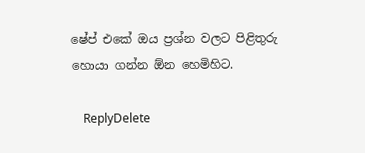ෂේප් එකේ ඔය ප්‍රශ්න වලට පිළිතුරු හොයා ගන්න ඕන හෙමිහිට.

    ReplyDelete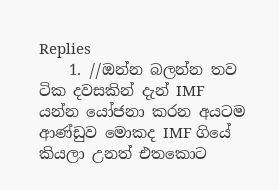Replies
    1. //ඔන්න බලන්න තව ටික දවසකින් දැන් IMF යන්න යෝජනා කරන අයටම ආණ්ඩුව මොකද IMF ගියේ කියලා උනත් එතකොට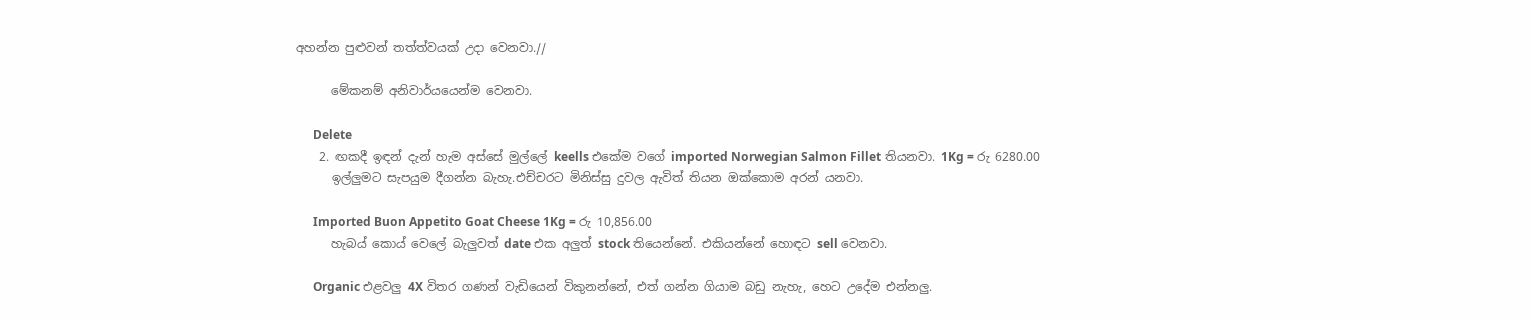අහන්න පුළුවන් තත්ත්වයක් උදා වෙනවා.//

      මේකනම් අනිවාර්යයෙන්ම වෙනවා.

      Delete
    2. ඟකදී ඉඳන් දැන් හැම අස්සේ මුල්ලේ keells එකේම වගේ imported Norwegian Salmon Fillet තියනවා. 1Kg = රු 6280.00
      ඉල්ලුමට සැපයුම දීගන්න බැහැ.එච්චරට මිනිස්සු දුවල ඇවිත් තියන ඔක්කොම අරන් යනවා.

      Imported Buon Appetito Goat Cheese 1Kg = රු 10,856.00
      හැබය් කොය් වෙලේ බැලුවත් date එක අලුත් stock තියෙන්නේ. එකියන්නේ හොඳට sell වෙනවා.

      Organic එළවලු 4X විතර ගණන් වැඩියෙන් විකුනන්නේ, එත් ගන්න ගියාම බඩු නැහැ, හෙට උදේම එන්නලු.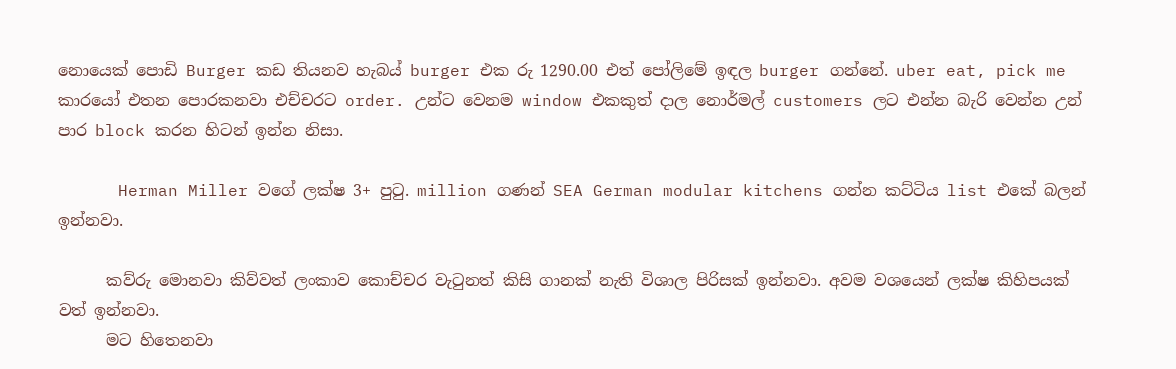නොයෙක් පොඩි Burger කඩ තියනව හැබය් burger එක රු 1290.00 එත් පෝලිමේ ඉඳල burger ගන්නේ. uber eat, pick me කාරයෝ එතන පොරකනවා එච්චරට order. උන්ට වෙනම window එකකුත් දාල නොර්මල් customers ලට එන්න බැරි වෙන්න උන් පාර block කරන හිටන් ඉන්න නිසා.

      Herman Miller වගේ ලක්ෂ 3+ පුටු. million ගණන් SEA German modular kitchens ගන්න කට්ටිය list එකේ බලන් ඉන්නවා.

      කව්රු මොනවා කිව්වත් ලංකාව කොච්චර වැටුනත් කිසි ගානක් නැති විශාල පිරිසක් ඉන්නවා. අවම වශයෙන් ලක්ෂ කිහිපයක් වත් ඉන්නවා.
      මට හිතෙනවා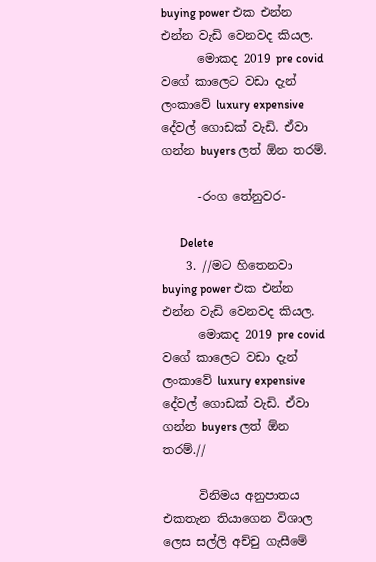buying power එක එන්න එන්න වැඩි වෙනවද කියල.
      මොකද 2019 pre covid වගේ කාලෙට වඩා දැන් ලංකාවේ luxury expensive දේවල් ගොඩක් වැඩි. ඒවා ගන්න buyers ලත් ඕන තරම්.

      -රංග තේනුවර-

      Delete
    3. //මට හිතෙනවා buying power එක එන්න එන්න වැඩි වෙනවද කියල.
      මොකද 2019 pre covid වගේ කාලෙට වඩා දැන් ලංකාවේ luxury expensive දේවල් ගොඩක් වැඩි. ඒවා ගන්න buyers ලත් ඕන තරම්.//

      විනිමය අනුපාතය එකතැන තියාගෙන විශාල ලෙස සල්ලි අච්චු ගැසීමේ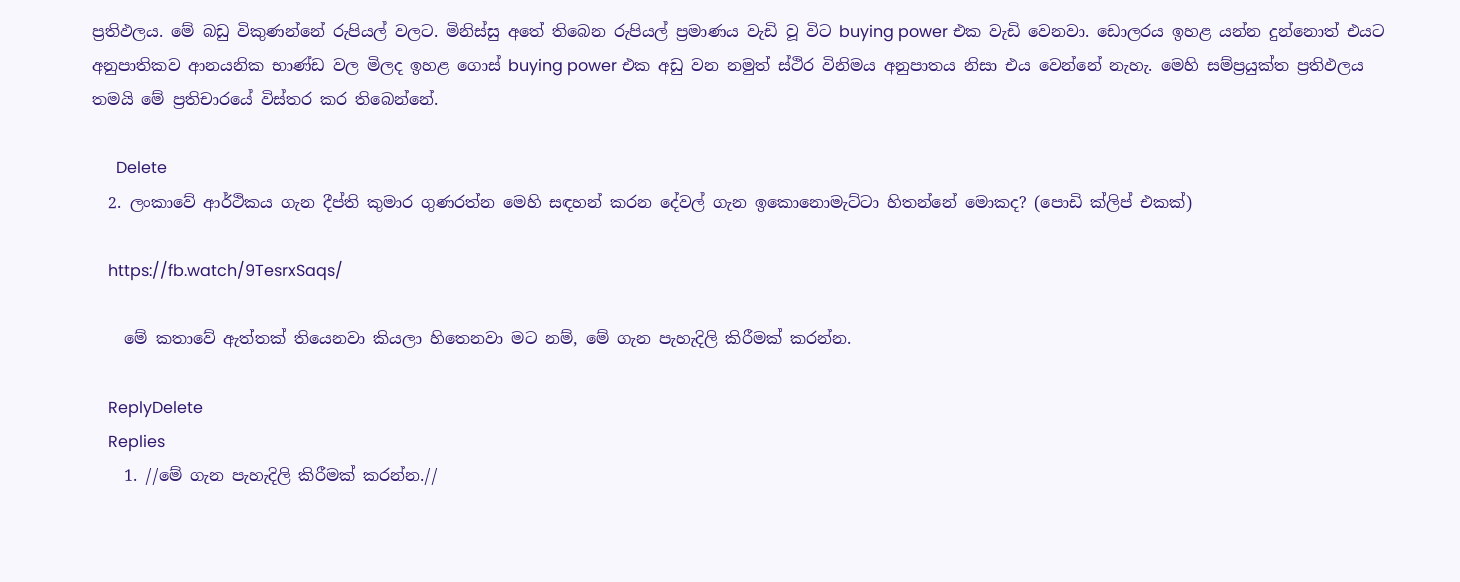ප්‍රතිඵලය. මේ බඩු විකුණන්නේ රුපියල් වලට. මිනිස්සු අතේ තිබෙන රුපියල් ප්‍රමාණය වැඩි වූ විට buying power එක වැඩි වෙනවා. ඩොලරය ඉහළ යන්න දුන්නොත් එයට අනුපාතිකව ආනයනික භාණ්ඩ වල මිලද ඉහළ ගොස් buying power එක අඩු වන නමුත් ස්ථිර විනිමය අනුපාතය නිසා එය වෙන්නේ නැහැ. මෙහි සම්ප්‍රයුක්ත ප්‍රතිඵලය තමයි මේ ප්‍රතිචාරයේ විස්තර කර තිබෙන්නේ.

      Delete
  2. ලංකාවේ ආර්ථිකය ගැන දීප්ති කුමාර ගුණරත්න මෙහි සඳහන් කරන දේවල් ගැන ඉකොනොමැට්ටා හිතන්නේ මොකද? (පොඩි ක්ලිප් එකක්)

    https://fb.watch/9TesrxSaqs/

    මේ කතාවේ ඇත්තක් තියෙනවා කියලා හිතෙනවා මට නම්, මේ ගැන පැහැදිලි කිරීමක් කරන්න.

    ReplyDelete
    Replies
    1. //මේ ගැන පැහැදිලි කිරීමක් කරන්න.//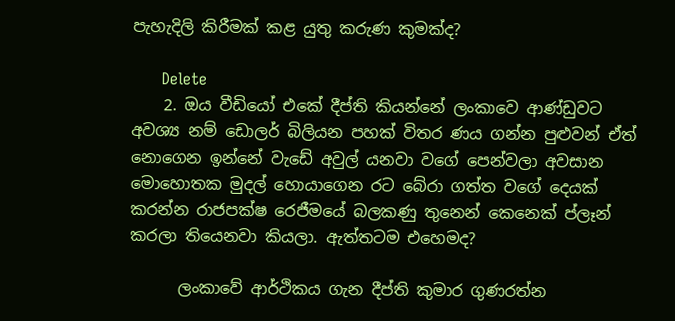පැහැදිලි කිරීමක් කළ යුතු කරුණ කුමක්ද?

      Delete
    2. ඔය වීඩියෝ එකේ දීප්ති කියන්නේ ලංකාවෙ ආණ්ඩුවට අවශ්‍ය නම් ඩොලර් බිලියන පහක් විතර ණය ගන්න පුළුවන් ඒත් නොගෙන ඉන්නේ වැඩේ අවුල් යනවා වගේ පෙන්වලා අවසාන මොහොතක මුදල් හොයාගෙන රට බේරා ගත්ත වගේ දෙයක් කරන්න රාජපක්ෂ රෙජීමයේ බලකණු තුනෙන් කෙනෙක් ප්ලෑන් කරලා තියෙනවා කියලා. ඇත්තටම එහෙමද?

      ලංකාවේ ආර්ථිකය ගැන දීප්ති කුමාර ගුණරත්න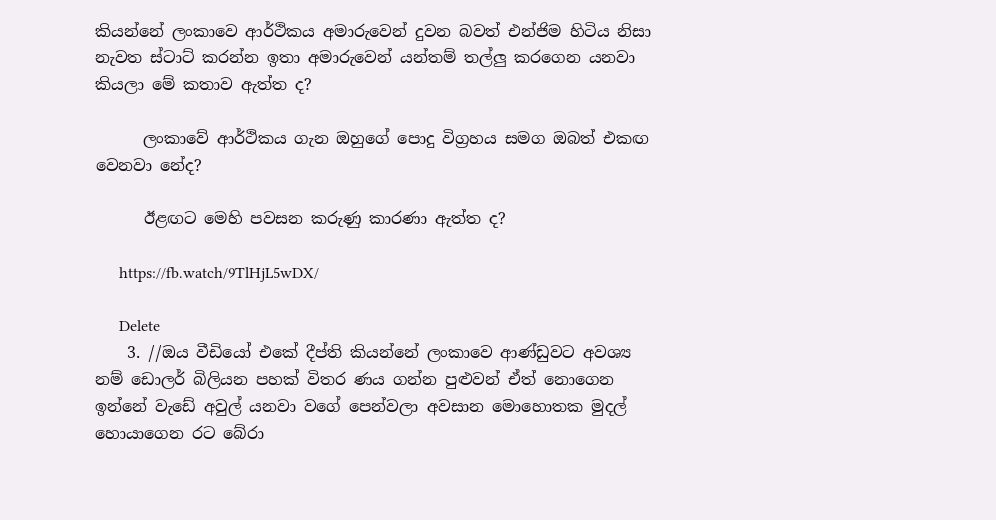කියන්නේ ලංකාවෙ ආර්ථිකය අමාරුවෙන් දුවන බවත් එන්ජිම හිටිය නිසා නැවත ස්ටාට් කරන්න ඉතා අමාරුවෙන් යන්තම් තල්ලු කරගෙන යනවා කියලා මේ කතාව ඇත්ත ද?

      ලංකාවේ ආර්ථිකය ගැන ඔහුගේ පොදු විග්‍රහය සමග ඔබත් එකඟ වෙනවා නේද?

      ඊළඟට මෙහි පවසන කරුණු කාරණා ඇත්ත ද?

      https://fb.watch/9TlHjL5wDX/

      Delete
    3. //ඔය වීඩියෝ එකේ දීප්ති කියන්නේ ලංකාවෙ ආණ්ඩුවට අවශ්‍ය නම් ඩොලර් බිලියන පහක් විතර ණය ගන්න පුළුවන් ඒත් නොගෙන ඉන්නේ වැඩේ අවුල් යනවා වගේ පෙන්වලා අවසාන මොහොතක මුදල් හොයාගෙන රට බේරා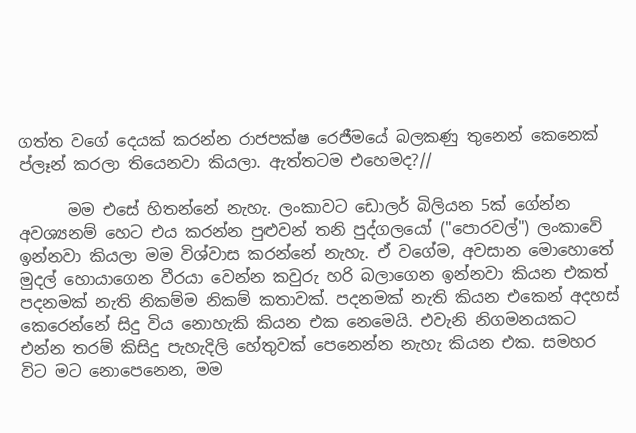ගත්ත වගේ දෙයක් කරන්න රාජපක්ෂ රෙජීමයේ බලකණු තුනෙන් කෙනෙක් ප්ලෑන් කරලා තියෙනවා කියලා. ඇත්තටම එහෙමද?//

      මම එසේ හිතන්නේ නැහැ. ලංකාවට ඩොලර් බිලියන 5ක් ගේන්න අවශ්‍යනම් හෙට එය කරන්න පුළුවන් තනි පුද්ගලයෝ ("පොරවල්") ලංකාවේ ඉන්නවා කියලා මම විශ්වාස කරන්නේ නැහැ. ඒ වගේම, අවසාන මොහොතේ මුදල් හොයාගෙන වීරයා වෙන්න කවුරු හරි බලාගෙන ඉන්නවා කියන එකත් පදනමක් නැති නිකම්ම නිකම් කතාවක්. පදනමක් නැති කියන එකෙන් අදහස් කෙරෙන්නේ සිදු විය නොහැකි කියන එක නෙමෙයි. එවැනි නිගමනයකට එන්න තරම් කිසිදු පැහැදිලි හේතුවක් පෙනෙන්න නැහැ කියන එක. සමහර විට මට නොපෙනෙන, මම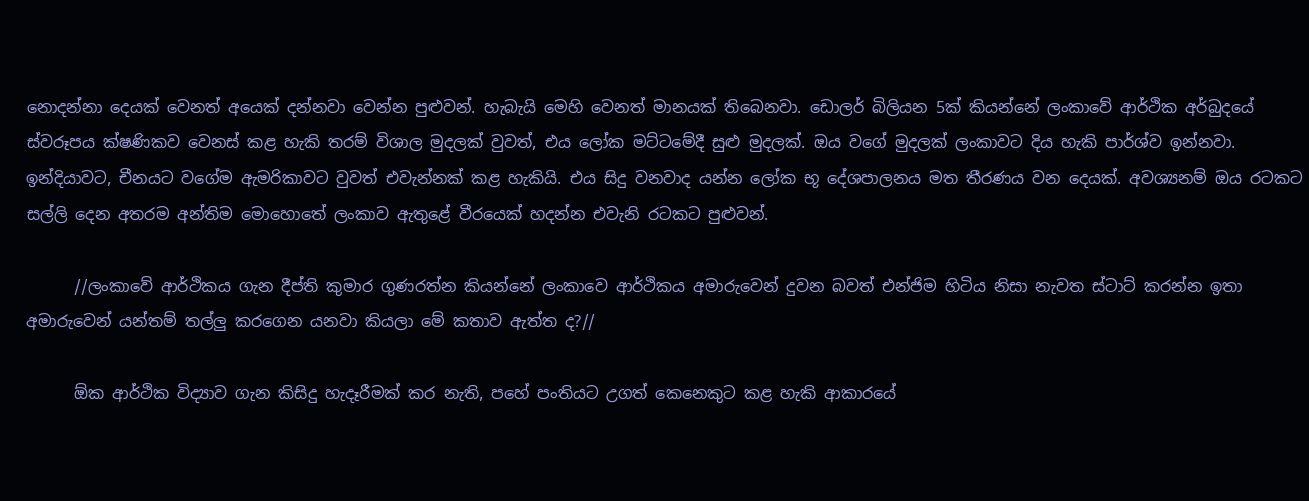නොදන්නා දෙයක් වෙනත් අයෙක් දන්නවා වෙන්න පුළුවන්. හැබැයි මෙහි වෙනත් මානයක් තිබෙනවා. ඩොලර් බිලියන 5ක් කියන්නේ ලංකාවේ ආර්ථික අර්බුදයේ ස්වරූපය ක්ෂණිකව වෙනස් කළ හැකි තරම් විශාල මුදලක් වුවත්, එය ලෝක මට්ටමේදී සුළු මුදලක්. ඔය වගේ මුදලක් ලංකාවට දිය හැකි පාර්ශ්ව ඉන්නවා. ඉන්දියාවට, චීනයට වගේම ඇමරිකාවට වුවත් එවැන්නක් කළ හැකියි. එය සිදු වනවාද යන්න ලෝක භූ දේශපාලනය මත තීරණය වන දෙයක්. අවශ්‍යනම් ඔය රටකට සල්ලි දෙන අතරම අන්තිම මොහොතේ ලංකාව ඇතුළේ වීරයෙක් හදන්න එවැනි රටකට පුළුවන්.

      //ලංකාවේ ආර්ථිකය ගැන දීප්ති කුමාර ගුණරත්න කියන්නේ ලංකාවෙ ආර්ථිකය අමාරුවෙන් දුවන බවත් එන්ජිම හිටිය නිසා නැවත ස්ටාට් කරන්න ඉතා අමාරුවෙන් යන්තම් තල්ලු කරගෙන යනවා කියලා මේ කතාව ඇත්ත ද?//

      ඕක ආර්ථික විද්‍යාව ගැන කිසිදු හැදෑරීමක් කර නැති, පහේ පංතියට උගත් කෙනෙකුට කළ හැකි ආකාරයේ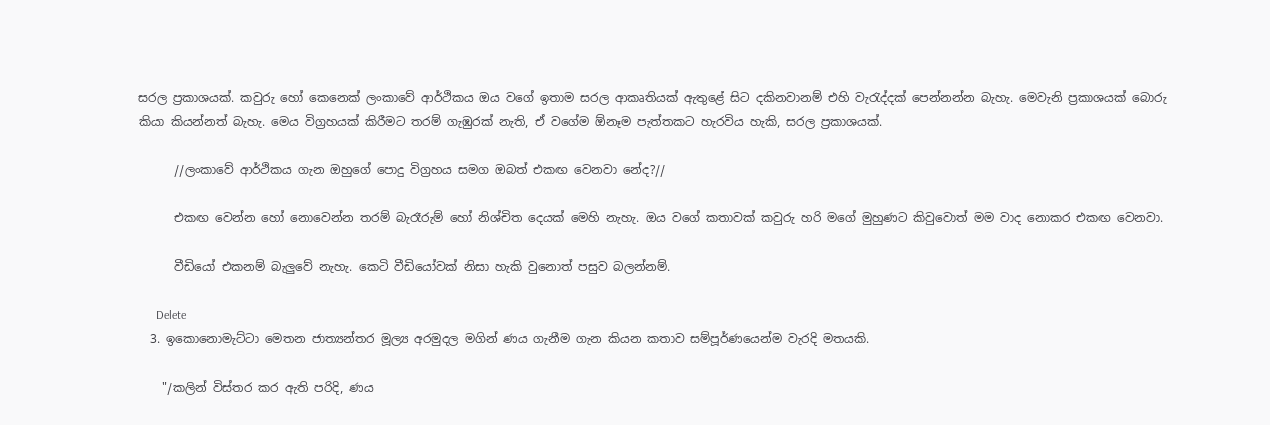සරල ප්‍රකාශයක්. කවුරු හෝ කෙනෙක් ලංකාවේ ආර්ථිකය ඔය වගේ ඉතාම සරල ආකෘතියක් ඇතුළේ සිට දකිනවානම් එහි වැරැද්දක් පෙන්නන්න බැහැ. මෙවැනි ප්‍රකාශයක් බොරු කියා කියන්නත් බැහැ. මෙය විග්‍රහයක් කිරීමට තරම් ගැඹුරක් නැති, ඒ වගේම ඕනෑම පැත්තකට හැරවිය හැකි, සරල ප්‍රකාශයක්.

      //ලංකාවේ ආර්ථිකය ගැන ඔහුගේ පොදු විග්‍රහය සමග ඔබත් එකඟ වෙනවා නේද?//

      එකඟ වෙන්න හෝ නොවෙන්න තරම් බැරෑරුම් හෝ නිශ්චිත දෙයක් මෙහි නැහැ. ඔය වගේ කතාවක් කවුරු හරි මගේ මුහුණට කිවුවොත් මම වාද නොකර එකඟ වෙනවා.

      වීඩියෝ එකනම් බැලුවේ නැහැ. කෙටි වීඩියෝවක් නිසා හැකි වුනොත් පසුව බලන්නම්.

      Delete
  3. ඉකොනොමැට්ටා මෙතන ජාත්‍යන්තර මූල්‍ය අරමුදල මගින් ණය ගැනීම ගැන කියන කතාව සම්පූර්ණයෙන්ම වැරදි මතයකි.

    "/කලින් විස්තර කර ඇති පරිදි, ණය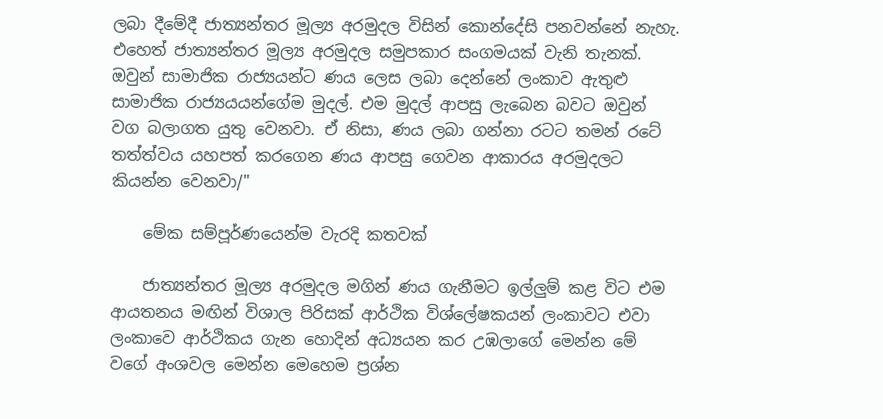ලබා දීමේදී ජාත්‍යන්තර මූල්‍ය අරමුදල විසින් කොන්දේසි පනවන්නේ නැහැ. එහෙත් ජාත්‍යන්තර මූල්‍ය අරමුදල සමුපකාර සංගමයක් වැනි තැනක්. ඔවුන් සාමාජික රාජ්‍යයන්ට ණය ලෙස ලබා දෙන්නේ ලංකාව ඇතුළු සාමාජික රාජ්‍යයයන්ගේම මුදල්. එම මුදල් ආපසු ලැබෙන බවට ඔවුන් වග බලාගත යුතු වෙනවා. ඒ නිසා, ණය ලබා ගන්නා රටට තමන් රටේ තත්ත්වය යහපත් කරගෙන ණය ආපසු ගෙවන ආකාරය අරමුදලට කියන්න වෙනවා/"

    මේක සම්පූර්ණයෙන්ම වැරදි කතවක්

    ජාත්‍යන්තර මූල්‍ය අරමුදල මගින් ණය ගැනීමට ඉල්ලුම් කළ විට එම ආයතනය මඟින් විශාල පිරිසක් ආර්ථික විශ්ලේෂකයන් ලංකාවට එවා ලංකාවෙ ආර්ථිකය ගැන හොදින් අධ්‍යයන කර උඹලාගේ මෙන්න මේ වගේ අංශවල මෙන්න මෙහෙම ප්‍රශ්න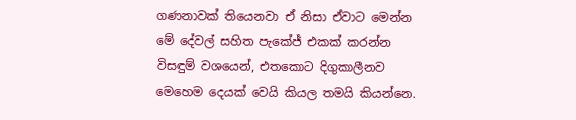ගණනාවක් තියෙනවා ඒ නිසා ඒවාට මෙන්න මේ දේවල් සහිත පැකේජ් එකක් කරන්න විසඳුම් වශයෙන්, එතකොට දිගුකාලීනව මෙහෙම දෙයක් වෙයි කියල තමයි කියන්නෙ.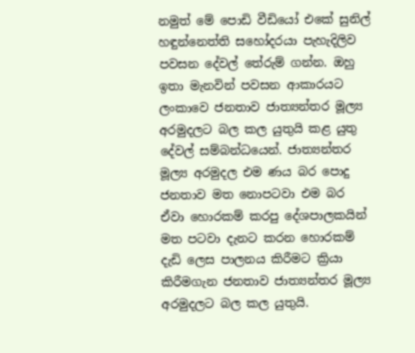නමුත් මේ පොඩි වීඩියෝ එකේ සුනිල් හඳුන්නෙත්ති සහෝදරයා පැහැදිලිව පවසන දේවල් තේරුම් ගන්න. ඔහු ඉතා මැනවින් පවසන ආකාරයට ලංකාවෙ ජනතාව ජාත්‍යන්තර මූල්‍ය අරමුදලට බල කල යුතුයි කළ යුතු දේවල් සම්බන්ධයෙන්. ජාත්‍යන්තර මූල්‍ය අරමුදල එම ණය බර පොදු ජනතාව මත නොපටවා එම බර ඒවා හොරකම් කරපු දේශපාලකයින් මත පටවා දැනට කරන හොරකම් දැඩි ලෙස පාලනය කිරීමට ක්‍රියා කිරීමගැන ජනතාව ජාත්‍යන්තර මූල්‍ය අරමුදලට බල කල යුතුයි.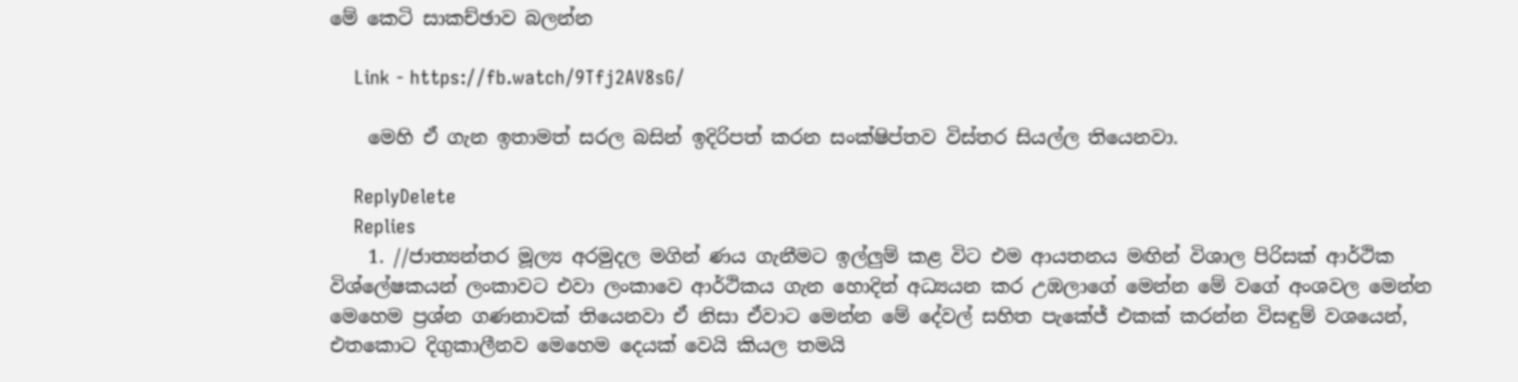මේ කෙටි සාකච්ඡාව බලන්න

    Link - https://fb.watch/9Tfj2AV8sG/

    මෙහි ඒ ගැන ඉතාමත් සරල බසින් ඉදිරිපත් කරන සංක්ෂිප්තව විස්තර සියල්ල තියෙනවා.

    ReplyDelete
    Replies
    1. //ජාත්‍යන්තර මූල්‍ය අරමුදල මගින් ණය ගැනීමට ඉල්ලුම් කළ විට එම ආයතනය මඟින් විශාල පිරිසක් ආර්ථික විශ්ලේෂකයන් ලංකාවට එවා ලංකාවෙ ආර්ථිකය ගැන හොදින් අධ්‍යයන කර උඹලාගේ මෙන්න මේ වගේ අංශවල මෙන්න මෙහෙම ප්‍රශ්න ගණනාවක් තියෙනවා ඒ නිසා ඒවාට මෙන්න මේ දේවල් සහිත පැකේජ් එකක් කරන්න විසඳුම් වශයෙන්, එතකොට දිගුකාලීනව මෙහෙම දෙයක් වෙයි කියල තමයි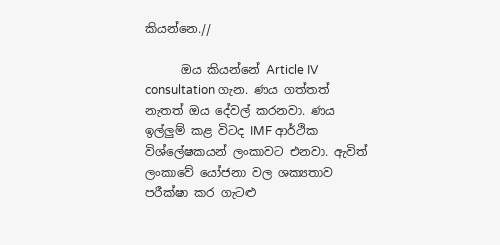කියන්නෙ.//

      ඔය කියන්නේ Article IV consultation ගැන. ණය ගත්තත් නැතත් ඔය දේවල් කරනවා. ණය ඉල්ලුම් කළ විටද IMF ආර්ථික විශ්ලේෂකයන් ලංකාවට එනවා. ඇවිත් ලංකාවේ යෝජනා වල ශක්‍යතාව පරීක්ෂා කර ගැටළු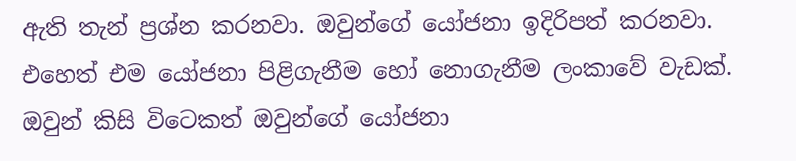ඇති තැන් ප්‍රශ්න කරනවා. ඔවුන්ගේ යෝජනා ඉදිරිපත් කරනවා. එහෙත් එම යෝජනා පිළිගැනීම හෝ නොගැනීම ලංකාවේ වැඩක්. ඔවුන් කිසි විටෙකත් ඔවුන්ගේ යෝජනා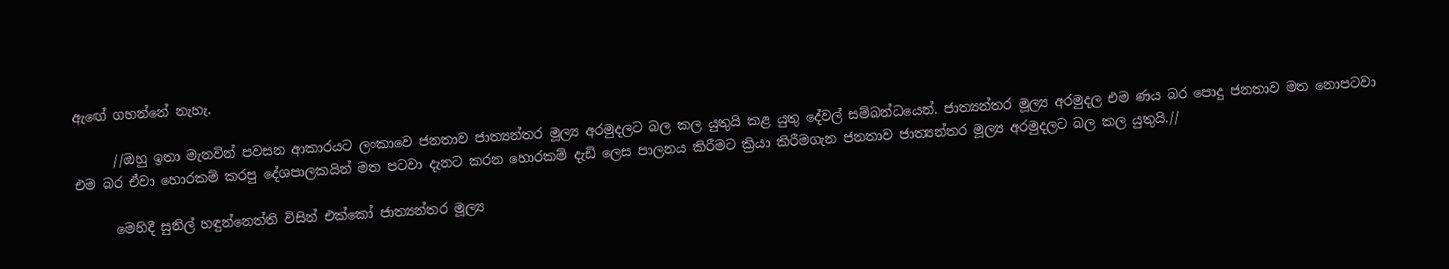ඇඟේ ගහන්නේ නැහැ.

      //ඔහු ඉතා මැනවින් පවසන ආකාරයට ලංකාවෙ ජනතාව ජාත්‍යන්තර මූල්‍ය අරමුදලට බල කල යුතුයි කළ යුතු දේවල් සම්බන්ධයෙන්. ජාත්‍යන්තර මූල්‍ය අරමුදල එම ණය බර පොදු ජනතාව මත නොපටවා එම බර ඒවා හොරකම් කරපු දේශපාලකයින් මත පටවා දැනට කරන හොරකම් දැඩි ලෙස පාලනය කිරීමට ක්‍රියා කිරීමගැන ජනතාව ජාත්‍යන්තර මූල්‍ය අරමුදලට බල කල යුතුයි.//

      මෙහිදී සුනිල් හඳුන්නෙත්ති විසින් එක්කෝ ජාත්‍යන්තර මූල්‍ය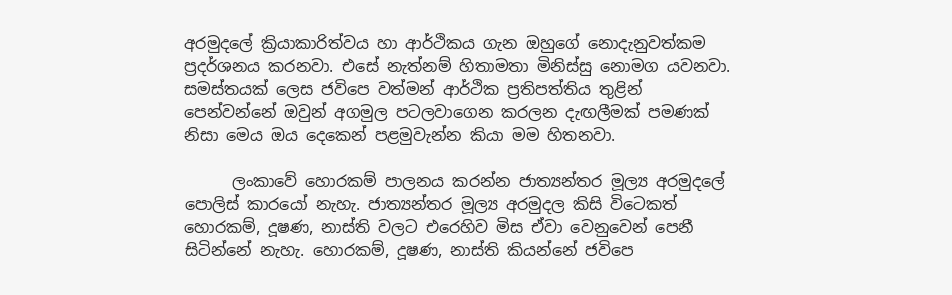අරමුදලේ ක්‍රියාකාරිත්වය හා ආර්ථිකය ගැන ඔහුගේ නොදැනුවත්කම ප්‍රදර්ශනය කරනවා. එසේ නැත්නම් හිතාමතා මිනිස්සු නොමග යවනවා. සමස්තයක් ලෙස ජවිපෙ වත්මන් ආර්ථික ප්‍රතිපත්තිය තුළින් පෙන්වන්නේ ඔවුන් අගමුල පටලවාගෙන කරලන දැඟලීමක් පමණක් නිසා මෙය ඔය දෙකෙන් පළමුවැන්න කියා මම හිතනවා.

      ලංකාවේ හොරකම් පාලනය කරන්න ජාත්‍යන්තර මූල්‍ය අරමුදලේ පොලිස් කාරයෝ නැහැ. ජාත්‍යන්තර මූල්‍ය අරමුදල කිසි විටෙකත් හොරකම්, දූෂණ, නාස්ති වලට එරෙහිව මිස ඒවා වෙනුවෙන් පෙනී සිටින්නේ නැහැ. හොරකම්, දූෂණ, නාස්ති කියන්නේ ජවිපෙ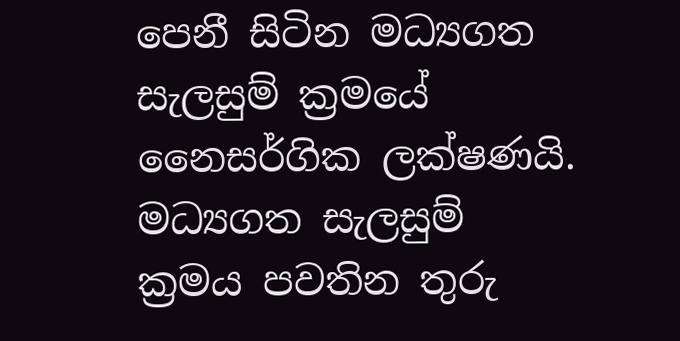පෙනී සිටින මධ්‍යගත සැලසුම් ක්‍රමයේ නෛසර්ගික ලක්ෂණයි. මධ්‍යගත සැලසුම් ක්‍රමය පවතින තුරු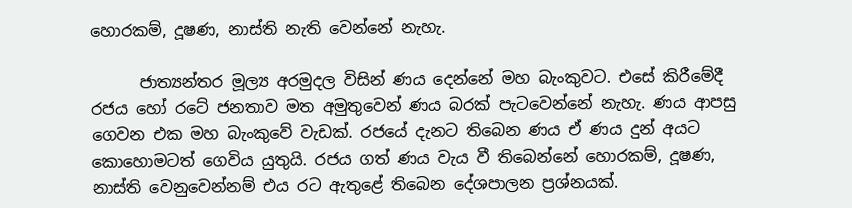හොරකම්, දූෂණ, නාස්ති නැති වෙන්නේ නැහැ.

      ජාත්‍යන්තර මූල්‍ය අරමුදල විසින් ණය දෙන්නේ මහ බැංකුවට. එසේ කිරීමේදී රජය හෝ රටේ ජනතාව මත අමුතුවෙන් ණය බරක් පැටවෙන්නේ නැහැ. ණය ආපසු ගෙවන එක මහ බැංකුවේ වැඩක්. රජයේ දැනට තිබෙන ණය ඒ ණය දුන් අයට කොහොමටත් ගෙවිය යුතුයි. රජය ගත් ණය වැය වී තිබෙන්නේ හොරකම්, දූෂණ, නාස්ති වෙනුවෙන්නම් එය රට ඇතුළේ තිබෙන දේශපාලන ප්‍රශ්නයක්.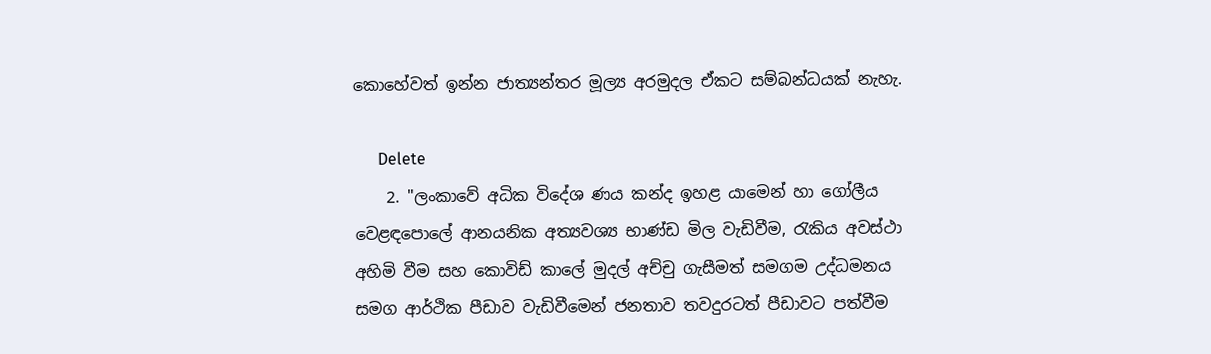කොහේවත් ඉන්න ජාත්‍යන්තර මූල්‍ය අරමුදල ඒකට සම්බන්ධයක් නැහැ.

      Delete
    2. "ලංකාවේ අධික විදේශ ණය කන්ද ඉහළ යාමෙන් හා ගෝලීය වෙළඳපොලේ ආනයනික අත්‍යවශ්‍ය භාණ්ඩ මිල වැඩිවීම, රැකිය අවස්ථා අහිමි වීම සහ කොවිඩ් කාලේ මුදල් අච්චු ගැසීමත් සමගම උද්ධමනය සමග ආර්ථික පීඩාව වැඩිවීමෙන් ජනතාව තවදුරටත් පීඩාවට පත්වීම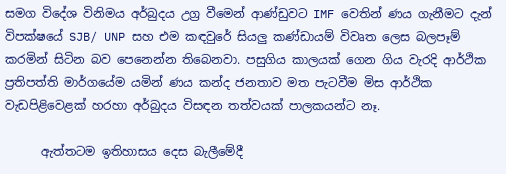සමග විදේශ විනිමය අර්බුදය උග්‍ර වීමෙන් ආණ්ඩුවට IMF වෙතින් ණය ගැනීමට දැන් විපක්ෂයේ SJB/ UNP සහ එම කඳවුරේ සියලු කණ්ඩායම් විවෘත ලෙස බලපෑම් කරමින් සිටින බව පෙනෙන්න තිබෙනවා. පසුගිය කාලයක් ගෙන ගිය වැරදි ආර්ථික ප්‍රතිපත්ති මාර්ගයේම යමින් ණය කන්ද ජනතාව මත පැටවීම මිස ආර්ථික වැඩපිළිවෙළක් හරහා අර්බුදය විසඳන තත්වයක් පාලකයන්ට නෑ.

      ඇත්තටම ඉතිහාසය දෙස බැලීමේදී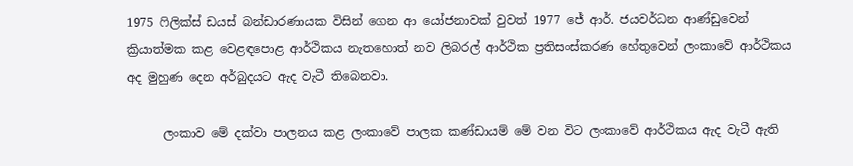1975 ෆිලික්ස් ඩයස් බන්ඩාරණායක විසින් ගෙන ආ යෝජනාවක් වුවත් 1977 ජේ ආර්. ජයවර්ධන ආණ්ඩුවෙන් ක්‍රියාත්මක කළ වෙළඳපොළ ආර්ථිකය නැතහොත් නව ලිබරල් ආර්ථික ප්‍රතිසංස්කරණ හේතුවෙන් ලංකාවේ ආර්ථිකය අද මුහුණ දෙන අර්බුදයට ඇද වැටී තිබෙනවා.

      ලංකාව මේ දක්වා පාලනය කළ ලංකාවේ පාලක කණ්ඩායම් මේ වන විට ලංකාවේ ආර්ථිකය ඇද වැටී ඇති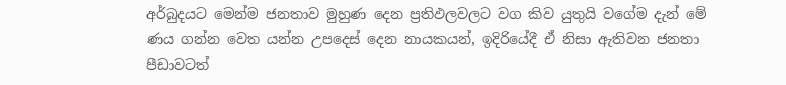අර්බුදයට මෙන්ම ජනතාව මුහුණ දෙන ප්‍රතිඵලවලට වග කිව යුතුයි වගේම දැන් මේ ණය ගන්න වෙත යන්න උපදෙස් දෙන නායකයන්, ඉදිරියේදී ඒ නිසා ඇතිවන ජනතා පීඩාවටත්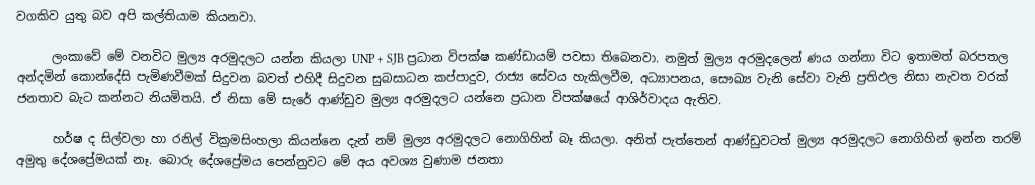වගකිව යුතු බව අපි කල්තියාම කියනවා.

      ලංකාවේ මේ වනවිට මුල්‍ය අරමුදලට යන්න කියලා UNP + SJB ප්‍රධාන විපක්ෂ කණ්ඩායම් පවසා තිබෙනවා. නමුත් මුල්‍ය අරමුදලෙන් ණය ගන්නා විට ඉතාමත් බරපතල අන්දමින් කොන්දේසි පැමිණවීමක් සිදුවන බවත් එහිදී සිදුවන සුබසාධන කප්පාදුව, රාජ්‍ය සේවය හැකිලවීම, අධ්‍යාපනය, සෞඛ්‍ය වැනි සේවා වැනි ප්‍රතිඵල නිසා නැවත වරක් ජනතාව බැට කන්නට නියමිතයි. ඒ නිසා මේ සැරේ ආණ්ඩුව මුල්‍ය අරමුදලට යන්නෙ ප්‍රධාන විපක්ෂයේ ආශිර්වාදය ඇතිව.

      හර්ෂ ද සිල්වලා හා රනිල් වික්‍රමසිංහලා කියන්නෙ දැන් නම් මුල්‍ය අරමුදලට නොගිහින් බෑ කියලා. අනිත් පැත්තෙන් ආණ්ඩුවටත් මුල්‍ය අරමුදලට නොගිහින් ඉන්න තරම් අමුතු දේශප්‍රේමයක් නෑ. බොරු දේශප්‍රේමය පෙන්නුවට මේ අය අවශ්‍ය වුණාම ජනතා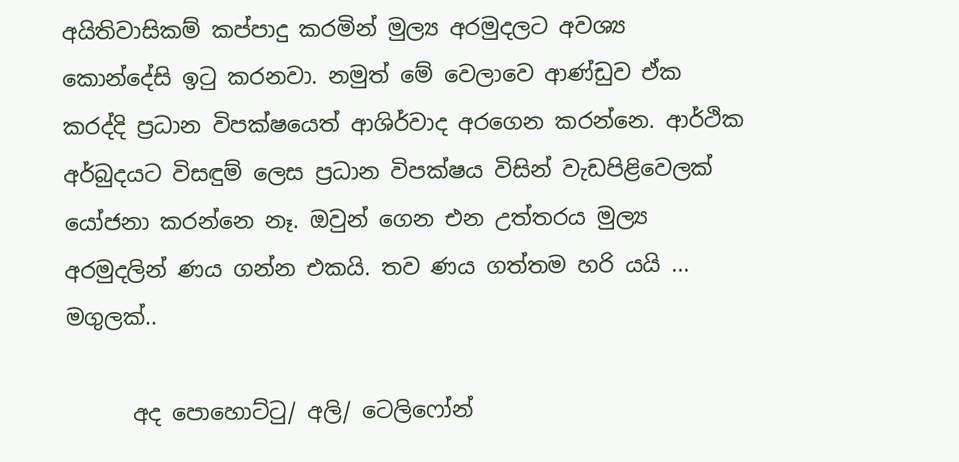අයිතිවාසිකම් කප්පාදු කරමින් මුල්‍ය අරමුදලට අවශ්‍ය කොන්දේසි ඉටු කරනවා. නමුත් මේ වෙලාවෙ ආණ්ඩුව ඒක කරද්දි ප්‍රධාන විපක්ෂයෙත් ආශිර්වාද අරගෙන කරන්නෙ. ආර්ථික අර්බුදයට විසඳුම් ලෙස ප්‍රධාන විපක්ෂය විසින් වැඩපිළිවෙලක් යෝජනා කරන්නෙ නෑ. ඔවුන් ගෙන එන උත්තරය මුල්‍ය අරමුදලින් ණය ගන්න එකයි. තව ණය ගත්තම හරි යයි ... මගුලක්..

      අද පොහොට්ටු/ අලි/ ටෙලිෆෝන්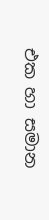එක හා සමාන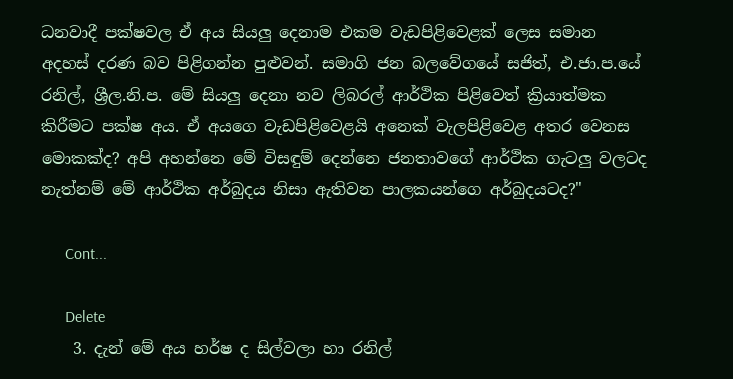ධනවාදී පක්ෂවල ඒ අය සියලු දෙනාම එකම වැඩපිළිවෙළක් ලෙස සමාන අදහස් දරණ බව පිළිගන්න පුළුවන්. සමාගි ජන බලවේගයේ සජිත්, එ.ජා.ප.යේ රනිල්, ශ්‍රීල.නි.ප. මේ සියලු දෙනා නව ලිබරල් ආර්ථික පිළිවෙත් ක්‍රියාත්මක කිරීමට පක්ෂ අය. ඒ අයගෙ වැඩපිළිවෙළයි අනෙක් වැලපිළිවෙළ අතර වෙනස මොකක්ද? අපි අහන්නෙ මේ විසඳුම් දෙන්නෙ ජනතාවගේ ආර්ථික ගැටලු වලටද නැත්නම් මේ ආර්ථික අර්බුදය නිසා ඇතිවන පාලකයන්ගෙ අර්බුදයටද?"

      Cont...

      Delete
    3. දැන් මේ අය හර්ෂ ද සිල්වලා හා රනිල්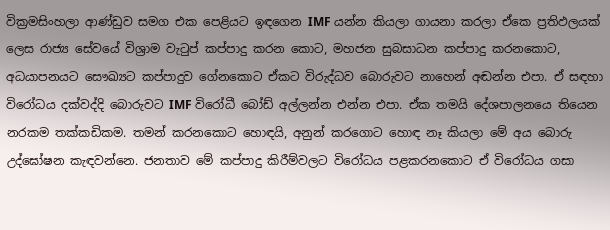වික්‍රමසිංහලා ආණ්ඩුව සමග එක පෙළියට ඉඳගෙන IMF යන්න කියලා ගායනා කරලා ඒකෙ ප්‍රතිඵලයක් ලෙස රාජ්‍ය සේවයේ විශ්‍රාම වැටුප් කප්පාදු කරන කොට, මහජන සුබසාධන කප්පාදු කරනකොට, අධයාපනයට සෞඛ්‍යට කප්පාදුව ගේනකොට ඒකට විරුද්ධව බොරුවට නාහෙන් අඬන්න එපා. ඒ සඳහා විරෝධය දක්වද්දි බොරුවට IMF විරෝධී බෝඩ් අල්ලන්න එන්න එපා. ඒක තමයි දේශපාලනයෙ තියෙන නරකම තක්කඩිකම. තමන් කරනකොට හොඳයි, අනුන් කරගොට හොඳ නෑ කියලා මේ අය බොරු උද්ඝෝෂන කැඳවන්නෙ. ජනතාව මේ කප්පාදු කිරීම්වලට විරෝධය පළකරනකොට ඒ විරෝධය ගසා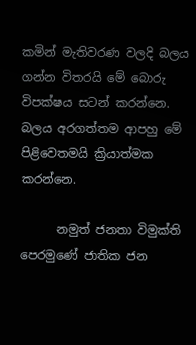කමින් මැතිවරණ වලදි බලය ගන්න විතරයි මේ බොරු විපක්ෂය සටන් කරන්නෙ. බලය අරගත්තම ආපහු මේ පිළිවෙතමයි ක්‍රියාත්මක කරන්නෙ.

      නමුත් ජනතා විමුක්ති පෙරමුණේ ජාතික ජන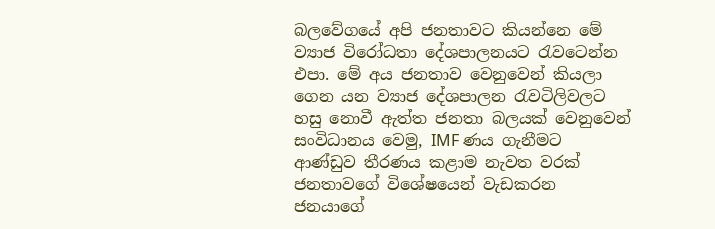බලවේගයේ අපි ජනතාවට කියන්නෙ මේ ව්‍යාජ විරෝධතා දේශපාලනයට රැවටෙන්න එපා. මේ අය ජනතාව වෙනුවෙන් කියලා ගෙන යන ව්‍යාජ දේශපාලන රැවටිලිවලට හසු නොවී ඇත්ත ජනතා බලයක් වෙනුවෙන් සංවිධානය වෙමු, IMF ණය ගැනීමට ආණ්ඩුව තීරණය කළාම නැවත වරක් ජනතාවගේ විශේෂයෙන් වැඩකරන ජනයාගේ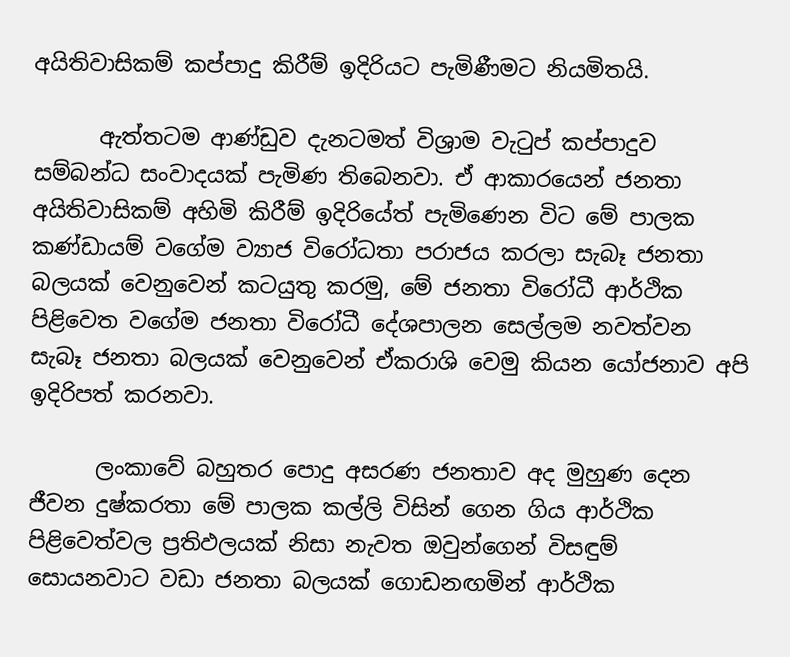අයිතිවාසිකම් කප්පාදු කිරීම් ඉදිරියට පැමිණීමට නියමිතයි.

      ඇත්තටම ආණ්ඩුව දැනටමත් විශ්‍රාම වැටුප් කප්පාදුව සම්බන්ධ සංවාදයක් පැමිණ තිබෙනවා. ඒ ආකාරයෙන් ජනතා අයිතිවාසිකම් අහිමි කිරීම් ඉදිරියේත් පැමිණෙන විට මේ පාලක කණ්ඩායම් වගේම ව්‍යාජ විරෝධතා පරාජය කරලා සැබෑ ජනතා බලයක් වෙනුවෙන් කටයුතු කරමු, මේ ජනතා විරෝධී ආර්ථික පිළිවෙත වගේම ජනතා විරෝධී දේශපාලන සෙල්ලම නවත්වන සැබෑ ජනතා බලයක් වෙනුවෙන් ඒකරාශි වෙමු කියන යෝජනාව අපි ඉදිරිපත් කරනවා.

      ලංකාවේ බහුතර පොදු අසරණ ජනතාව අද මුහුණ දෙන ජීවන දුෂ්කරතා මේ පාලක කල්ලි විසින් ගෙන ගිය ආර්ථික පිළිවෙත්වල ප්‍රතිඵලයක් නිසා නැවත ඔවුන්ගෙන් විසඳුම් සොයනවාට වඩා ජනතා බලයක් ගොඩනඟමින් ආර්ථික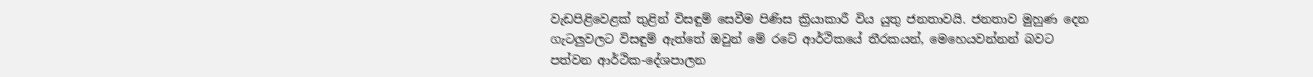වැඩපිළිවෙළක් තුළින් විසඳුම් සෙවීම පිණිස ක්‍රියාකාරී විය යුතු ජනතාවයි. ජනතාව මුහුණ දෙන ගැටලුවලට විසඳුම් ඇත්තේ ඔවුන් මේ රටේ ආර්ථිකයේ තීරකයන්, මෙහෙයවන්නන් බවට පත්වන ආර්ථික-දේශපාලන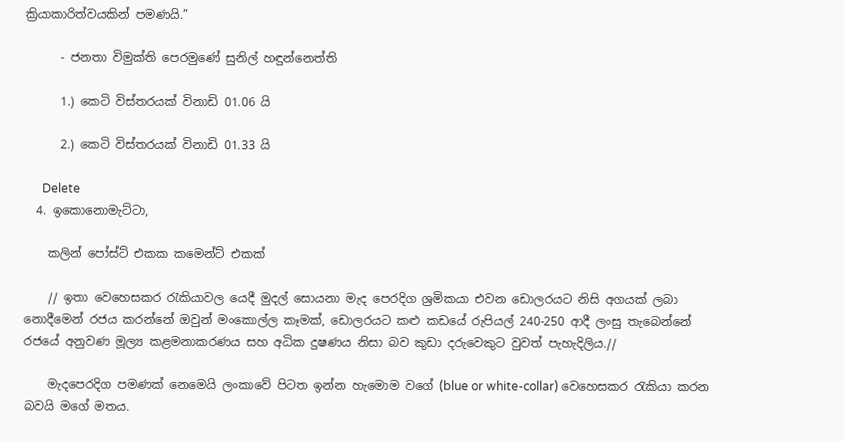ක්‍රියාකාරිත්වයකින් පමණයි.”

      - ජනතා විමුක්ති පෙරමුණේ සුනිල් හඳුන්නෙත්ති

      1.) කෙටි විස්තරයක් විනාඩි 01.06 යි

      2.) කෙටි විස්තරයක් විනාඩි 01.33 යි

      Delete
  4. ඉකොනොමැට්ටා,

    කලින් පෝස්ට් එකක කමෙන්ට් එකක්

    // ඉතා වෙහෙසකර රැකියාවල යෙදී මුදල් සොයනා මැද පෙරදිග ශ්‍රමිකයා එවන ඩොලරයට නිසි අගයක් ලබා නොදීමෙන් රජය කරන්නේ ඔවුන් මංකොල්ල කෑමක්, ඩොලරයට කළු කඩයේ රුපියල් 240-250 ආදී ලංසු තැබෙන්නේ රජයේ අනුවණ මූල්‍ය කළමනාකරණය සහ අධික දුෂණය නිසා බව කුඩා දරුවෙකුට වුවත් පැහැදිලිය.//

    මැදපෙරදිග පමණක් නෙමෙයි ලංකාවේ පිටත ඉන්න හැමොම වගේ (blue or white-collar) වෙහෙසකර රැකියා කරන බවයි මගේ මතය.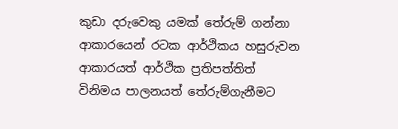කුඩා දරුවෙකු යමක් තේරුම් ගන්නා ආකාරයෙන් රටක ආර්ථිකය හසුරුවන ආකාරයත් ආර්ථික ප්‍රතිපත්තිත් විනිමය පාලනයත් තේරුම්ගැනීමට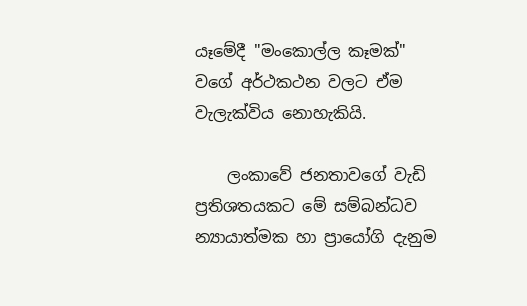යෑමේදී "මංකොල්ල කෑමක්" වගේ අර්ථකථන වලට ඒම වැලැක්විය නොහැකියි.

    ලංකාවේ ජනතාවගේ වැඩි ප්‍රතිශතයකට මේ සම්බන්ධව න්‍යායාත්මක හා ප්‍රායෝගි දැනුම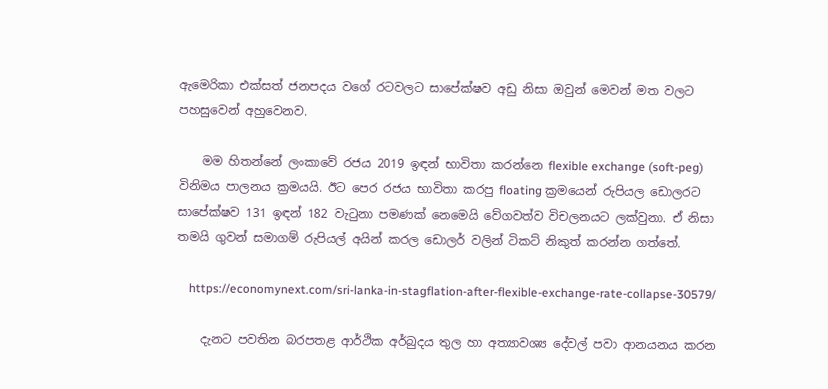ඇමෙරිකා එක්සත් ජනපදය වගේ රටවලට සාපේක්ෂව අඩු නිසා ඔවුන් මෙවන් මත වලට පහසුවෙන් අහුවෙනව.

    මම හිතන්නේ ලංකාවේ රජය 2019 ඉඳන් භාවිතා කරන්නෙ flexible exchange (soft-peg) විනිමය පාලනය ක්‍රමයයි. ඊට පෙර රජය භාවිතා කරපු floating ක්‍රමයෙන් රුපියල ඩොලරට සාපේක්ෂව 131 ඉඳන් 182 වැටුනා පමණක් නෙමෙයි වේගවත්ව විචලනයට ලක්වුනා. ඒ නිසා තමයි ගුවන් සමාගම් රුපියල් අයින් කරල ඩොලර් වලින් ටිකට් නිකුත් කරන්න ගත්තේ.

    https://economynext.com/sri-lanka-in-stagflation-after-flexible-exchange-rate-collapse-30579/

    දැනට පවතින බරපතළ ආර්ථික අර්බුදය තුල හා අත්‍යාවශ්‍ය දේවල් පවා ආනයනය කරන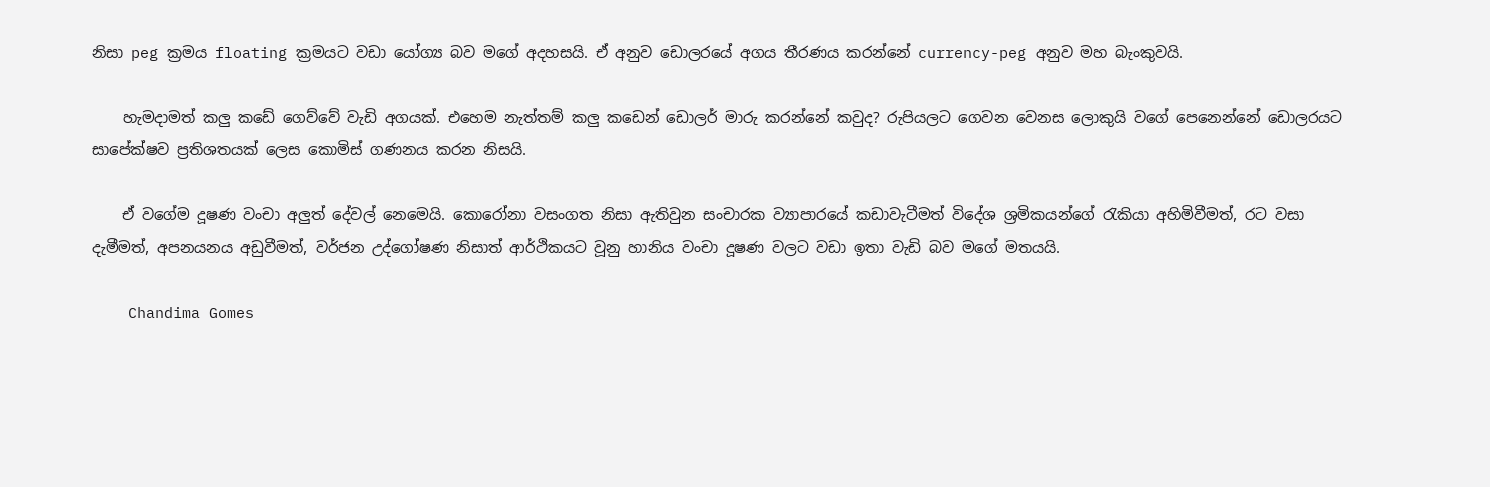නිසා peg ක්‍රමය floating ක්‍රමයට වඩා යෝග්‍ය බව මගේ අදහසයි. ඒ අනුව ඩොලරයේ අගය තීරණය කරන්නේ currency-peg අනුව මහ බැංකුවයි.

    හැමදාමත් කලු කඩේ ගෙව්වේ වැඩි අගයක්. එහෙම නැත්තම් කලු කඩෙන් ඩොලර් මාරු කරන්නේ කවුද? රුපියලට ගෙවන වෙනස ලොකුයි වගේ පෙනෙන්නේ ඩොලරයට සාපේක්ෂව ප්‍රතිශතයක් ලෙස කොමිස් ගණනය කරන නිසයි.

    ඒ වගේම දූෂණ වංචා අලුත් දේවල් නෙමෙයි. කොරෝනා වසංගත නිසා ඇතිවුන සංචාරක ව්‍යාපාරයේ කඩාවැටීමත් විදේශ ශ්‍රමිකයන්ගේ රැකියා අහිමිවීමත්, රට වසා දැමීමත්, අපනයනය අඩුවීමත්, වර්ජන උද්ගෝෂණ නිසාත් ආර්ථිකයට වූනු හානිය වංචා දූෂණ වලට වඩා ඉතා වැඩි බව මගේ මතයයි.

    Chandima Gomes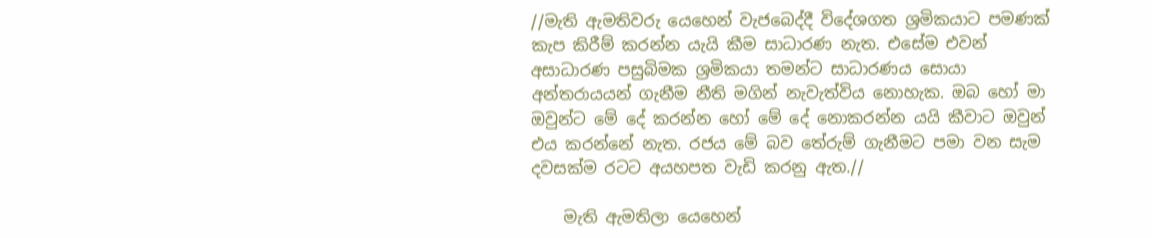//මැති ඇමතිවරු යෙහෙන් වැජබෙද්දී විදේශගත ශ්‍රමිකයාට පමණක් කැප කිරීම් කරන්න යැයි කීම සාධාරණ නැත. එසේම එවන් අසාධාරණ පසුබිමක ශ්‍රමිකයා තමන්ට සාධාරණය සොයා අන්තරායයන් ගැනීම නීති මගින් නැවැත්විය නොහැක. ඔබ හෝ මා ඔවුන්ට මේ දේ කරන්න හෝ මේ දේ නොකරන්න යයි කීවාට ඔවුන් එය කරන්නේ නැත. රජය මේ බව තේරුම් ගැනීමට පමා වන සැම දවසක්ම රටට අයහපත වැඩි කරනු ඇත.//

    මැති ඇමතිලා යෙහෙන්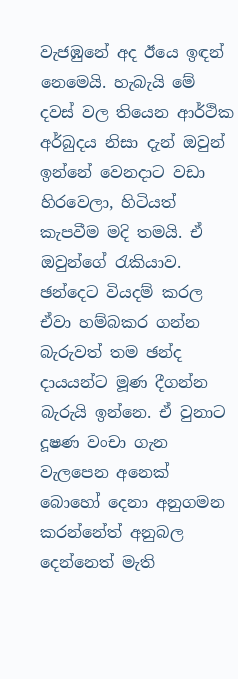වැජඹුනේ අද ඊයෙ ඉඳන් නෙමෙයි. හැබැයි මේ දවස් වල තියෙන ආර්ථික අර්බුදය නිසා දැන් ඔවුන් ඉන්නේ වෙනදාට වඩා හිරවෙලා, හිටියත් කැපවීම මදි තමයි. ඒ ඔවුන්ගේ රැකියාව. ඡන්දෙට වියදම් කරල ඒවා හම්බකර ගන්න බැරුවත් තම ඡන්ද දායයන්ට මූණ දීගන්න බැරුයි ඉන්නෙ. ඒ වුනාට දූෂණ වංචා ගැන වැලපෙන අනෙක් බොහෝ දෙනා අනුගමන කරන්නේත් අනුබල දෙන්නෙත් මැති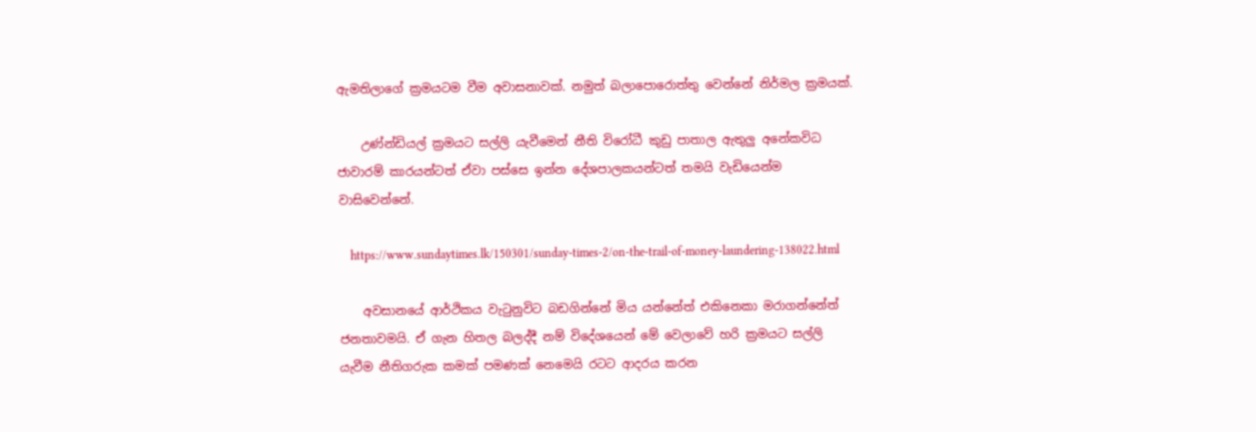ඇමතිලාගේ ක්‍රමයටම වීම අවාසනාවක්. නමුත් බලාපොරොත්තු වෙන්නේ නිර්මල ක්‍රමයක්.

    උණ්න්ඩියල් ක්‍රමයට සල්ලි යැවීමෙන් නීති විරෝධී කුඩු පාතාල ඇතුලු අනේකවිධ ජාවාරම් කාරයන්ටත් ඒවා පස්සෙ ඉන්න දේශපාලකයන්ටත් තමයි වැඩියෙන්ම වාසිවෙන්නේ.

    https://www.sundaytimes.lk/150301/sunday-times-2/on-the-trail-of-money-laundering-138022.html

    අවසානයේ ආර්ථිකය වැටුනුවිට බඩගින්නේ මිය යන්නේත් එකිනෙකා මරාගන්නේත් ජනතාවමයි. ඒ ගැන හිතල බලද්දී නම් විදේශයෙන් මේ වෙලාවේ හරි ක්‍රමයට සල්ලි යැවීම නීතිගරුක කමක් පමණක් නෙමෙයි රටට ආදරය කරන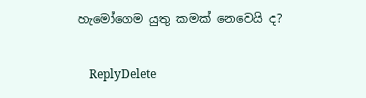හැමෝගෙම යුතු කමක් නෙවෙයි ද?

    ReplyDelete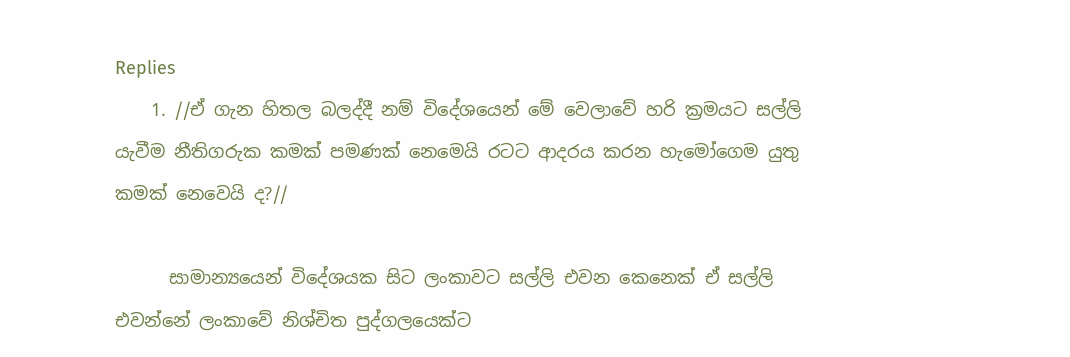Replies
    1. //ඒ ගැන හිතල බලද්දී නම් විදේශයෙන් මේ වෙලාවේ හරි ක්‍රමයට සල්ලි යැවීම නීතිගරුක කමක් පමණක් නෙමෙයි රටට ආදරය කරන හැමෝගෙම යුතු කමක් නෙවෙයි ද?//

      සාමාන්‍යයෙන් විදේශයක සිට ලංකාවට සල්ලි එවන කෙනෙක් ඒ සල්ලි එවන්නේ ලංකාවේ නිශ්චිත පුද්ගලයෙක්ට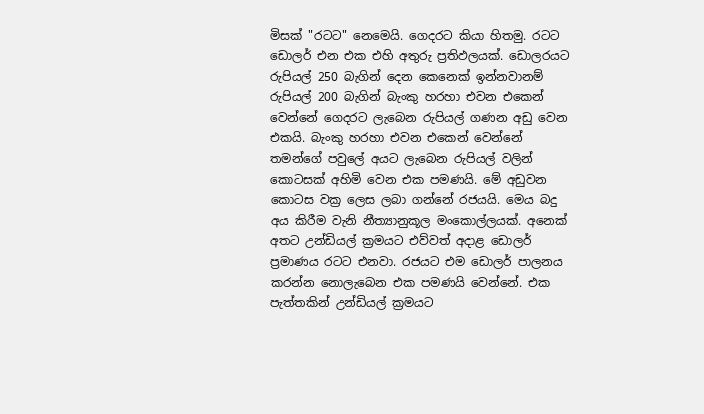මිසක් "රටට" නෙමෙයි. ගෙදරට කියා හිතමු. රටට ඩොලර් එන එක එහි අතුරු ප්‍රතිඵලයක්. ඩොලරයට රුපියල් 250 බැගින් දෙන කෙනෙක් ඉන්නවානම් රුපියල් 200 බැගින් බැංකු හරහා එවන එකෙන් වෙන්නේ ගෙදරට ලැබෙන රුපියල් ගණන අඩු වෙන එකයි. බැංකු හරහා එවන එකෙන් වෙන්නේ තමන්ගේ පවුලේ අයට ලැබෙන රුපියල් වලින් කොටසක් අහිමි වෙන එක පමණයි. මේ අඩුවන කොටස වක්‍ර ලෙස ලබා ගන්නේ රජයයි. මෙය බදු අය කිරීම වැනි නීත්‍යානුකූල මංකොල්ලයක්. අනෙක් අතට උන්ඩියල් ක්‍රමයට එව්වත් අදාළ ඩොලර් ප්‍රමාණය රටට එනවා. රජයට එම ඩොලර් පාලනය කරන්න නොලැබෙන එක පමණයි වෙන්නේ. එක පැත්තකින් උන්ඩියල් ක්‍රමයට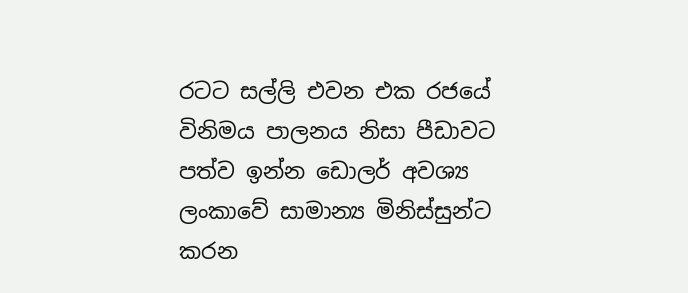රටට සල්ලි එවන එක රජයේ විනිමය පාලනය නිසා පීඩාවට පත්ව ඉන්න ඩොලර් අවශ්‍ය ලංකාවේ සාමාන්‍ය මිනිස්සුන්ට කරන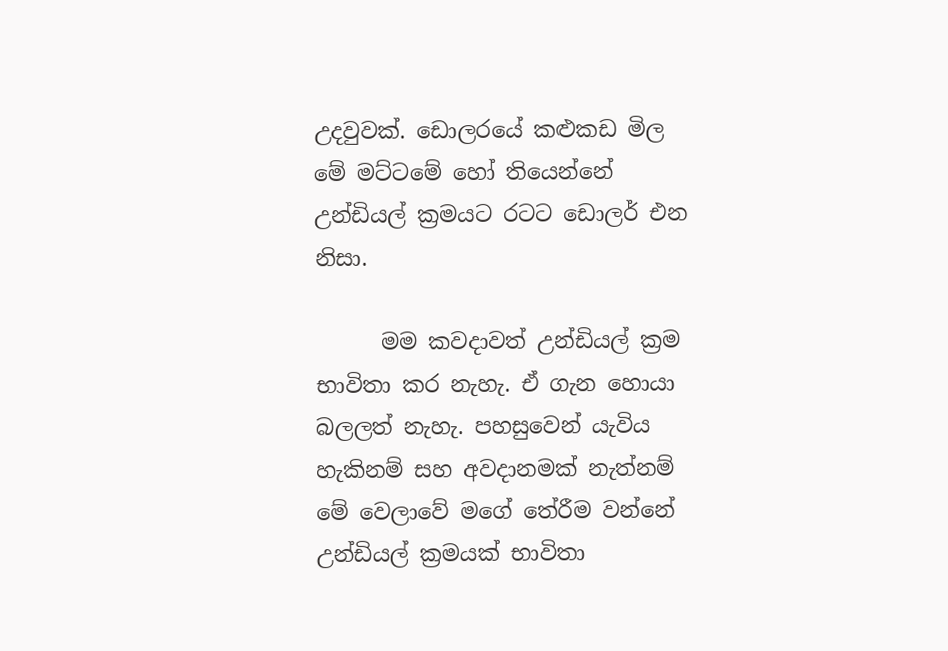උදවුවක්. ඩොලරයේ කළුකඩ මිල මේ මට්ටමේ හෝ තියෙන්නේ උන්ඩියල් ක්‍රමයට රටට ඩොලර් එන නිසා.

      මම කවදාවත් උන්ඩියල් ක්‍රම භාවිතා කර නැහැ. ඒ ගැන හොයා බලලත් නැහැ. පහසුවෙන් යැවිය හැකිනම් සහ අවදානමක් නැත්නම් මේ වෙලාවේ මගේ තේරීම වන්නේ උන්ඩියල් ක්‍රමයක් භාවිතා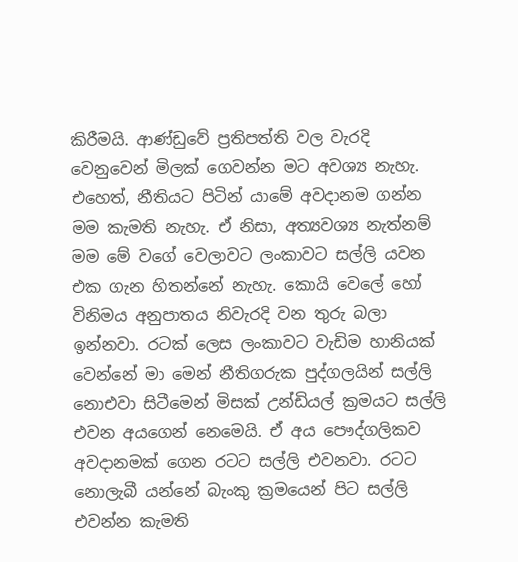කිරීමයි. ආණ්ඩුවේ ප්‍රතිපත්ති වල වැරදි වෙනුවෙන් මිලක් ගෙවන්න මට අවශ්‍ය නැහැ. එහෙත්, නීතියට පිටින් යාමේ අවදානම ගන්න මම කැමති නැහැ. ඒ නිසා, අත්‍යවශ්‍ය නැත්නම් මම මේ වගේ වෙලාවට ලංකාවට සල්ලි යවන එක ගැන හිතන්නේ නැහැ. කොයි වෙලේ හෝ විනිමය අනුපාතය නිවැරදි වන තුරු බලා ඉන්නවා. රටක් ලෙස ලංකාවට වැඩිම හානියක් වෙන්නේ මා මෙන් නීතිගරුක පුද්ගලයින් සල්ලි නොඑවා සිටීමෙන් මිසක් උන්ඩියල් ක්‍රමයට සල්ලි එවන අයගෙන් නෙමෙයි. ඒ අය පෞද්ගලිකව අවදානමක් ගෙන රටට සල්ලි එවනවා. රටට නොලැබී යන්නේ බැංකු ක්‍රමයෙන් පිට සල්ලි එවන්න කැමති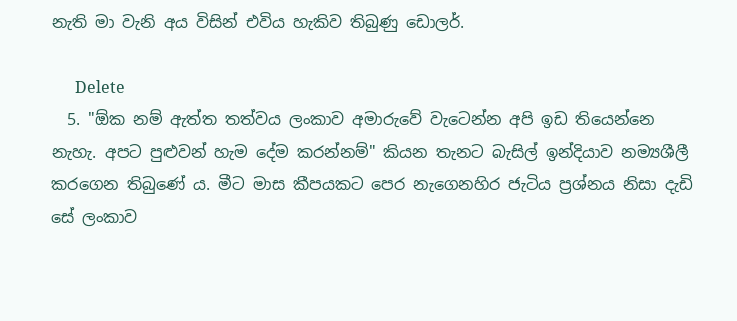නැති මා වැනි අය විසින් එවිය හැකිව තිබුණු ඩොලර්.

      Delete
  5. "ඕක නම් ඇත්ත තත්වය ලංකාව අමාරුවේ වැටෙන්න අපි ඉඩ තියෙන්නෙ නැහැ. අපට පුළුවන් හැම දේම කරන්නම්" කියන තැනට බැසිල් ඉන්දියාව නම්‍යශීලී කරගෙන තිබුණේ ය. මීට මාස කීපයකට පෙර නැගෙනහිර ජැටිය ප්‍රශ්නය නිසා දැඩි සේ ලංකාව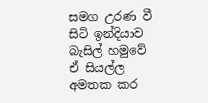සමග උරණ වී සිටි ඉන්දියාව බැසිල් හමුවේ ඒ සියල්ල අමතක කර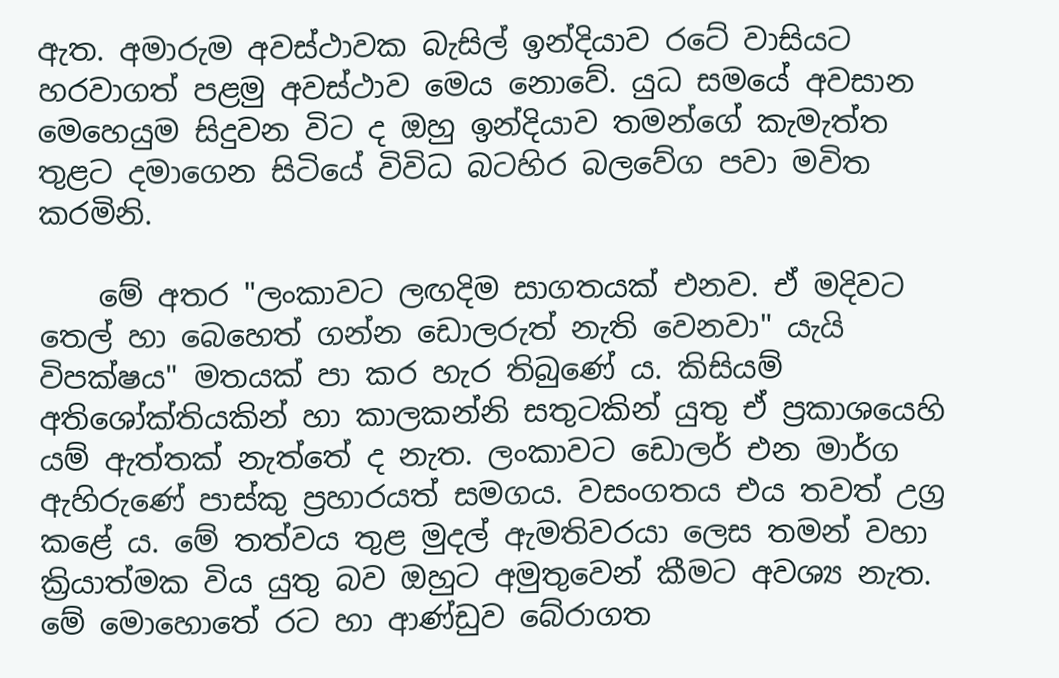ඇත. අමාරුම අවස්ථාවක බැසිල් ඉන්දියාව රටේ වාසියට හරවාගත් පළමු අවස්ථාව මෙය නොවේ. යුධ සමයේ අවසාන මෙහෙයුම සිදුවන විට ද ඔහු ඉන්දියාව තමන්ගේ කැමැත්ත තුළට දමාගෙන සිටියේ විවිධ බටහිර බලවේග පවා මවිත කරමිනි.

    මේ අතර "ලංකාවට ලඟදිම සාගතයක් එනව. ඒ මදිවට තෙල් හා බෙහෙත් ගන්න ඩොලරුත් නැති වෙනවා" යැයි විපක්ෂය" මතයක් පා කර හැර තිබුණේ ය. කිසියම් අතිශෝක්තියකින් හා කාලකන්නි සතුටකින් යුතු ඒ ප්‍රකාශයෙහි යම් ඇත්තක් නැත්තේ ද නැත. ලංකාවට ඩොලර් එන මාර්ග ඇහිරුණේ පාස්කු ප්‍රහාරයත් සමගය. වසංගතය එය තවත් උග්‍ර කළේ ය. මේ තත්වය තුළ මුදල් ඇමතිවරයා ලෙස තමන් වහා ක්‍රියාත්මක විය යුතු බව ඔහුට අමුතුවෙන් කීමට අවශ්‍ය නැත. මේ මොහොතේ රට හා ආණ්ඩුව බේරාගත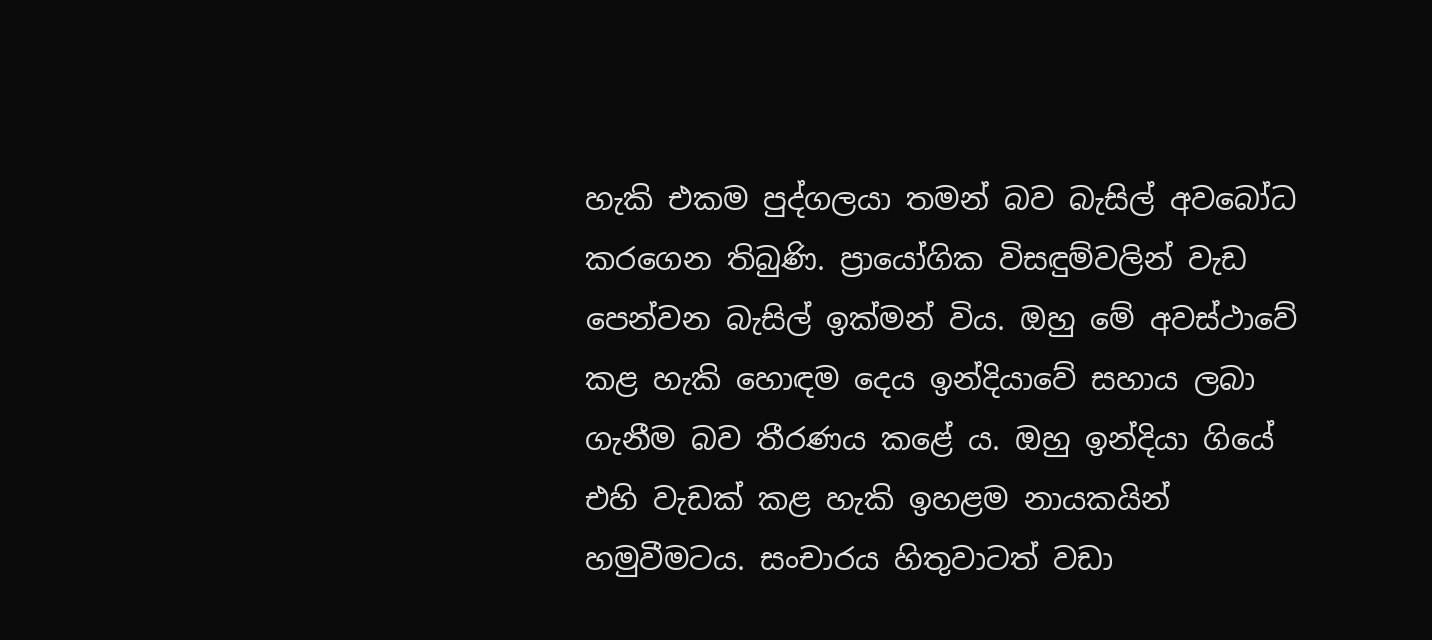හැකි එකම පුද්ගලයා තමන් බව බැසිල් අවබෝධ කරගෙන තිබුණි. ප්‍රායෝගික විසඳුම්වලින් වැඩ පෙන්වන බැසිල් ඉක්මන් විය. ඔහු මේ අවස්ථාවේ කළ හැකි හොඳම දෙය ඉන්දියාවේ සහාය ලබා ගැනීම බව තීරණය කළේ ය. ඔහු ඉන්දියා ගියේ එහි වැඩක් කළ හැකි ඉහළම නායකයින් හමුවීමටය. සංචාරය හිතුවාටත් වඩා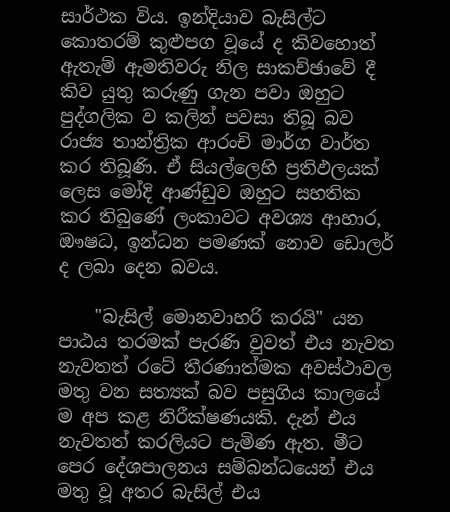සාර්ථක විය. ඉන්දියාව බැසිල්ට කොතරම් කුළුපග වූයේ ද කිවහොත් ඇතැම් ඇමතිවරු නිල සාකච්ඡාවේ දී කිව යුතු කරුණු ගැන පවා ඔහුට පුද්ගලික ව කලින් පවසා තිබූ බව රාජ්‍ය තාන්ත්‍රික ආරංචි මාර්ග වාර්ත කර තිබූණි. ඒ සියල්ලෙහි ප්‍රතිඵලයක් ලෙස මෝදි ආණ්ඩුව ඔහුට සහතික කර තිබුණේ ලංකාවට අවශ්‍ය ආහාර, ඖෂධ, ඉන්ධන පමණක් නොව ඩොලර් ද ලබා දෙන බවය.

    "බැසිල් මොනවාහරි කරයි" යන පාඨය තරමක් පැරණි වුවත් එය නැවත නැවතත් රටේ තීරණාත්මක අවස්ථාවල මතු වන සත්‍යක් බව පසුගිය කාලයේ ම අප කළ නිරීක්ෂණයකි. දැන් එය නැවතත් කරලියට පැමිණ ඇත. මීට පෙර දේශපාලනය සම්බන්ධයෙන් එය මතු වූ අතර බැසිල් එය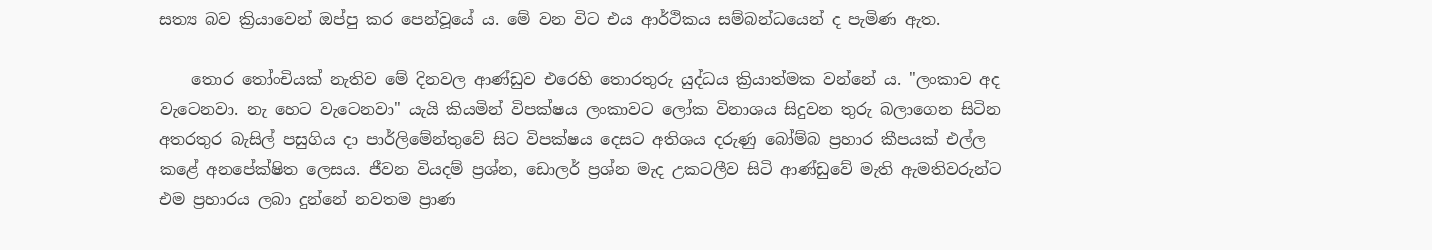සත්‍ය බව ක්‍රියාවෙන් ඔප්පු කර පෙන්වූයේ ය. මේ වන විට එය ආර්ථිකය සම්බන්ධයෙන් ද පැමිණ ඇත.

    තොර තෝංචියක් නැතිව මේ දිනවල ආණ්ඩුව එරෙහි තොරතුරු යුද්ධය ක්‍රියාත්මක වන්නේ ය. "ලංකාව අද වැටෙනවා. නැ හෙට වැටෙනවා" යැයි කියමින් විපක්ෂය ලංකාවට ලෝක විනාශය සිදුවන තුරු බලාගෙන සිටින අතරතුර බැසිල් පසුගිය දා පාර්ලිමේන්තුවේ සිට විපක්ෂය දෙසට අතිශය දරුණු බෝම්බ ප්‍රහාර කීපයක් එල්ල කළේ අනපේක්ෂිත ලෙසය. ජීවන වියදම් ප්‍රශ්න, ඩොලර් ප්‍රශ්න මැද උකටලීව සිටි ආණ්ඩුවේ මැති ඇමතිවරුන්ට එම ප්‍රහාරය ලබා දුන්නේ නවතම ප්‍රාණ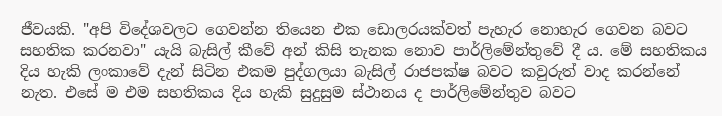ජීවයකි. "අපි විදේශවලට ගෙවන්න තියෙන එක ඩොලරයක්වත් පැහැර නොහැර ගෙවන බවට සහතික කරනවා" යැයි බැසිල් කීවේ අන් කිසි තැනක නොව පාර්ලිමේන්තුවේ දී ය. මේ සහතිකය දිය හැකි ලංකාවේ දැන් සිටින එකම පුද්ගලයා බැසිල් රාජපක්ෂ බවට කවුරුත් වාද කරන්නේ නැත. එසේ ම එම සහතිකය දිය හැකි සුදුසුම ස්ථානය ද පාර්ලිමේන්තුව බවට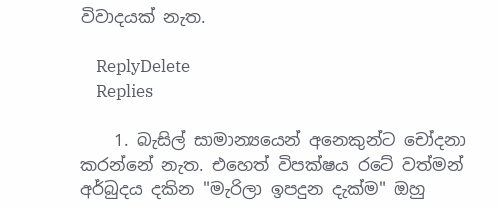විවාදයක් නැත.

    ReplyDelete
    Replies

    1. බැසිල් සාමාන්‍යයෙන් අනෙකුන්ට චෝදනා කරන්නේ නැත. එහෙත් විපක්ෂය රටේ වත්මන් අර්බුදය දකින "මැරිලා ඉපදුන දැක්ම" ඔහු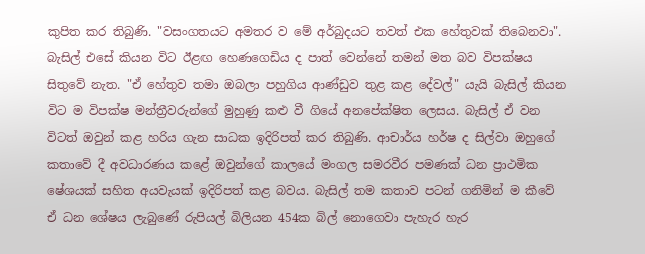කුපිත කර තිබුණි. "වසංගතයට අමතර ව මේ අර්බුදයට තවත් එක හේතුවක් තිබෙනවා". බැසිල් එසේ කියන විට ඊළඟ හෙණගෙඩිය ද පාත් වෙන්නේ තමන් මත බව විපක්ෂය සිතුවේ නැත. "ඒ හේතුව තමා ඔබලා පහුගිය ආණ්ඩුව තුළ කළ දේවල්" යැයි බැසිල් කියන විට ම විපක්ෂ මන්ත්‍රීවරුන්ගේ මුහුණු කළු වී ගියේ අනපේක්ෂිත ලෙසය. බැසිල් ඒ වන විටත් ඔවුන් කළ හරිය ගැන සාධක ඉදිරිපත් කර තිබුණි. ආචාර්ය හර්ෂ ද සිල්වා ඔහුගේ කතාවේ දී අවධාරණය කළේ ඔවුන්ගේ කාලයේ මංගල සමරවීර පමණක් ධන ප්‍රාථමික ෂේශයක් සහිත අයවැයක් ඉදිරිපත් කළ බවය. බැසිල් තම කතාව පටන් ගනිමින් ම කීවේ ඒ ධන ශේෂය ලැබුණේ රුපියල් බිලියන 454ක බිල් නොගෙවා පැහැර හැර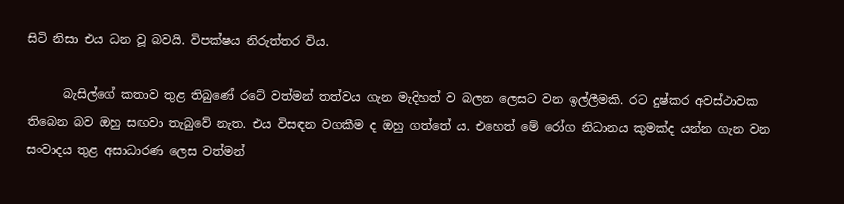සිටි නිසා එය ධන වූ බවයි. විපක්ෂය නිරුත්තර විය.

      බැසිල්ගේ කතාව තුළ තිබුණේ රටේ වත්මන් තත්වය ගැන මැදිහත් ව බලන ලෙසට වන ඉල්ලීමකි. රට දුෂ්කර අවස්ථාවක තිබෙන බව ඔහු සඟවා තැබුවේ නැත. එය විසඳන වගකීම ද ඔහු ගත්තේ ය. එහෙත් මේ රෝග නිධානය කුමක්ද යන්න ගැන වන සංවාදය තුළ අසාධාරණ ලෙස වත්මන්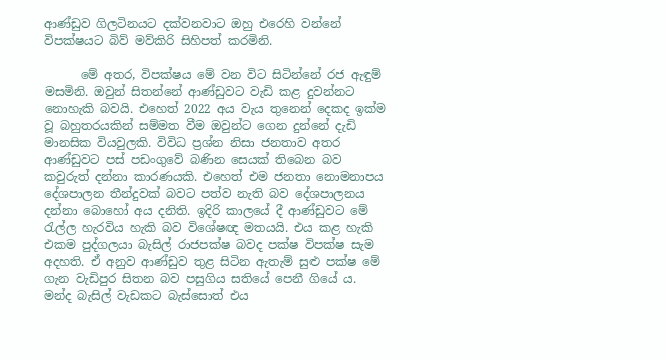ආණ්ඩුව ගිලටිනයට දක්වනවාට ඔහු එරෙහි වන්නේ විපක්ෂයට බිව් මව්කිරි සිහිපත් කරමිනි.

      මේ අතර, විපක්ෂය මේ වන විට සිටින්නේ රජ ඇඳුම් මසමිනි. ඔවුන් සිතන්නේ ආණ්ඩුවට වැඩි කළ දුවන්නට නොහැකි බවයි. එහෙත් 2022 අය වැය තුනෙන් දෙකද ඉක්ම වූ බහුතරයකින් සම්මත වීම ඔවුන්ට ගෙන දුන්නේ දැඩි මානසික වියවුලකි. විවිධ ප්‍රශ්න නිසා ජනතාව අතර ආණ්ඩුවට පස් පඩංගුවේ බණින සෙයක් තිබෙන බව කවුරුත් දන්නා කාරණයකි. එහෙත් එම ජනතා නොමනාපය දේශපාලන තීන්දුවක් බවට පත්ව නැති බව දේශපාලනය දන්නා බොහෝ අය දනිති. ඉදිරි කාලයේ දී ආණ්ඩුවට මේ රැල්ල හැරවිය හැකි බව විශේෂඥ මතයයි. එය කළ හැකි එකම පුද්ගලයා බැසිල් රාජපක්ෂ බවද පක්ෂ විපක්ෂ සැම අදහති. ඒ අනුව ආණ්ඩුව තුළ සිටින ඇතැම් සුළු පක්ෂ මේ ගැන වැඩිපුර සිතන බව පසුගිය සතියේ පෙනී ගියේ ය. මන්ද බැසිල් වැඩකට බැස්සොත් එය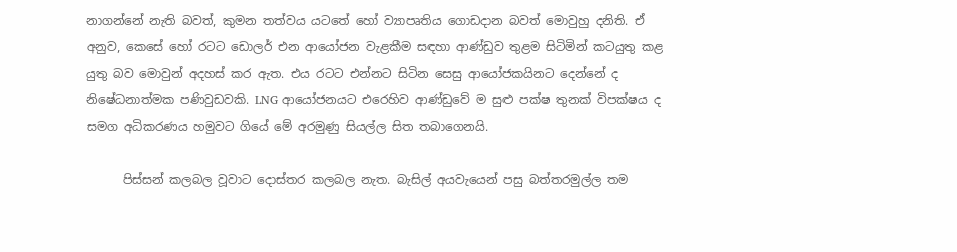නාගන්නේ නැති බවත්, කුමන තත්වය යටතේ හෝ ව්‍යාපෘතිය ගොඩදාන බවත් මොවුහු දනිති. ඒ අනුව, කෙසේ හෝ රටට ඩොලර් එන ආයෝජන වැළකීම සඳහා ආණ්ඩුව තුළම සිටිමින් කටයුතු කළ යුතු බව මොවුන් අදහස් කර ඇත. එය රටට එන්නට සිටින සෙසු ආයෝජකයිනට දෙන්නේ ද නිෂේධනාත්මක පණිවුඩවකි. LNG ආයෝජනයට එරෙහිව ආණ්ඩුවේ ම සුළු පක්ෂ තුනක් විපක්ෂය ද සමග අධිකරණය හමුවට ගියේ මේ අරමුණු සියල්ල සිත තබාගෙනයි.

      පිස්සන් කලබල වූවාට දොස්තර කලබල නැත. බැසිල් අයවැයෙන් පසු බත්තරමුල්ල තම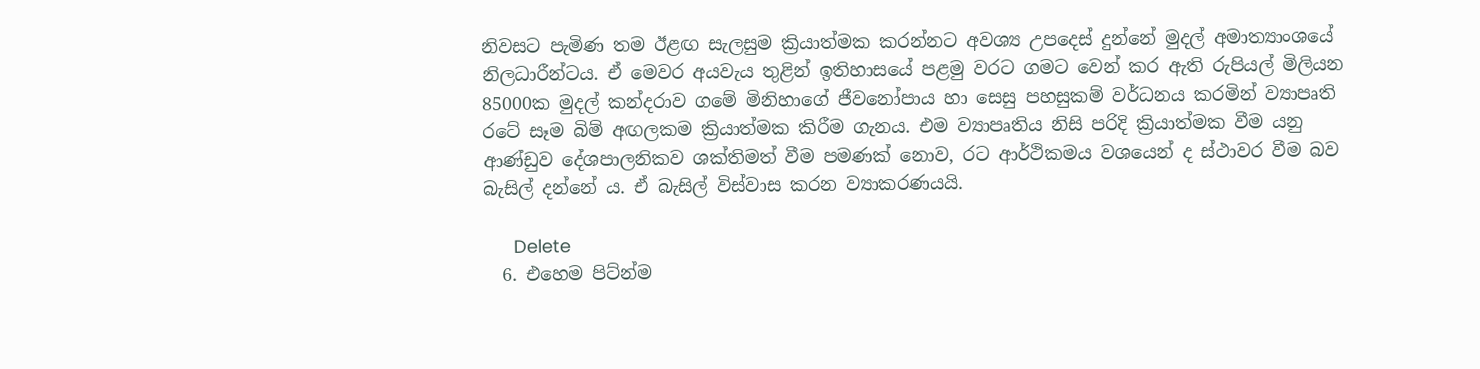නිවසට පැමිණ තම ඊළඟ සැලසුම ක්‍රියාත්මක කරන්නට අවශ්‍ය උපදෙස් දුන්නේ මුදල් අමාත්‍යාංශයේ නිලධාරීන්ටය. ඒ මෙවර අයවැය තුළින් ඉතිහාසයේ පළමු වරට ගමට වෙන් කර ඇති රුපියල් මිලියන 85000ක මුදල් කන්දරාව ගමේ මිනිහාගේ ජීවනෝපාය හා සෙසු පහසුකම් වර්ධනය කරමින් ව්‍යාපෘති රටේ සෑම බිම් අඟලකම ක්‍රියාත්මක කිරීම ගැනය. එම ව්‍යාපෘතිය නිසි පරිදි ක්‍රියාත්මක වීම යනු ආණ්ඩුව දේශපාලනිකව ශක්තිමත් වීම පමණක් නොව, රට ආර්ථිකමය වශයෙන් ද ස්ථාවර වීම බව බැසිල් දන්නේ ය. ඒ බැසිල් විස්වාස කරන ව්‍යාකරණයයි.

      Delete
  6. එහෙම පිට්න්ම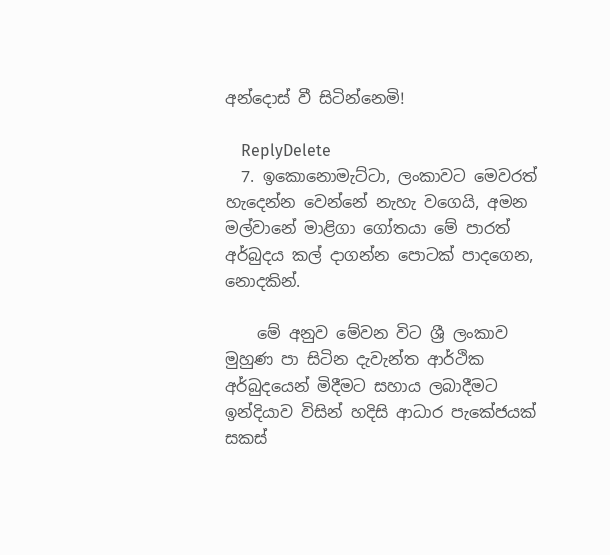අන්දොස් වී සිටින්නෙමි!

    ReplyDelete
  7. ඉකොනොමැට්ටා, ලංකාවට මෙවරත් හැදෙන්න වෙන්නේ නැහැ වගෙයි, අමන මල්වානේ මාළිගා ගෝතයා මේ පාරත් අර්බුදය කල් දාගන්න පොටක් පාදගෙන, නොදකින්.

    මේ අනුව මේවන විට ශ්‍රී ලංකාව මුහුණ පා සිටින දැවැන්ත ආර්ථික අර්බුදයෙන් මිදීමට සහාය ලබාදීමට ඉන්දියාව විසින් හදිසි ආධාර පැකේජයක් සකස්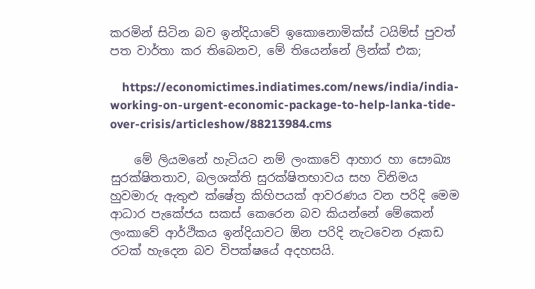කරමින් සිටින බව ඉන්දියාවේ ඉකොනොමික්ස් ටයිම්ස් පුවත් පත වාර්තා කර තිබෙනව, මේ තියෙන්නේ ලින්ක් එක;

    https://economictimes.indiatimes.com/news/india/india-working-on-urgent-economic-package-to-help-lanka-tide-over-crisis/articleshow/88213984.cms

    මේ ලියමනේ හැටියට නම් ලංකාවේ ආහාර හා සෞඛ්‍ය සුරක්ෂිතතාව, බලශක්ති සුරක්ෂිතභාවය සහ විනිමය හුවමාරු ඇතුළු ක්ෂේත්‍ර කිහිපයක් ආවරණය වන පරිදි මෙම ආධාර පැකේජය සකස් කෙරෙන බව කියන්නේ මේකෙන් ලංකාවේ ආර්ථිකය ඉන්දියාවට ඕන පරිදි නැටවෙන රූකඩ රටක් හැදෙන බව විපක්ෂයේ අදහසයි.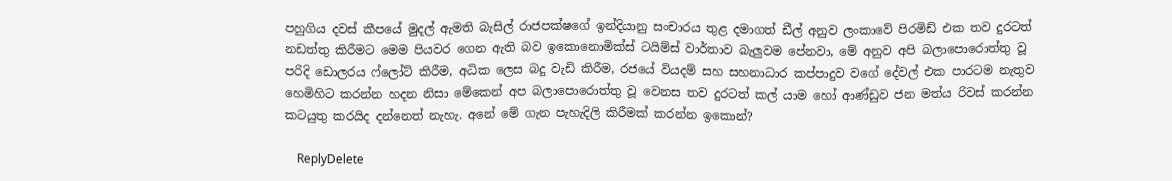පහුගිය දවස් කීපයේ මුදල් ඇමති බැසිල් රාජපක්ෂගේ ඉන්දියානු සංචාරය තුළ දමාගත් ඩීල් අනුව ලංකාවේ පිරමිඩ් එක තව දුරටත් නඩත්තු කිරීමට මෙම පියවර ගෙන ඇති බව ඉකොනොමික්ස් ටයිම්ස් වාර්තාව බැලුවම පේනවා, මේ අනුව අපි බලාපොරොත්තු වූ පරිදි ඩොලරය ෆ්ලෝට් කිරීම, අධික ලෙස බදු වැඩි කිරීම, රජයේ වියදම් සහ සහනාධාර කප්පාදුව වගේ දේවල් එක පාරටම නැතුව හෙමිහිට කරන්න හදන නිසා මේකෙන් අප බලාපොරොත්තු වූ වෙනස තව දුරටත් කල් යාම හෝ ආණ්ඩුව ජන මත්ය රිවස් කරන්න කටයුතු කරයිද දන්නෙත් නැහැ. අනේ මේ ගැන පැහැදිලි කිරීමක් කරන්න ඉකොන්?

    ReplyDelete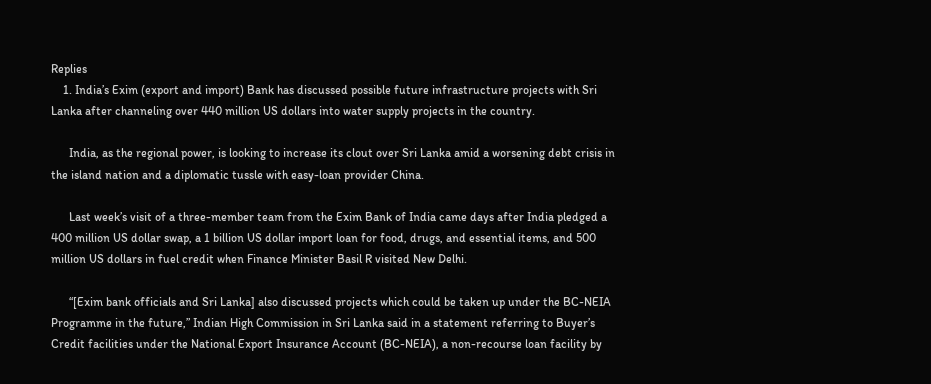Replies
    1. India’s Exim (export and import) Bank has discussed possible future infrastructure projects with Sri Lanka after channeling over 440 million US dollars into water supply projects in the country.

      India, as the regional power, is looking to increase its clout over Sri Lanka amid a worsening debt crisis in the island nation and a diplomatic tussle with easy-loan provider China.

      Last week’s visit of a three-member team from the Exim Bank of India came days after India pledged a 400 million US dollar swap, a 1 billion US dollar import loan for food, drugs, and essential items, and 500 million US dollars in fuel credit when Finance Minister Basil R visited New Delhi.

      “[Exim bank officials and Sri Lanka] also discussed projects which could be taken up under the BC-NEIA Programme in the future,” Indian High Commission in Sri Lanka said in a statement referring to Buyer’s Credit facilities under the National Export Insurance Account (BC-NEIA), a non-recourse loan facility by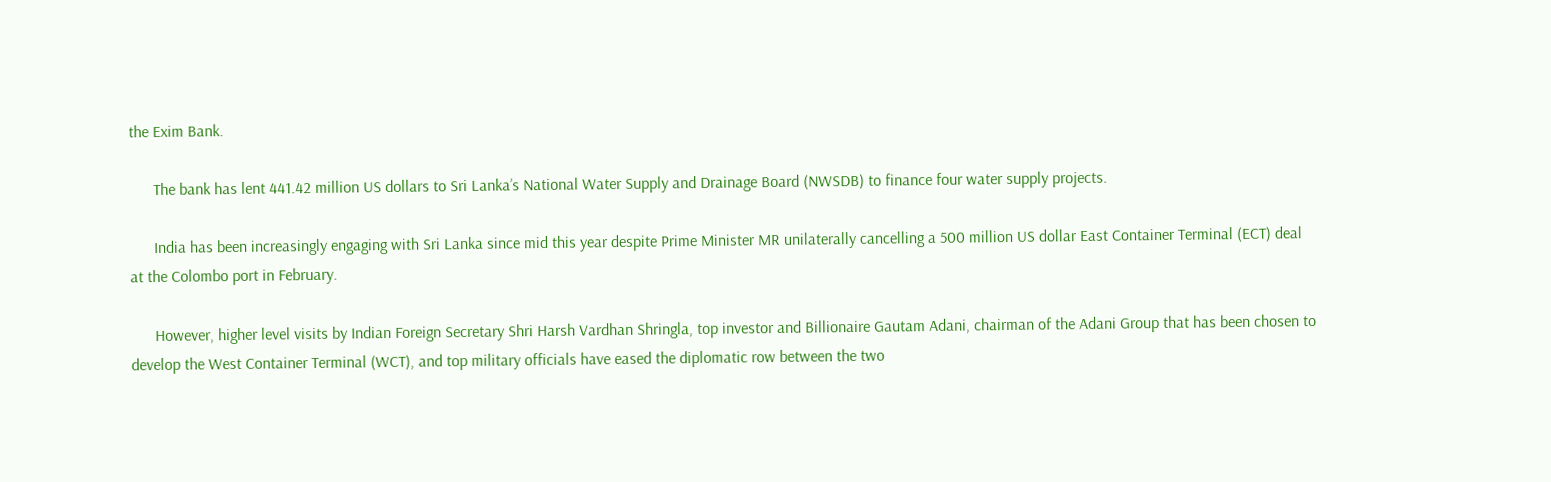the Exim Bank.

      The bank has lent 441.42 million US dollars to Sri Lanka’s National Water Supply and Drainage Board (NWSDB) to finance four water supply projects.

      India has been increasingly engaging with Sri Lanka since mid this year despite Prime Minister MR unilaterally cancelling a 500 million US dollar East Container Terminal (ECT) deal at the Colombo port in February.

      However, higher level visits by Indian Foreign Secretary Shri Harsh Vardhan Shringla, top investor and Billionaire Gautam Adani, chairman of the Adani Group that has been chosen to develop the West Container Terminal (WCT), and top military officials have eased the diplomatic row between the two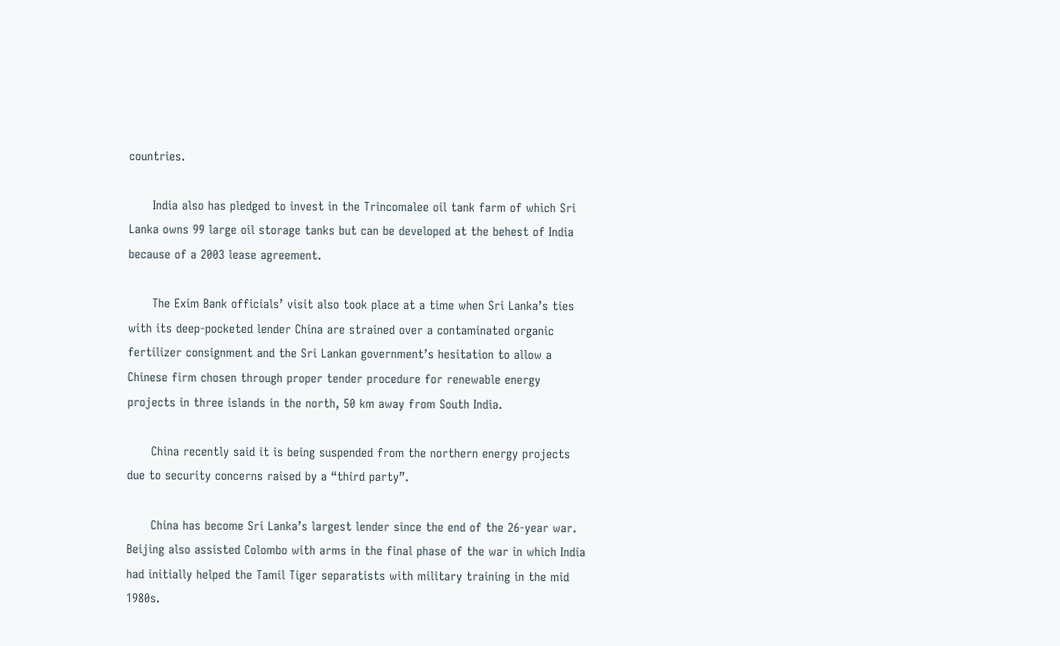countries.

      India also has pledged to invest in the Trincomalee oil tank farm of which Sri Lanka owns 99 large oil storage tanks but can be developed at the behest of India because of a 2003 lease agreement.

      The Exim Bank officials’ visit also took place at a time when Sri Lanka’s ties with its deep-pocketed lender China are strained over a contaminated organic fertilizer consignment and the Sri Lankan government’s hesitation to allow a Chinese firm chosen through proper tender procedure for renewable energy projects in three islands in the north, 50 km away from South India.

      China recently said it is being suspended from the northern energy projects due to security concerns raised by a “third party”.

      China has become Sri Lanka’s largest lender since the end of the 26-year war. Beijing also assisted Colombo with arms in the final phase of the war in which India had initially helped the Tamil Tiger separatists with military training in the mid 1980s.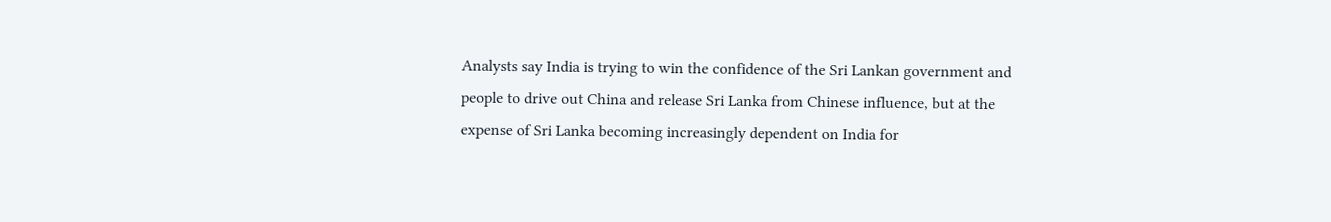Analysts say India is trying to win the confidence of the Sri Lankan government and people to drive out China and release Sri Lanka from Chinese influence, but at the expense of Sri Lanka becoming increasingly dependent on India for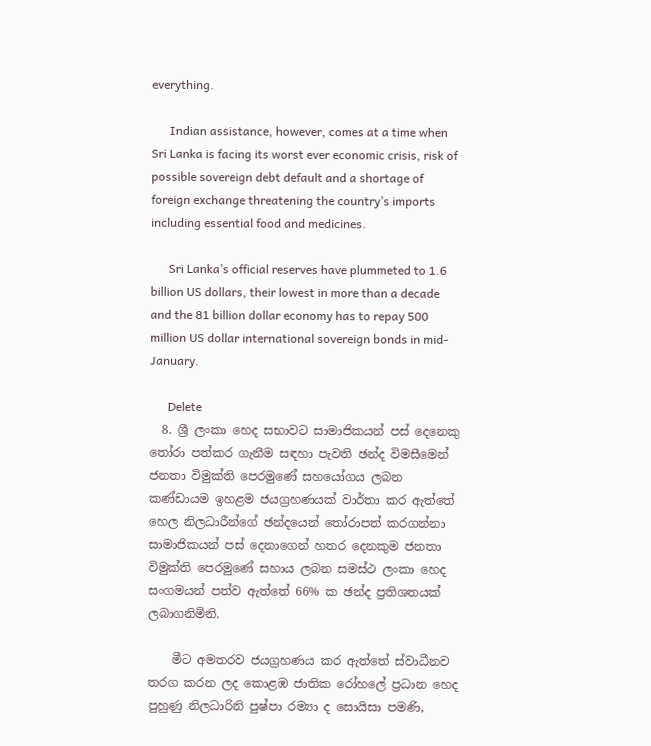everything.

      Indian assistance, however, comes at a time when Sri Lanka is facing its worst ever economic crisis, risk of possible sovereign debt default and a shortage of foreign exchange threatening the country’s imports including essential food and medicines.

      Sri Lanka’s official reserves have plummeted to 1.6 billion US dollars, their lowest in more than a decade and the 81 billion dollar economy has to repay 500 million US dollar international sovereign bonds in mid-January.

      Delete
  8. ශ්‍රී ලංකා හෙද සභාවට සාමාජිකයන් පස් දෙනෙකු තෝරා පත්කර ගැනීම සඳහා පැවති ඡන්ද විමසීමෙන් ජනතා විමුක්ති පෙරමුණේ සහයෝගය ලබන කණ්ඩායම ඉහළම ජයග්‍රහණයක් වාර්තා කර ඇත්තේ හෙල නිලධාරීන්ගේ ඡන්දයෙන් තෝරාපත් කරගන්නා සාමාජිකයන් පස් දෙනාගෙන් හතර දෙනකුම ජනතා විමුක්ති පෙරමුණේ සහාය ලබන සමස්ථ ලංකා හෙද සංගමයන් පත්ව ඇත්තේ 66% ක ඡන්ද ප්‍රතිශතයක් ලබාගනිමිනි.

    මීට අමතරව ජයග්‍රහණය කර ඇත්තේ ස්වාධීනව තරග කරන ලද කොළඹ ජාතික රෝහලේ ප්‍රධාන හෙද පුහුණු නිලධාරිනි පුෂ්පා රම්‍යා ද සොයිසා පමණි,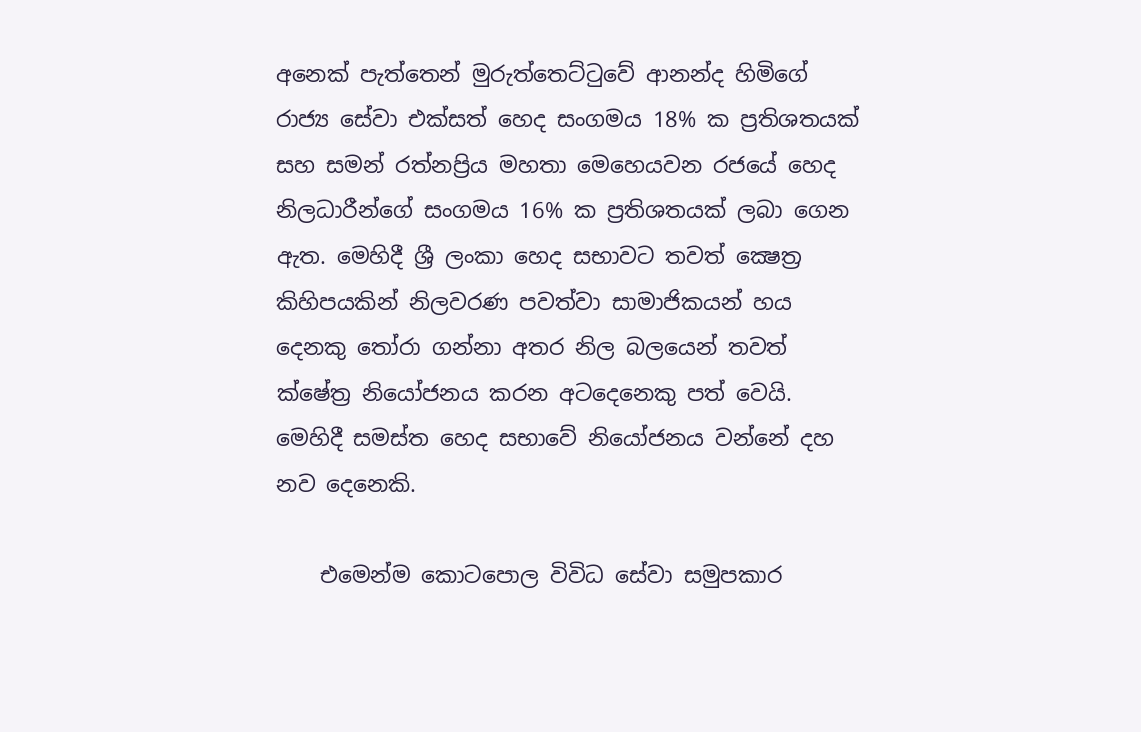අනෙක් පැත්තෙන් මුරුත්තෙට්ටුවේ ආනන්ද හිමිගේ රාජ්‍ය සේවා එක්සත් හෙද සංගමය 18% ක ප්‍රතිශතයක් සහ සමන් රත්නප්‍රිය මහතා මෙහෙයවන රජයේ හෙද නිලධාරීන්ගේ සංගමය 16% ක ප්‍රතිශතයක් ලබා ගෙන ඇත. මෙහිදී ශ්‍රී ලංකා හෙද සභාවට තවත් ක්‍ෂෙත්‍ර කිහිපයකින් නිලවරණ පවත්වා සාමාජිකයන් හය දෙනකු තෝරා ගන්නා අතර නිල බලයෙන් තවත් ක්ෂේත්‍ර නියෝජනය කරන අටදෙනෙකු පත් වෙයි. මෙහිදී සමස්ත හෙද සභාවේ නියෝජනය වන්නේ දහ නව දෙනෙකි.

    එමෙන්ම කොටපොල විවිධ සේවා සමුපකාර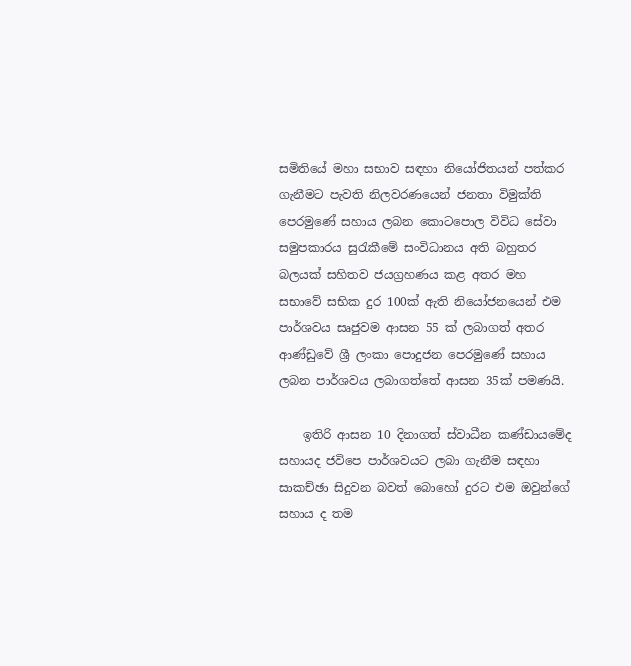සමිතියේ මහා සභාව සඳහා නියෝජිතයන් පත්කර ගැනීමට පැවති නිලවරණයෙන් ජනතා විමුක්ති පෙරමුණේ සහාය ලබන කොටපොල විවිධ සේවා සමුපකාරය සුරැකීමේ සංවිධානය අති බහුතර බලයක් සහිතව ජයග්‍රහණය කළ අතර මහ සභාවේ සභික දුර 100ක් ඇති නියෝජනයෙන් එම පාර්ශවය සෘජුවම ආසන 55 ක් ලබාගත් අතර ආණ්ඩුවේ ශ්‍රී ලංකා පොදුජන පෙරමුණේ සහාය ලබන පාර්ශවය ලබාගත්තේ ආසන 35ක් පමණයි.

    ඉතිරි ආසන 10 දිනාගත් ස්වාධීන කණ්ඩායමේද සහායද ජවිපෙ පාර්ශවයට ලබා ගැනීම සඳහා සාකච්ඡා සිදුවන බවත් බොහෝ දුරට එම ඔවුන්ගේ සහාය ද තම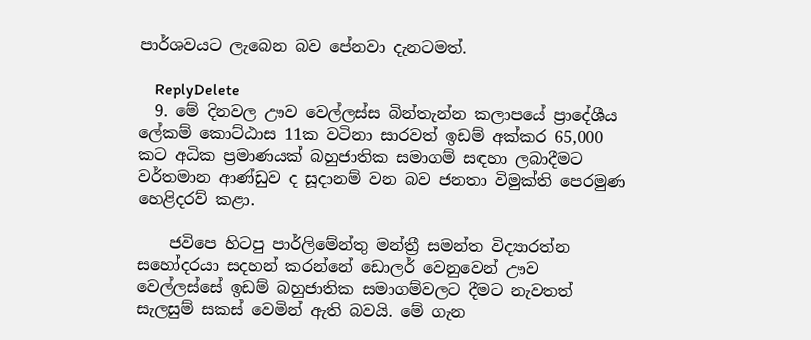පාර්ශවයට ලැබෙන බව පේනවා දැනටමත්.

    ReplyDelete
  9. මේ දිනවල ඌව වෙල්ලස්ස බින්තැන්න කලාපයේ ප්‍රාදේශීය ලේකම් කොට්ඨාස 11ක වටිනා සාරවත් ඉඩම් අක්කර 65,000 කට අධික ප්‍රමාණයක් බහුජාතික සමාගම් සඳහා ලබාදීමට වර්තමාන ආණ්ඩුව ද සූදානම් වන බව ජනතා විමුක්ති පෙරමුණ හෙළිදරව් කළා.

    ජවිපෙ හිටපු පාර්ලිමේන්තු මන්ත්‍රී සමන්ත විද්‍යාරත්න සහෝදරයා සදහන් කරන්නේ ඩොලර් වෙනුවෙන් ඌව වෙල්ලස්සේ ඉඩම් බහුජාතික සමාගම්වලට දීමට නැවතත් සැලසුම් සකස් වෙමින් ඇති බවයි. මේ ගැන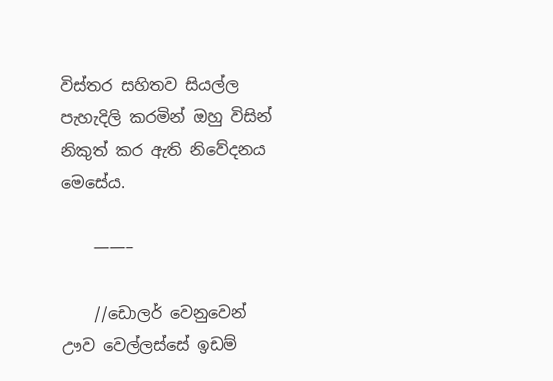විස්තර සහිතව සියල්ල පැහැදිලි කරමින් ඔහු විසින් නිකුත් කර ඇති නිවේදනය මෙසේය.

    ——–

    //ඩොලර් වෙනුවෙන් ඌව වෙල්ලස්සේ ඉඩම්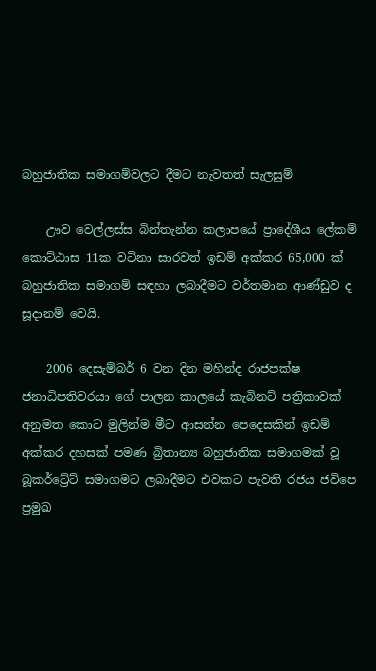බහුජාතික සමාගම්වලට දීමට නැවතත් සැලසුම්

    ඌව වෙල්ලස්ස බින්තැන්න කලාපයේ ප්‍රාදේශීය ලේකම් කොට්ඨාස 11ක වටිනා සාරවත් ඉඩම් අක්කර 65,000 ක් බහුජාතික සමාගම් සඳහා ලබාදීමට වර්තමාන ආණ්ඩුව ද සූදානම් වෙයි.

    2006 දෙසැම්බර් 6 වන දින මහින්ද රාජපක්ෂ ජනාධිපතිවරයා ගේ පාලන කාලයේ කැබිනට් පත්‍රිකාවක් අනුමත කොට මුලින්ම මීට ආසන්න පෙදෙසකින් ඉඩම් අක්කර දහසක් පමණ බ්‍රිතාන්‍ය බහුජාතික සමාගමක් වූ බූකර්ට්‍රේට් සමාගමට ලබාදීමට එවකට පැවති රජය ජවිපෙ ප්‍රමුඛ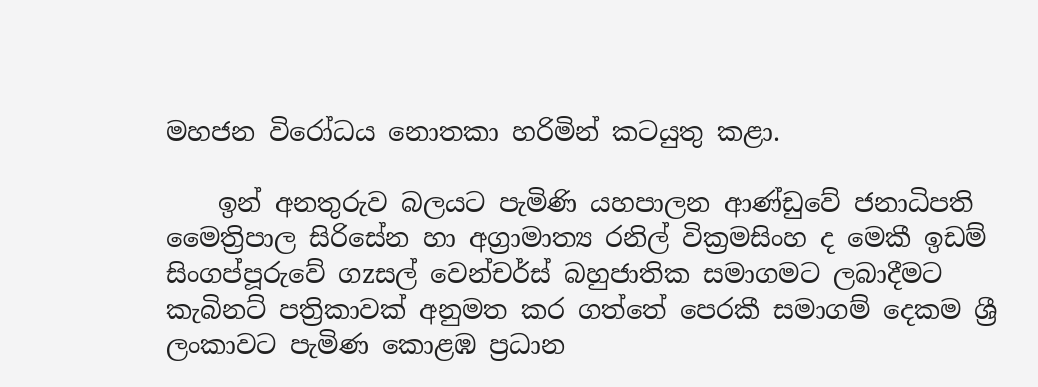මහජන විරෝධය නොතකා හරිමින් කටයුතු කළා.

    ඉන් අනතුරුව බලයට පැමිණි යහපාලන ආණ්ඩුවේ ජනාධිපති මෛත්‍රිපාල සිරිසේන හා අග්‍රාමාත්‍ය රනිල් වික්‍රමසිංහ ද මෙකී ඉඩම් සිංගප්පූරුවේ ගzසල් වෙන්චර්ස් බහුජාතික සමාගමට ලබාදීමට කැබිනට් පත්‍රිකාවක් අනුමත කර ගත්තේ පෙරකී සමාගම් දෙකම ශ්‍රී ලංකාවට පැමිණ කොළඹ ප්‍රධාන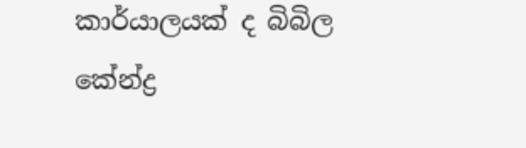කාර්යාලයක් ද බිබිල කේන්ද්‍ර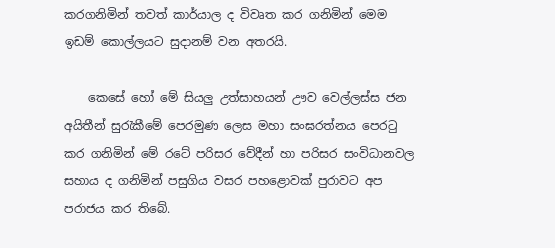කරගනිමින් තවත් කාර්යාල ද විවෘත කර ගනිමින් මෙම ඉඩම් කොල්ලයට සුදානම් වන අතරයි.

    කෙසේ හෝ මේ සියලු උත්සාහයන් ඌව වෙල්ලස්ස ජන අයිතීන් සුරැකීමේ පෙරමුණ ලෙස මහා සංඝරත්නය පෙරටු කර ගනිමින් මේ රටේ පරිසර වේදීන් හා පරිසර සංවිධානවල සහාය ද ගනිමින් පසුගිය වසර පහළොවක් පුරාවට අප පරාජය කර තිබේ.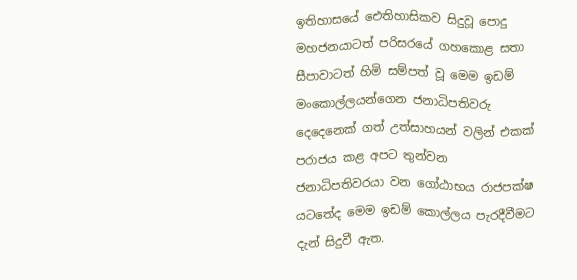ඉතිහාසයේ ඓතිහාසිකව සිදුවූ පොදු මහජනයාටත් පරිසරයේ ගහකොළ සතා සීපාවාටත් හිමි සම්පත් වූ මෙම ඉඩම් මංකොල්ලයන්ගෙන ජනාධිපතිවරු දෙදෙනෙක් ගත් උත්සාහයන් වලින් එකක් පරාජය කළ අපට තුන්වන ජනාධිපතිවරයා වන ගෝඨාභය රාජපක්ෂ යටතේද මෙම ඉඩම් කොල්ලය පැරදීවීමට දැන් සිදුවී ඇත.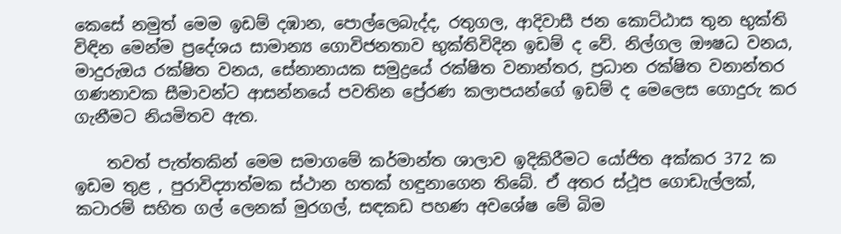කෙසේ නමුත් මෙම ඉඩම් දඹාන, පොල්ලෙබැද්ද, රතුගල, ආදිවාසී ජන කොට්ඨාස තුන භුක්ති විඳින මෙන්ම ප්‍රදේශය සාමාන්‍ය ගොවිජනතාව භුක්තිවිදින ඉඩම් ද වේ. නිල්ගල ඖෂධ වනය, මාදුරුඔය රක්ෂිත වනය, සේනානායක සමුද්‍රයේ රක්ෂිත වනාන්තර, ප්‍රධාන රක්ෂිත වනාන්තර ගණනාවක සීමාවන්ට ආසන්නයේ පවතින ප්‍රේරණ කලාපයන්ගේ ඉඩම් ද මෙලෙස ගොදුරු කර ගැනීමට නියමිතව ඇත.

    තවත් පැත්තකින් මෙම සමාගමේ කර්මාන්ත ශාලාව ඉදිකිරීමට යෝජිත අක්කර 372 ක ඉඩම තුළ , පුරාවිද්‍යාත්මක ස්ථාන හතක් හඳුනාගෙන තිබේ. ඒ අතර ස්ථූප ගොඩැල්ලක්, කටාරම් සහිත ගල් ලෙනක් මුරගල්, සඳකඩ පහණ අවශේෂ මේ බිම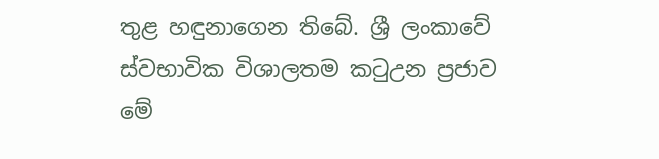තුළ හඳුනාගෙන තිබේ. ශ්‍රී ලංකාවේ ස්වභාවික විශාලතම කටුඋන ප්‍රජාව මේ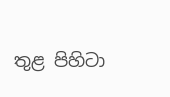තුළ පිහිටා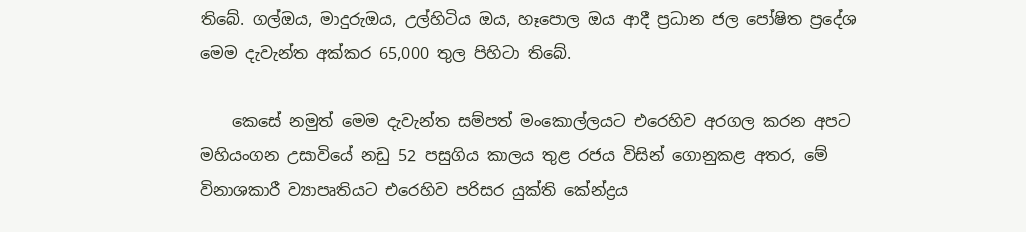තිබේ. ගල්ඔය, මාදුරුඔය, උල්හිටිය ඔය, හෑපොල ඔය ආදී ප්‍රධාන ජල පෝෂිත ප්‍රදේශ මෙම දැවැන්ත අක්කර 65,000 තුල පිහිටා තිබේ.

    කෙසේ නමුත් මෙම දැවැන්ත සම්පත් මංකොල්ලයට එරෙහිව අරගල කරන අපට මහියංගන උසාවියේ නඩු 52 පසුගිය කාලය තුළ රජය විසින් ගොනුකළ අතර, මේ විනාශකාරී ව්‍යාපෘතියට එරෙහිව පරිසර යුක්ති කේන්ද්‍රය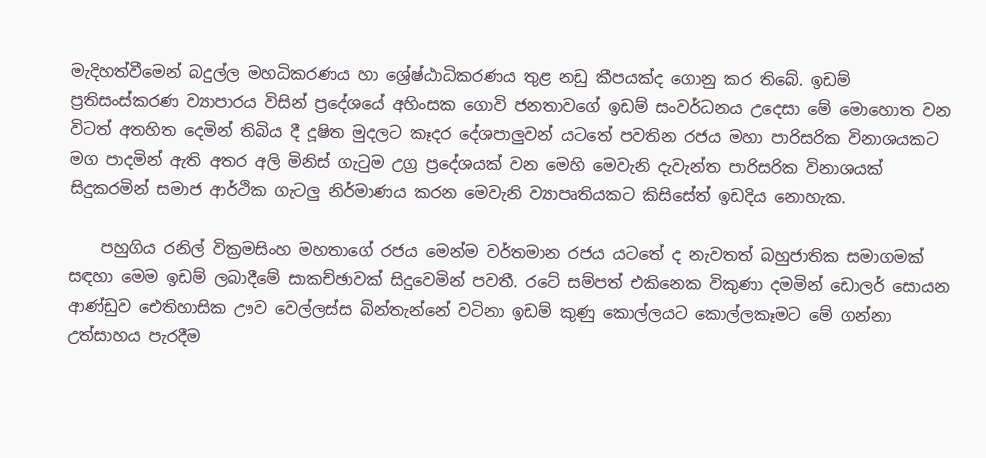මැදිහත්වීමෙන් බදුල්ල මහධිකරණය හා ශ්‍රේෂ්ඨාධිකරණය තුළ නඩු කීපයක්ද ගොනු කර තිබේ. ඉඩම් ප්‍රතිසංස්කරණ ව්‍යාපාරය විසින් ප්‍රදේශයේ අහිංසක ගොවි ජනතාවගේ ඉඩම් සංවර්ධනය උදෙසා මේ මොහොත වන විටත් අතහිත දෙමින් තිබිය දී දූෂිත මුදලට කෑදර දේශපාලුවන් යටතේ පවතින රජය මහා පාරිසරික විනාශයකට මග පාදමින් ඇති අතර අලි මිනිස් ගැටුම උග්‍ර ප්‍රදේශයක් වන මෙහි මෙවැනි දැවැන්ත පාරිසරික විනාශයක් සිදුකරමින් සමාජ ආර්ථික ගැටලු නිර්මාණය කරන මෙවැනි ව්‍යාපෘතියකට කිසිසේත් ඉඩදිය නොහැක.

    පහුගිය රනිල් වික්‍රමසිංහ මහතාගේ රජය මෙන්ම වර්තමාන රජය යටතේ ද නැවතත් බහුජාතික සමාගමක් සඳහා මෙම ඉඩම් ලබාදීමේ සාකච්ඡාවක් සිදුවෙමින් පවතී. රටේ සම්පත් එකිනෙක විකුණා දමමින් ඩොලර් සොයන ආණ්ඩුව ඓතිහාසික ඌව වෙල්ලස්ස බින්තැන්නේ වටිනා ඉඩම් කුණු කොල්ලයට කොල්ලකෑමට මේ ගන්නා උත්සාහය පැරදීම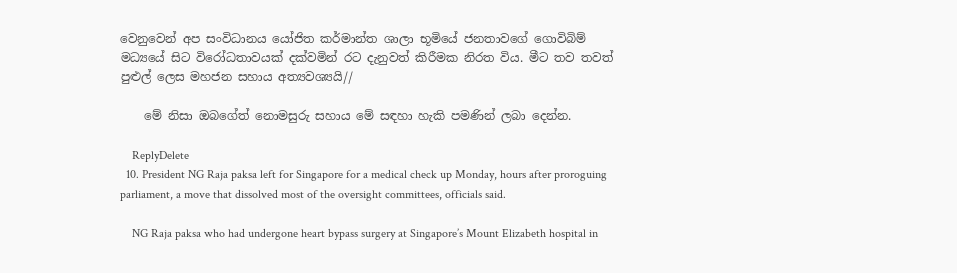වෙනුවෙන් අප සංවිධානය යෝජිත කර්මාන්ත ශාලා භූමියේ ජනතාවගේ ගොවිබිම් මධ්‍යයේ සිට විරෝධතාවයක් දක්වමින් රට දැනුවත් කිරීමක නිරත විය. මීට තව තවත් පුළුල් ලෙස මහජන සහාය අත්‍යවශ්‍යයි//

    මේ නිසා ඔබගේත් නොමසුරු සහාය මේ සඳහා හැකි පමණින් ලබා දෙන්න.

    ReplyDelete
  10. President NG Raja paksa left for Singapore for a medical check up Monday, hours after proroguing parliament, a move that dissolved most of the oversight committees, officials said.

    NG Raja paksa who had undergone heart bypass surgery at Singapore’s Mount Elizabeth hospital in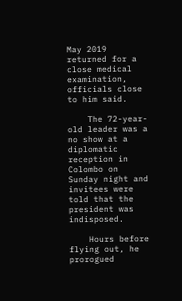May 2019 returned for a close medical examination, officials close to him said.

    The 72-year-old leader was a no show at a diplomatic reception in Colombo on Sunday night and invitees were told that the president was indisposed.

    Hours before flying out, he prorogued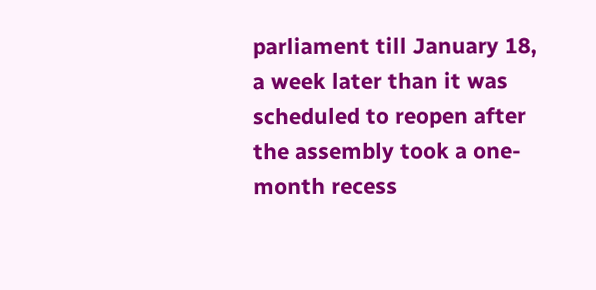parliament till January 18, a week later than it was scheduled to reopen after the assembly took a one-month recess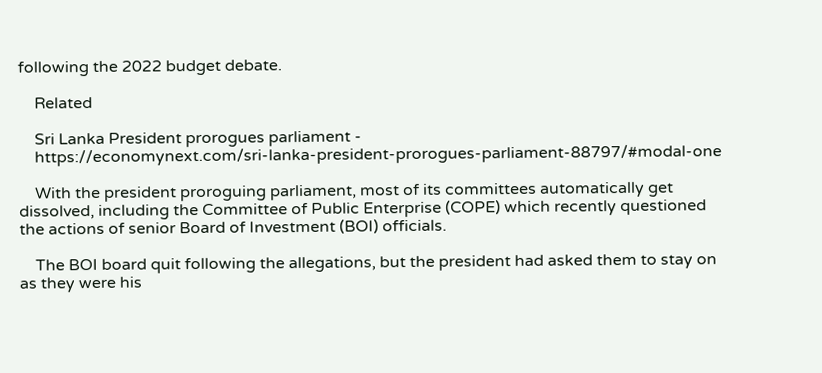following the 2022 budget debate.

    Related

    Sri Lanka President prorogues parliament -
    https://economynext.com/sri-lanka-president-prorogues-parliament-88797/#modal-one

    With the president proroguing parliament, most of its committees automatically get dissolved, including the Committee of Public Enterprise (COPE) which recently questioned the actions of senior Board of Investment (BOI) officials.

    The BOI board quit following the allegations, but the president had asked them to stay on as they were his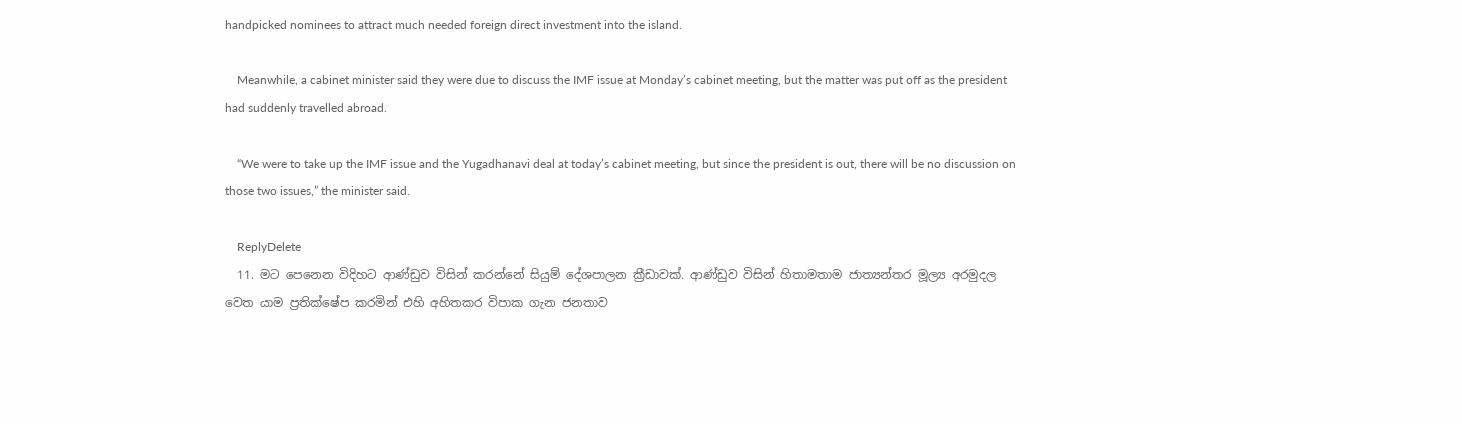handpicked nominees to attract much needed foreign direct investment into the island.

    Meanwhile, a cabinet minister said they were due to discuss the IMF issue at Monday’s cabinet meeting, but the matter was put off as the president had suddenly travelled abroad.

    “We were to take up the IMF issue and the Yugadhanavi deal at today’s cabinet meeting, but since the president is out, there will be no discussion on those two issues,” the minister said.

    ReplyDelete
  11. මට පෙනෙන විදිහට ආණ්ඩුව විසින් කරන්නේ සියුම් දේශපාලන ක්‍රීඩාවක්. ආණ්ඩුව විසින් හිතාමතාම ජාත්‍යන්තර මූල්‍ය අරමුදල වෙත යාම ප්‍රතික්ෂේප කරමින් එහි අහිතකර විපාක ගැන ජනතාව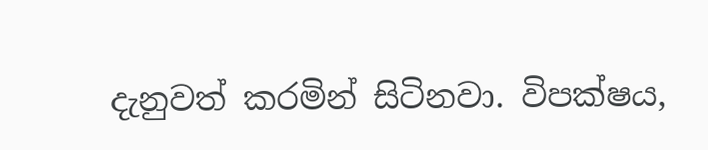දැනුවත් කරමින් සිටිනවා. විපක්ෂය,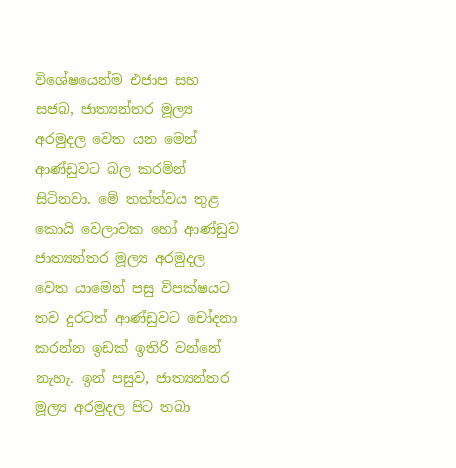විශේෂයෙන්ම එජාප සහ සජබ, ජාත්‍යන්තර මූල්‍ය අරමුදල වෙත යන මෙන් ආණ්ඩුවට බල කරමින් සිටිනවා. මේ තත්ත්වය තුළ කොයි වෙලාවක හෝ ආණ්ඩුව ජාත්‍යන්තර මූල්‍ය අරමුදල වෙත යාමෙන් පසු විපක්ෂයට තව දුරටත් ආණ්ඩුවට චෝදනා කරන්න ඉඩක් ඉතිරි වන්නේ නැහැ. ඉන් පසුව, ජාත්‍යන්තර මූල්‍ය අරමුදල පිට තබා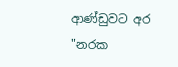ආණ්ඩුවට අර "නරක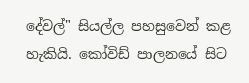දේවල්" සියල්ල පහසුවෙන් කළ හැකියි. කෝවිඩ් පාලනයේ සිට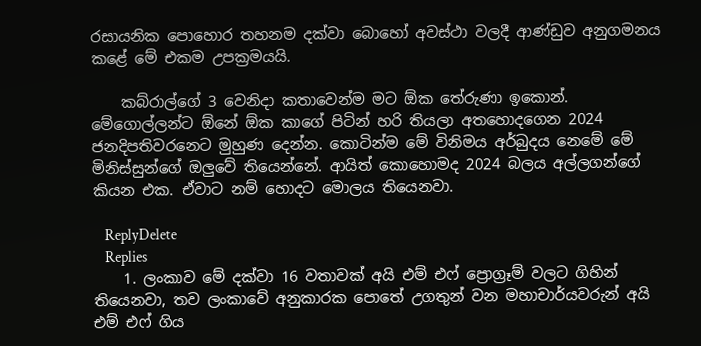රසායනික පොහොර තහනම දක්වා බොහෝ අවස්ථා වලදී ආණ්ඩුව අනුගමනය කළේ මේ එකම උපක්‍රමයයි.

    කබ්රාල්ගේ 3 වෙනිදා කතාවෙන්ම මට ඕක තේරුණා ඉකොන්. මේගොල්ලන්ට ඕනේ ඕක කාගේ පිටින් හරි තියලා අතහොදගෙන 2024 ජනදිපතිවරනෙට මුහුණ දෙන්න. කොටින්ම මේ විනිමය අර්බුදය නෙමේ මේ මිනිස්සුන්ගේ ඔලුවේ තියෙන්නේ. ආයිත් කොහොමද 2024 බලය අල්ලගන්ගේ කියන එක. ඒවාට නම් හොදට මොලය තියෙනවා.

    ReplyDelete
    Replies
    1. ලංකාව මේ දක්වා 16 වතාවක් අයි එම් එෆ් ප්‍රොග්‍රෑම් වලට ගිහින් තියෙනවා, තව ලංකාවේ අනුකාරක පොතේ උගතුන් වන මහාචාර්යවරුන් අයි එම් එෆ් ගිය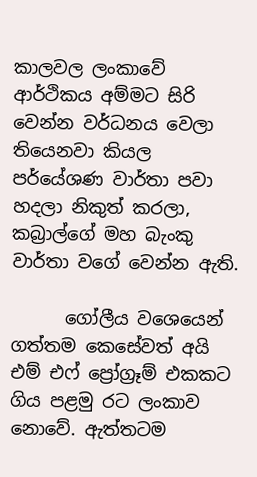කාලවල ලංකාවේ ආර්ථිකය අම්මට සිරි වෙන්න වර්ධනය වෙලා තියෙනවා කියල පර්යේශණ වාර්තා පවා හදලා නිකුත් කරලා, කබ්‍රාල්ගේ මහ බැංකු වාර්තා වගේ වෙන්න ඇති.

      ගෝලීය වශෙයෙන් ගත්තම කෙසේවත් අයි එම් එෆ් ප්‍රෝග්‍රෑම් එකකට ගිය පළමු රට ලංකාව නොවේ. ඇත්තටම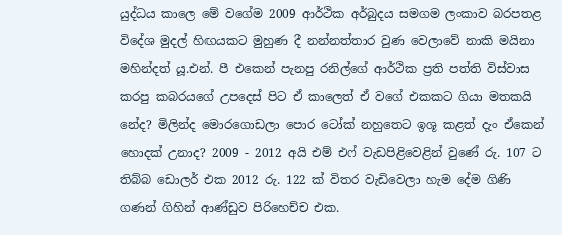යුද්ධය කාලෙ මේ වගේම 2009 ආර්ථික අර්බුදය සමගම ලංකාව බරපතළ විදේශ මුදල් හිඟයකට මුහුණ දී නන්නත්තාර වුණ වෙලාවේ නාකි මයිනා මහින්දත් යූ.එන්. පී එකෙන් පැනපු රනිල්ගේ ආර්ථික ප්‍රති පත්ති විස්වාස කරපු කබරයගේ උපදෙස් පිට ඒ කාලෙත් ඒ වගේ එකකට ගියා මතකයි නේද? මිලින්ද මොරගොඩලා පොර ටෝක් නහුතෙට ඉශූ කළත් දැං ඒකෙන් හොදක් උනාද? 2009 - 2012 අයි එම් එෆ් වැඩපිළිවෙළින් වුණේ රු. 107 ට තිබ්බ ඩොලර් එක 2012 රු. 122 ක් විතර වැඩිවෙලා හැම දේම ගිණි ගණන් ගිහින් ආණ්ඩුව පිරිහෙච්ච එක.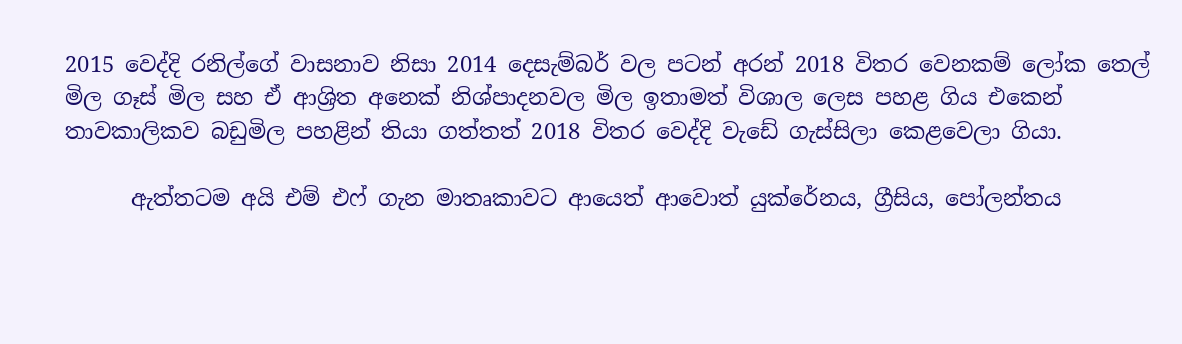2015 වෙද්දි රනිල්ගේ වාසනාව නිසා 2014 දෙසැම්බර් වල පටන් අරන් 2018 විතර වෙනකම් ලෝක තෙල් මිල ගෑස් මිල සහ ඒ ආශ්‍රිත අනෙක් නිශ්පාදනවල මිල ඉතාමත් විශාල ලෙස පහළ ගිය එකෙන් තාවකාලිකව බඩුමිල පහළින් තියා ගත්තත් 2018 විතර වෙද්දි වැඩේ ගැස්සිලා කෙළවෙලා ගියා.

      ඇත්තටම අයි එම් එෆ් ගැන මාතෘකාවට ආයෙත් ආවොත් යුක්රේනය, ග්‍රීසිය, පෝලන්තය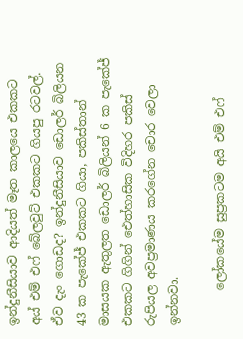ඉන්දුනීසියාව ආදියත් මෑත කාලයෙ එකකට අය් එම් එෆ් බේලවුට් එකකට ගියපු රටවල්. ඒව දැං ගොඩද? ඉන්දුනීසියාව ඩොලර් බිලියන 43 ක පැකේජ් එකකට ගියා, පකිස්තාන් මාසයක ඇතුලත ඩොලර් බිලියන් 6 ක පැකේජ් එකකට ගිගින් ඓත්හාසික විදිහර පකිස් රුපියල අවප්‍රමාණය කරගේන චොර වෙලා ඉන්නවා.

      ලෝකයේම සුප්‍රකටම අයි එම් එෆ්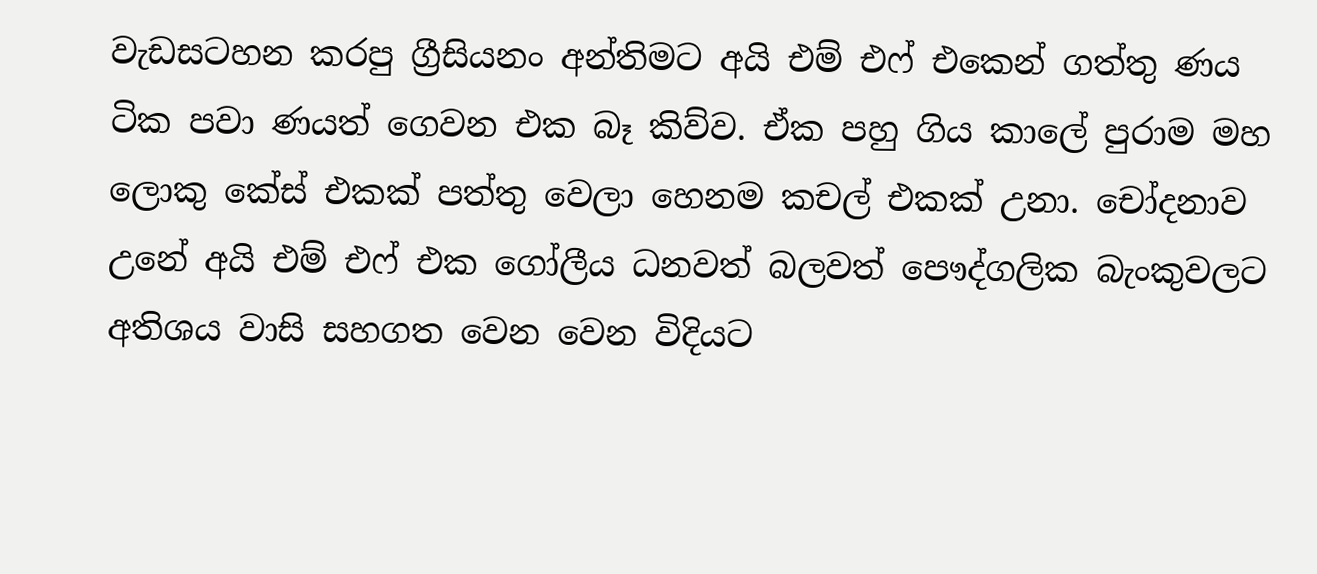වැඩසටහන කරපු ග්‍රීසියනං අන්තිමට අයි එම් එෆ් එකෙන් ගත්තු ණය ටික පවා ණයත් ගෙවන එක බෑ කිව්ව. ඒක පහු ගිය කාලේ පුරාම මහ ලොකු කේස් එකක් පත්තු වෙලා හෙනම කචල් එකක් උනා. චෝදනාව උනේ අයි එම් එෆ් එක ගෝලීය ධනවත් බලවත් පෞද්ගලික බැංකුවලට අතිශය වාසි සහගත වෙන වෙන විදියට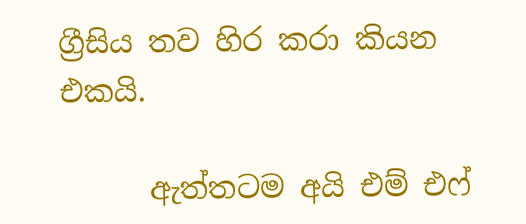ග්‍රීසිය තව හිර කරා කියන එකයි.

      ඇත්තටම අයි එම් එෆ්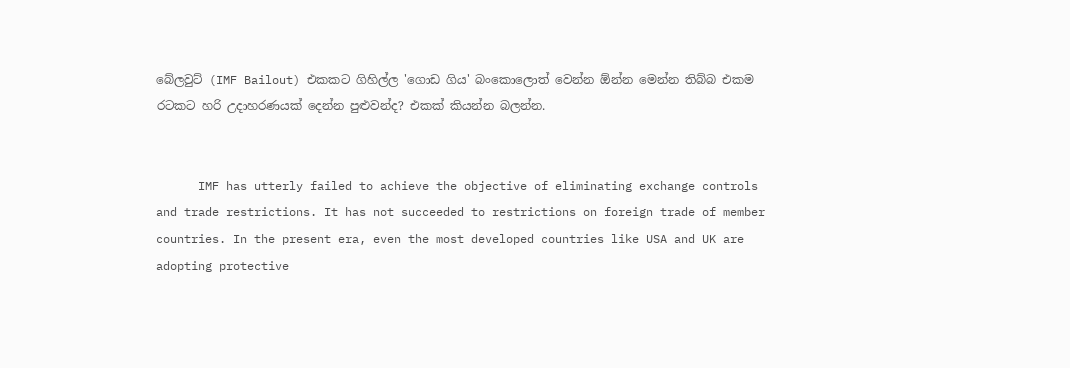බේලවුට් (IMF Bailout) එකකට ගිහිල්ල 'ගොඩ ගිය' බංකොලොත් වෙන්න ඕන්න මෙන්න තිබ්බ එකම රටකට හරි උදාහරණයක් දෙන්න පුළුවන්ද? එකක් කියන්න බලන්න.


      IMF has utterly failed to achieve the objective of eliminating exchange controls and trade restrictions. It has not succeeded to restrictions on foreign trade of member countries. In the present era, even the most developed countries like USA and UK are adopting protective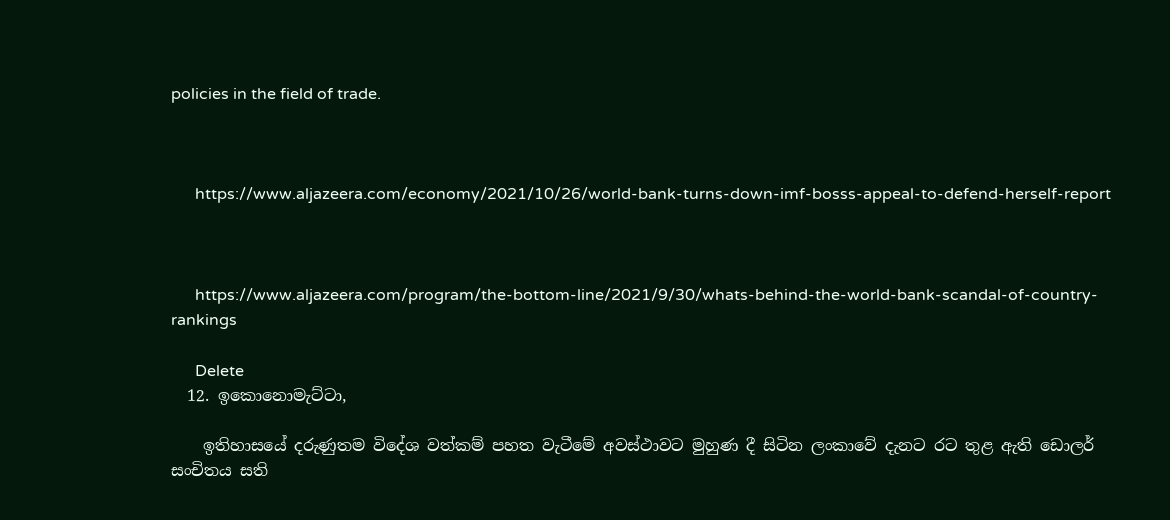policies in the field of trade.



      https://www.aljazeera.com/economy/2021/10/26/world-bank-turns-down-imf-bosss-appeal-to-defend-herself-report



      https://www.aljazeera.com/program/the-bottom-line/2021/9/30/whats-behind-the-world-bank-scandal-of-country-rankings

      Delete
  12. ඉකොනොමැට්ටා,

    ඉතිහාසයේ දරුණුතම විදේශ වත්කම් පහත වැටීමේ අවස්ථාවට මුහුණ දී සිටින ලංකාවේ දැනට රට තුළ ඇති ඩොලර් සංචිතය සති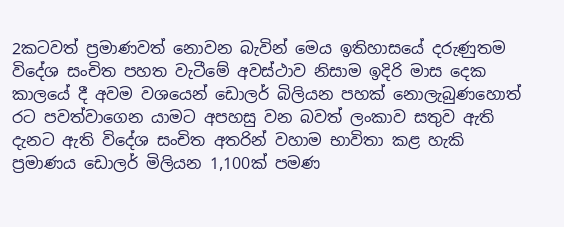2කටවත් ප්‍රමාණවත් නොවන බැවින් මෙය ඉතිහාසයේ දරුණුතම විදේශ සංචිත පහත වැටීමේ අවස්ථාව නිසාම ඉදිරි මාස දෙක කාලයේ දී අවම වශයෙන් ඩොලර් බිලියන පහක් නොලැබුණහොත් රට පවත්වාගෙන යාමට අපහසු වන බවත් ලංකාව සතුව ඇති දැනට ඇති විදේශ සංචිත අතරින් වහාම භාවිතා කළ හැකි ප්‍රමාණය ඩොලර් මිලියන 1,100ක් පමණ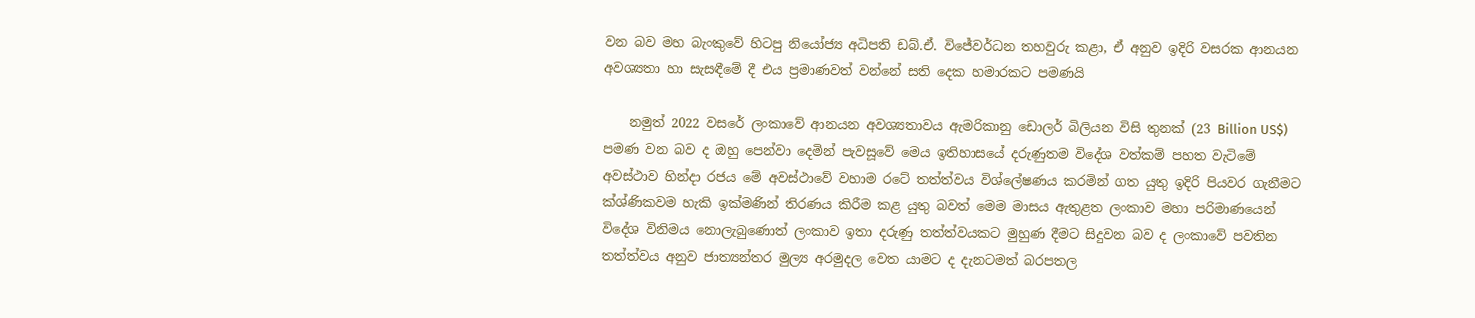වන බව මහ බැංකුවේ හිටපු නියෝජ්‍ය අධිපති ඩබ්.ඒ. විජේවර්ධන තහවුරු කළා, ඒ අනුව ඉදිරි වසරක ආනයන අවශ්‍යතා හා සැසඳීමේ දී එය ප්‍රමාණවත් වන්නේ සති දෙක හමාරකට පමණයි

    නමුත් 2022 වසරේ ලංකාවේ ආනයන අවශ්‍යතාවය ඇමරිකානු ඩොලර් බිලියන විසි තුනක් (23 Billion US$) පමණ වන බව ද ඔහු පෙන්වා දෙමින් පැවසූවේ මෙය ඉතිහාසයේ දරුණුතම විදේශ වත්කම් පහත වැටිමේ අවස්ථාව හින්දා රජය මේ අවස්ථාවේ වහාම රටේ තත්ත්වය විශ්ලේෂණය කරමින් ගත යුතු ඉදිරි පියවර ගැනීමට ක්ශ්ණිකවම හැකි ඉක්මණින් තිරණය කිරීම කළ යුතු බවත් මෙම මාසය ඇතුළත ලංකාව මහා පරිමාණයෙන් විදේශ විනිමය නොලැබුණොත් ලංකාව ඉතා දරුණු තත්ත්වයකට මුහුණ දීමට සිදුවන බව ද ලංකාවේ පවතින තත්ත්වය අනුව ජාත්‍යන්තර මුල්‍ය අරමුදල වෙත යාමට ද දැනටමත් බරපතල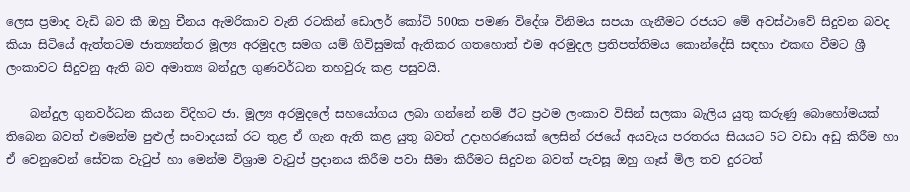ලෙස ප්‍රමාද වැඩි බව කී ඔහු චීනය ඇමරිකාව වැනි රටකින් ඩොලර් කෝටි 500ක පමණ විදේශ විනිමය සපයා ගැනීමට රජයට මේ අවස්ථාවේ සිදුවන බවද කියා සිටියේ ඇත්තටම ජාත්‍යන්තර මූල්‍ය අරමුදල සමග යම් ගිවිසුමක් ඇතිකර ගතහොත් එම අරමුදල ප්‍රතිපත්තිමය කොන්දේසි සඳහා එකඟ වීමට ශ්‍රී ලංකාවට සිදුවනු ඇති බව අමාත්‍ය බන්දුල ගුණවර්ධන තහවුරු කළ පසුවයි.

    බන්දුල ගුනවර්ධන කියන විදිහට ජා. මූල්‍ය අරමුදලේ සහයෝගය ලබා ගන්නේ නම් ඊට ප්‍රථම ලංකාව විසින් සලකා බැලිය යුතු කරුණු බොහෝමයක් තිබෙන බවත් එමෙන්ම පුළුල් සංවාදයක් රට තුළ ඒ ගැන ඇති කළ යුතු බවත් උදාහරණයක් ලෙසින් රජයේ අයවැය පරතරය සියයට 5ට වඩා අඩු කිරීම හා ඒ වෙනුවෙන් සේවක වැටුප් හා මෙන්ම විශ්‍රාම වැටුප් ප්‍රදානය කිරීම පවා සීමා කිරීමට සිදුවන බවත් පැවසූ ඔහු ගෑස් මිල තව දුරටත්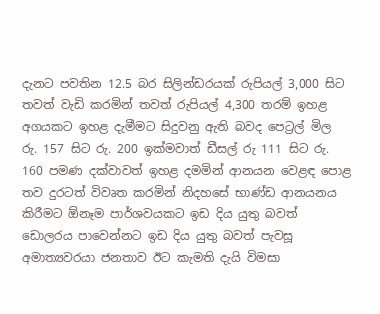දැනට පවතින 12.5 බර සිලින්ඩරයක් රුපියල් 3,000 සිට තවත් වැඩි කරමින් තවත් රුපියල් 4,300 තරම් ඉහළ අගයකට ඉහළ දැමීමට සිදුවනු ඇති බවද පෙට්‍රල් මිල රු. 157 සිට රු. 200 ඉක්මවාත් ඩීසල් රු 111 සිට රු. 160 පමණ දක්වාවත් ඉහළ දමමින් ආනයන වෙළඳ පොළ තව දුරටත් විවෘත කරමින් නිදහසේ භාණ්ඩ ආනයනය කිරීමට ඕනෑම පාර්ශවයකට ඉඩ දිය යුතු බවත් ඩොලරය පාවෙන්නට ඉඩ දිය යුතු බවත් පැවසූ අමාත්‍යවරයා ජනතාව ඊට කැමති දැයි විමසා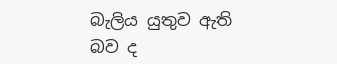බැලිය යුතුව ඇති බව ද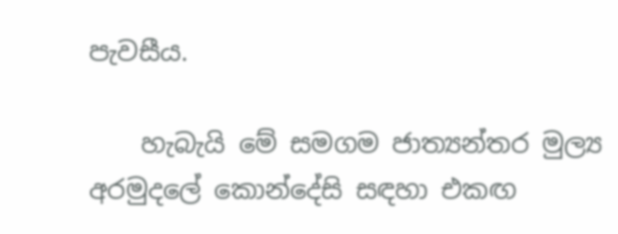පැවසීය.

    හැබැයි මේ සමගම ජාත්‍යන්තර මුල්‍ය අරමුදලේ කොන්දේසි සඳහා එකඟ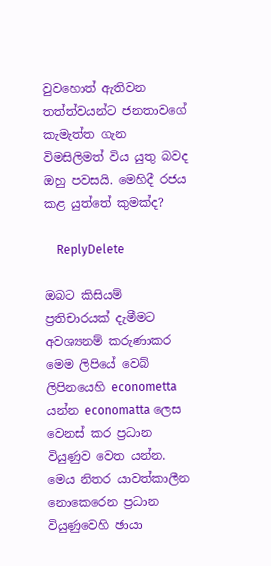වුවහොත් ඇතිවන තත්ත්වයන්ට ජනතාවගේ කැමැත්ත ගැන විමසිලිමත් විය යුතු බවද ඔහු පවසයි. මෙහිදී රජය කළ යුත්තේ කුමක්ද?

    ReplyDelete

ඔබට කිසියම් ප්‍රතිචාරයක් දැමීමට අවශ්‍යනම් කරුණාකර මෙම ලිපියේ වෙබ් ලිපිනයෙහි econometta යන්න economatta ලෙස වෙනස් කර ප්‍රධාන වියුණුව වෙත යන්න. මෙය නිතර යාවත්කාලීන නොකෙරෙන ප්‍රධාන වියුණුවෙහි ඡායා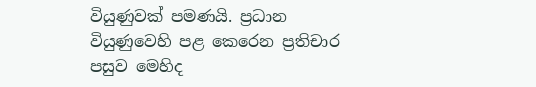වියුණුවක් පමණයි. ප්‍රධාන වියුණුවෙහි පළ කෙරෙන ප්‍රතිචාර පසුව මෙහිද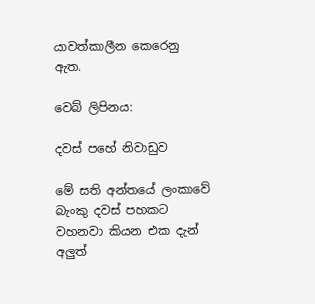යාවත්කාලීන කෙරෙනු ඇත.

වෙබ් ලිපිනය:

දවස් පහේ නිවාඩුව

මේ සති අන්තයේ ලංකාවේ බැංකු දවස් පහකට වහනවා කියන එක දැන් අලුත්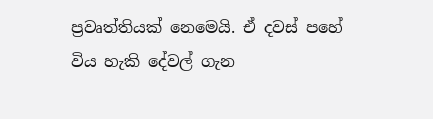ප්‍රවෘත්තියක් නෙමෙයි. ඒ දවස් පහේ විය හැකි දේවල් ගැන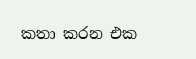කතා කරන එක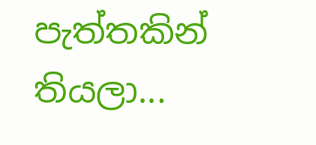පැත්තකින් තියලා...